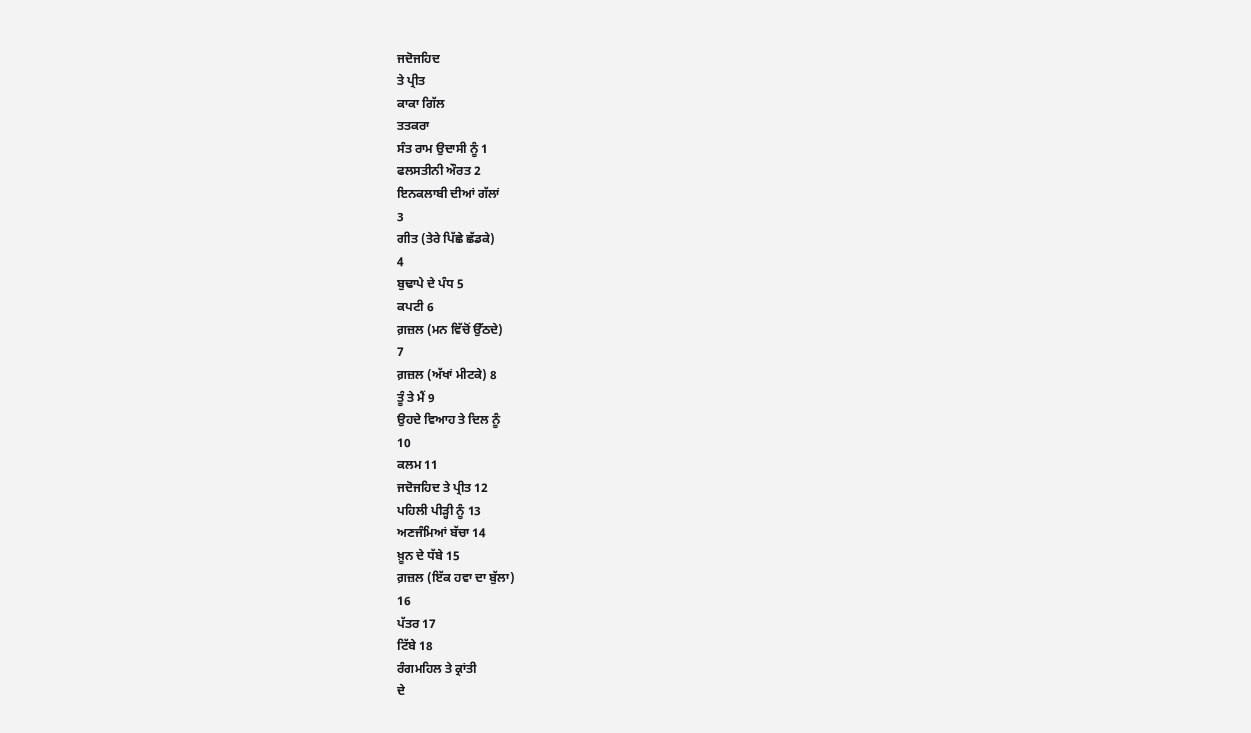ਜਦੋਜਹਿਦ
ਤੇ ਪ੍ਰੀਤ
ਕਾਕਾ ਗਿੱਲ
ਤਤਕਰਾ
ਸੰਤ ਰਾਮ ਉਦਾਸੀ ਨੂੰ 1
ਫਲਸਤੀਨੀ ਔਰਤ 2
ਇਨਕਲਾਬੀ ਦੀਆਂ ਗੱਲਾਂ
3
ਗੀਤ (ਤੇਰੇ ਪਿੱਛੇ ਛੱਡਕੇ)
4
ਬੁਢਾਪੇ ਦੇ ਪੰਧ 5
ਕਪਟੀ 6
ਗ਼ਜ਼ਲ (ਮਨ ਵਿੱਚੋਂ ਉੱਠਦੇ)
7
ਗ਼ਜ਼ਲ (ਅੱਖਾਂ ਮੀਟਕੇ) 8
ਤੂੰ ਤੇ ਮੈਂ 9
ਉਹਦੇ ਵਿਆਹ ਤੇ ਦਿਲ ਨੂੰ
10
ਕਲਮ 11
ਜਦੋਜਹਿਦ ਤੇ ਪ੍ਰੀਤ 12
ਪਹਿਲੀ ਪੀੜ੍ਹੀ ਨੂੰ 13
ਅਣਜੰਮਿਆਂ ਬੱਚਾ 14
ਖ਼ੂਨ ਦੇ ਧੱਬੇ 15
ਗ਼ਜ਼ਲ (ਇੱਕ ਹਵਾ ਦਾ ਬੁੱਲਾ)
16
ਪੱਤਰ 17
ਟਿੱਬੇ 18
ਰੰਗਮਹਿਲ ਤੇ ਕ੍ਰਾਂਤੀ
ਦੇ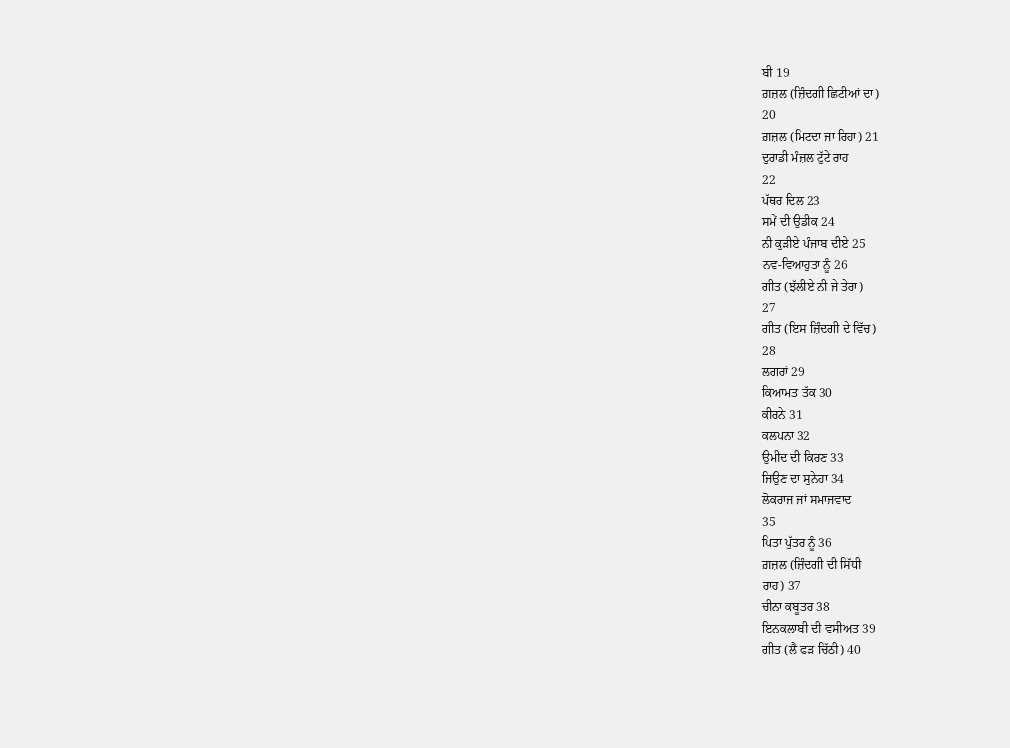ਬੀ 19
ਗ਼ਜ਼ਲ (ਜ਼ਿੰਦਗੀ ਛਿਟੀਆਂ ਦਾ)
20
ਗ਼ਜ਼ਲ (ਮਿਟਦਾ ਜਾ ਰਿਹਾ) 21
ਦੁਰਾਡੀ ਮੰਜ਼ਲ ਟੁੱਟੇ ਰਾਹ
22
ਪੱਥਰ ਦਿਲ 23
ਸਮੇਂ ਦੀ ਉਡੀਕ 24
ਨੀ ਕੁੜੀਏ ਪੰਜਾਬ ਦੀਏ 25
ਨਵ-ਵਿਆਹੁਤਾ ਨੂੰ 26
ਗੀਤ (ਝੱਲੀਏ ਨੀ ਜੇ ਤੇਰਾ)
27
ਗੀਤ (ਇਸ ਜ਼ਿੰਦਗੀ ਦੇ ਵਿੱਚ)
28
ਲਗਰਾਂ 29
ਕਿਆਮਤ ਤੱਕ 30
ਕੀਰਨੇ 31
ਕਲਪਨਾ 32
ਉਮੀਦ ਦੀ ਕਿਰਣ 33
ਜਿਉਣ ਦਾ ਸੁਨੇਹਾ 34
ਲੋਕਰਾਜ ਜਾਂ ਸਮਾਜਵਾਦ
35
ਪਿਤਾ ਪੁੱਤਰ ਨੂੰ 36
ਗ਼ਜ਼ਲ (ਜ਼ਿੰਦਗੀ ਦੀ ਸਿੱਧੀ
ਰਾਹ) 37
ਚੀਨਾ ਕਬੂਤਰ 38
ਇਨਕਲਾਬੀ ਦੀ ਵਸੀਅਤ 39
ਗੀਤ (ਲੈ ਫੜ ਚਿੱਠੀ) 40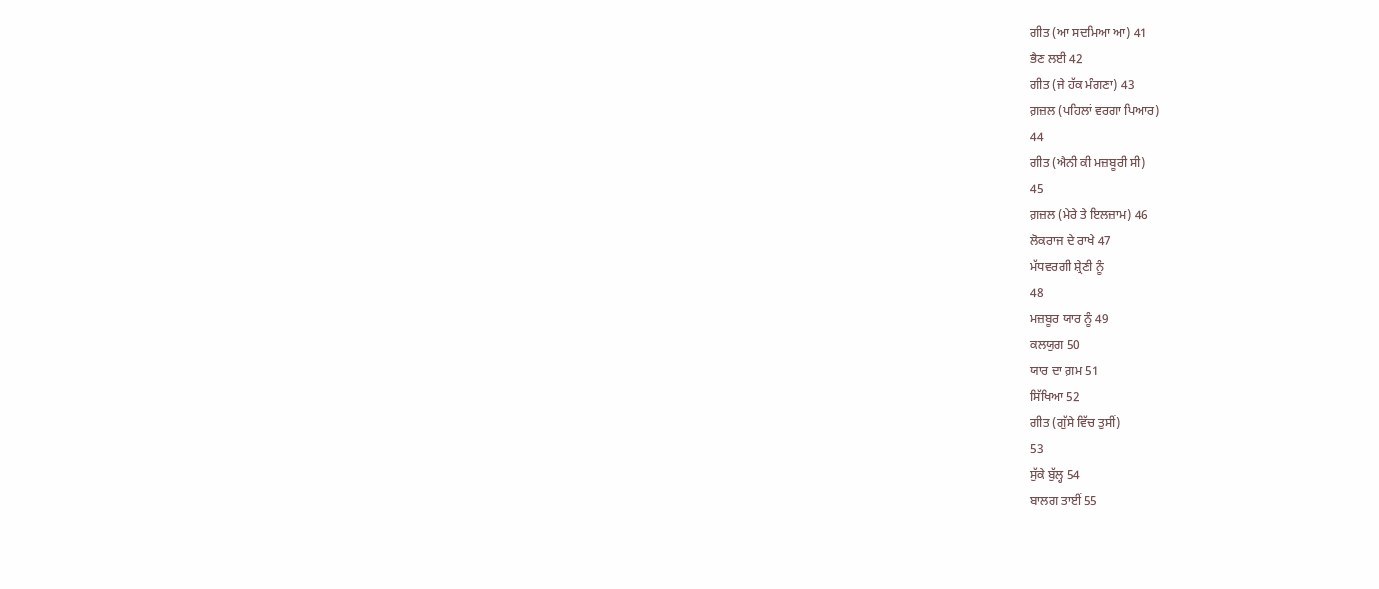ਗੀਤ (ਆ ਸਦਮਿਆ ਆ) 41
ਭੈਣ ਲਈ 42
ਗੀਤ (ਜੇ ਹੱਕ ਮੰਗਣਾ) 43
ਗ਼ਜ਼ਲ (ਪਹਿਲਾਂ ਵਰਗਾ ਪਿਆਰ)
44
ਗੀਤ (ਐਨੀ ਕੀ ਮਜ਼ਬੂਰੀ ਸੀ)
45
ਗ਼ਜ਼ਲ (ਮੇਰੇ ਤੇ ਇਲਜ਼ਾਮ) 46
ਲੋਕਰਾਜ ਦੇ ਰਾਖੇ 47
ਮੱਧਵਰਗੀ ਸ਼੍ਰੇਣੀ ਨੂੰ
48
ਮਜ਼ਬੂਰ ਯਾਰ ਨੂੰ 49
ਕਲਯੁਗ 50
ਯਾਰ ਦਾ ਗ਼ਮ 51
ਸਿੱਖਿਆ 52
ਗੀਤ (ਗੁੱਸੇ ਵਿੱਚ ਤੁਸੀਂ)
53
ਸੁੱਕੇ ਬੁੱਲ੍ਹ 54
ਬਾਲਗ ਤਾਈਂ 55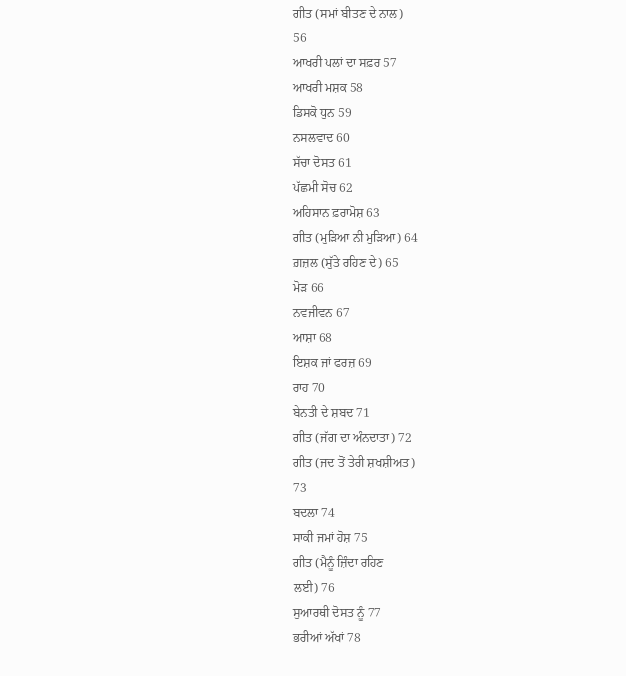ਗੀਤ (ਸਮਾਂ ਬੀਤਣ ਦੇ ਨਾਲ)
56
ਆਖਰੀ ਪਲਾਂ ਦਾ ਸਫ਼ਰ 57
ਆਖਰੀ ਮਸ਼ਕ 58
ਡਿਸਕੋ ਧੁਨ 59
ਨਸਲਵਾਦ 60
ਸੱਚਾ ਦੋਸਤ 61
ਪੱਛਮੀ ਸੋਚ 62
ਅਹਿਸਾਨ ਫ਼ਰਾਮੋਸ਼ 63
ਗੀਤ (ਮੁੜਿਆ ਨੀ ਮੁੜਿਆ) 64
ਗ਼ਜ਼ਲ (ਸੁੱਤੇ ਰਹਿਣ ਦੇ) 65
ਮੋੜ 66
ਨਵਜੀਵਨ 67
ਆਸ਼ਾ 68
ਇਸ਼ਕ ਜਾਂ ਫਰਜ਼ 69
ਰਾਹ 70
ਬੇਨਤੀ ਦੇ ਸ਼ਬਦ 71
ਗੀਤ (ਜੱਗ ਦਾ ਅੰਨਦਾਤਾ) 72
ਗੀਤ (ਜਦ ਤੋਂ ਤੇਰੀ ਸ਼ਖਸ਼ੀਅਤ)
73
ਬਦਲਾ 74
ਸਾਕੀ ਜਮਾਂ ਹੋਸ਼ 75
ਗੀਤ (ਮੈਨੂੰ ਜ਼ਿੰਦਾ ਰਹਿਣ
ਲਈ) 76
ਸੁਆਰਥੀ ਦੋਸਤ ਨੂੰ 77
ਭਰੀਆਂ ਅੱਖਾਂ 78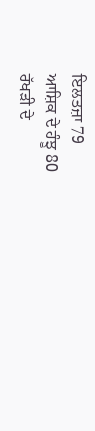ਇਲਤਜ਼ਾ 79
ਆਸ਼ਿਕ ਦੇ ਹੰਝੂ 80
ਰੱਖੜੀ ਦੇ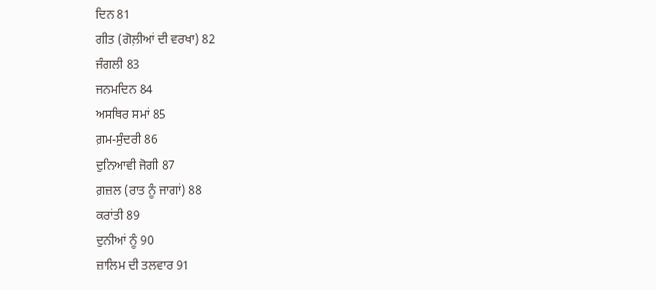ਦਿਨ 81
ਗੀਤ (ਗੋਲ਼ੀਆਂ ਦੀ ਵਰਖਾ) 82
ਜੰਗਲੀ 83
ਜਨਮਦਿਨ 84
ਅਸਥਿਰ ਸਮਾਂ 85
ਗ਼ਮ-ਸੁੰਦਰੀ 86
ਦੁਨਿਆਵੀ ਜੋਗੀ 87
ਗ਼ਜ਼ਲ (ਰਾਤ ਨੂੰ ਜਾਗਾਂ) 88
ਕਰਾਂਤੀ 89
ਦੁਨੀਆਂ ਨੂੰ 90
ਜ਼ਾਲਿਮ ਦੀ ਤਲਵਾਰ 91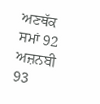ਅਣਥੱਕ ਸਮਾਂ 92
ਅਜ਼ਨਬੀ 93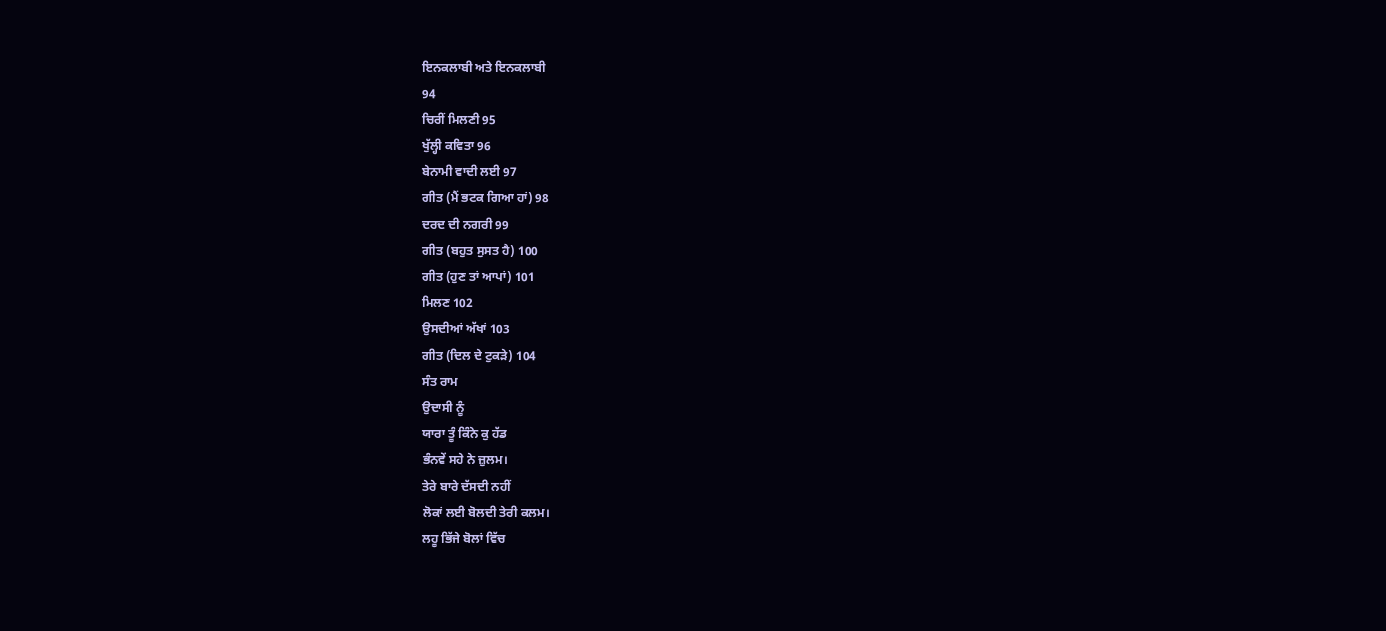ਇਨਕਲਾਬੀ ਅਤੇ ਇਨਕਲਾਬੀ
94
ਚਿਰੀਂ ਮਿਲਣੀ 95
ਖੁੱਲ੍ਹੀ ਕਵਿਤਾ 96
ਬੇਨਾਮੀ ਵਾਦੀ ਲਈ 97
ਗੀਤ (ਮੈਂ ਭਟਕ ਗਿਆ ਹਾਂ) 98
ਦਰਦ ਦੀ ਨਗਰੀ 99
ਗੀਤ (ਬਹੁਤ ਸੁਸਤ ਹੈ) 100
ਗੀਤ (ਹੁਣ ਤਾਂ ਆਪਾਂ) 101
ਮਿਲਣ 102
ਉਸਦੀਆਂ ਅੱਖਾਂ 103
ਗੀਤ (ਦਿਲ ਦੇ ਟੁਕੜੇ) 104
ਸੰਤ ਰਾਮ
ਉਦਾਸੀ ਨੂੰ
ਯਾਰਾ ਤੂੰ ਕਿੰਨੇ ਕੁ ਹੱਡ
ਭੰਨਵੇਂ ਸਹੇ ਨੇ ਜ਼ੁਲਮ।
ਤੇਰੇ ਬਾਰੇ ਦੱਸਦੀ ਨਹੀਂ
ਲੋਕਾਂ ਲਈ ਬੋਲਦੀ ਤੇਰੀ ਕਲਮ।
ਲਹੂ ਭਿੱਜੇ ਬੋਲਾਂ ਵਿੱਚ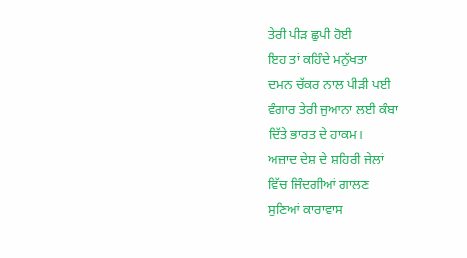ਤੇਰੀ ਪੀੜ ਛੁਪੀ ਹੋਈ
ਇਹ ਤਾਂ ਕਹਿੰਦੇ ਮਨੁੱਖਤਾ
ਦਮਨ ਚੱਕਰ ਨਾਲ ਪੀੜੀ ਪਈ
ਵੰਗਾਰ ਤੇਰੀ ਜੁਆਨਾ ਲਈ ਕੰਬਾ
ਦਿੱਤੇ ਭਾਰਤ ਦੇ ਹਾਕਮ।
ਅਜ਼ਾਦ ਦੇਸ਼ ਦੇ ਸ਼ਹਿਰੀ ਜੇਲਾਂ
ਵਿੱਚ ਜਿੰਦਗੀਆਂ ਗਾਲਣ
ਸੁਣਿਆਂ ਕਾਰਾਵਾਸ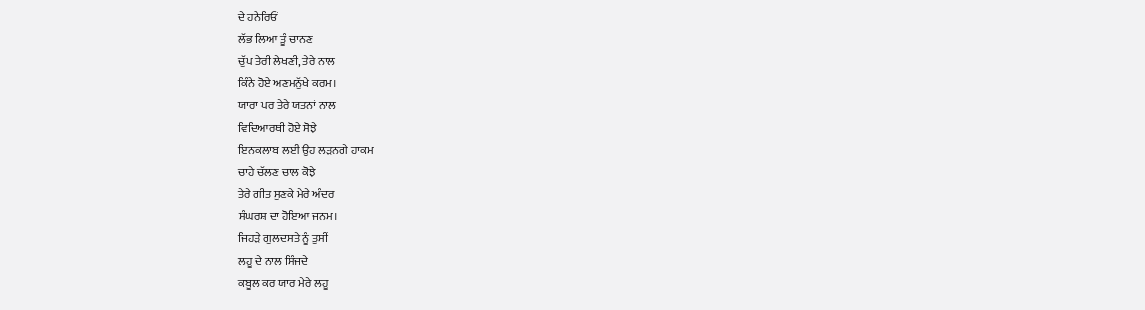ਦੇ ਹਨੇਰਿਓਂ
ਲੱਭ ਲਿਆ ਤੂੰ ਚਾਨਣ
ਚੁੱਪ ਤੇਰੀ ਲੇਖਣੀ, ਤੇਰੇ ਨਾਲ
ਕਿੰਨੇ ਹੋਏ ਅਣਮਨੁੱਖੇ ਕਰਮ।
ਯਾਰਾ ਪਰ ਤੇਰੇ ਯਤਨਾਂ ਨਾਲ
ਵਿਦਿਆਰਥੀ ਹੋਏ ਸੋਝੇ
ਇਨਕਲਾਬ ਲਈ ਉਹ ਲੜਨਗੇ ਹਾਕਮ
ਚਾਹੇ ਚੱਲਣ ਚਾਲ ਕੋਝੇ
ਤੇਰੇ ਗੀਤ ਸੁਣਕੇ ਮੇਰੇ ਅੰਦਰ
ਸੰਘਰਸ਼ ਦਾ ਹੋਇਆ ਜਨਮ।
ਜਿਹੜੇ ਗੁਲਦਸਤੇ ਨੂੰ ਤੁਸੀਂ
ਲਹੂ ਦੇ ਨਾਲ ਸਿੰਜਦੇ
ਕਬੂਲ ਕਰ ਯਾਰ ਮੇਰੇ ਲਹੂ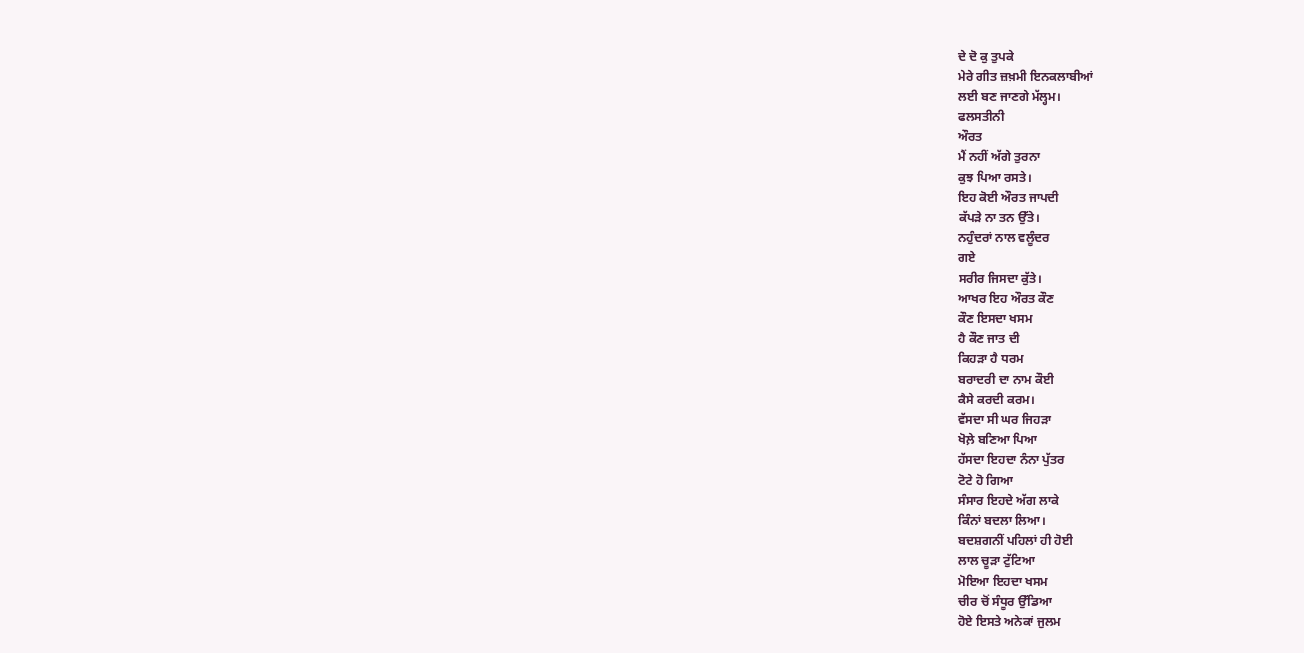ਦੇ ਦੋ ਕੁ ਤੁਪਕੇ
ਮੇਰੇ ਗੀਤ ਜ਼ਖ਼ਮੀ ਇਨਕਲਾਬੀਆਂ
ਲਈ ਬਣ ਜਾਣਗੇ ਮੱਲ੍ਹਮ।
ਫਲਸਤੀਨੀ
ਔਰਤ
ਮੈਂ ਨਹੀਂ ਅੱਗੇ ਤੁਰਨਾ
ਕੁਝ ਪਿਆ ਰਸਤੇ।
ਇਹ ਕੋਈ ਔਰਤ ਜਾਪਦੀ
ਕੱਪੜੇ ਨਾ ਤਨ ਉੱਤੇ।
ਨਹੁੰਦਰਾਂ ਨਾਲ ਵਲੂੰਦਰ
ਗਏ
ਸਰੀਰ ਜਿਸਦਾ ਕੁੱਤੇ।
ਆਖਰ ਇਹ ਔਰਤ ਕੌਣ
ਕੌਣ ਇਸਦਾ ਖਸਮ
ਹੈ ਕੌਣ ਜਾਤ ਦੀ
ਕਿਹੜਾ ਹੈ ਧਰਮ
ਬਰਾਦਰੀ ਦਾ ਨਾਮ ਕੌਈ
ਕੈਸੇ ਕਰਦੀ ਕਰਮ।
ਵੱਸਦਾ ਸੀ ਘਰ ਜਿਹੜਾ
ਖੋਲ਼ੇ ਬਣਿਆ ਪਿਆ
ਹੱਸਦਾ ਇਹਦਾ ਨੰਨਾ ਪੁੱਤਰ
ਟੋਟੇ ਹੋ ਗਿਆ
ਸੰਸਾਰ ਇਹਦੇ ਅੱਗ ਲਾਕੇ
ਕਿੰਨਾਂ ਬਦਲਾ ਲਿਆ।
ਬਦਸ਼ਗਨੀਂ ਪਹਿਲਾਂ ਹੀ ਹੋਈ
ਲਾਲ ਚੂੜਾ ਟੁੱਟਿਆ
ਮੋਇਆ ਇਹਦਾ ਖਸਮ
ਚੀਰ ਚੋਂ ਸੰਧੂਰ ਉੱਡਿਆ
ਹੋਏ ਇਸਤੇ ਅਨੇਕਾਂ ਜੁਲਮ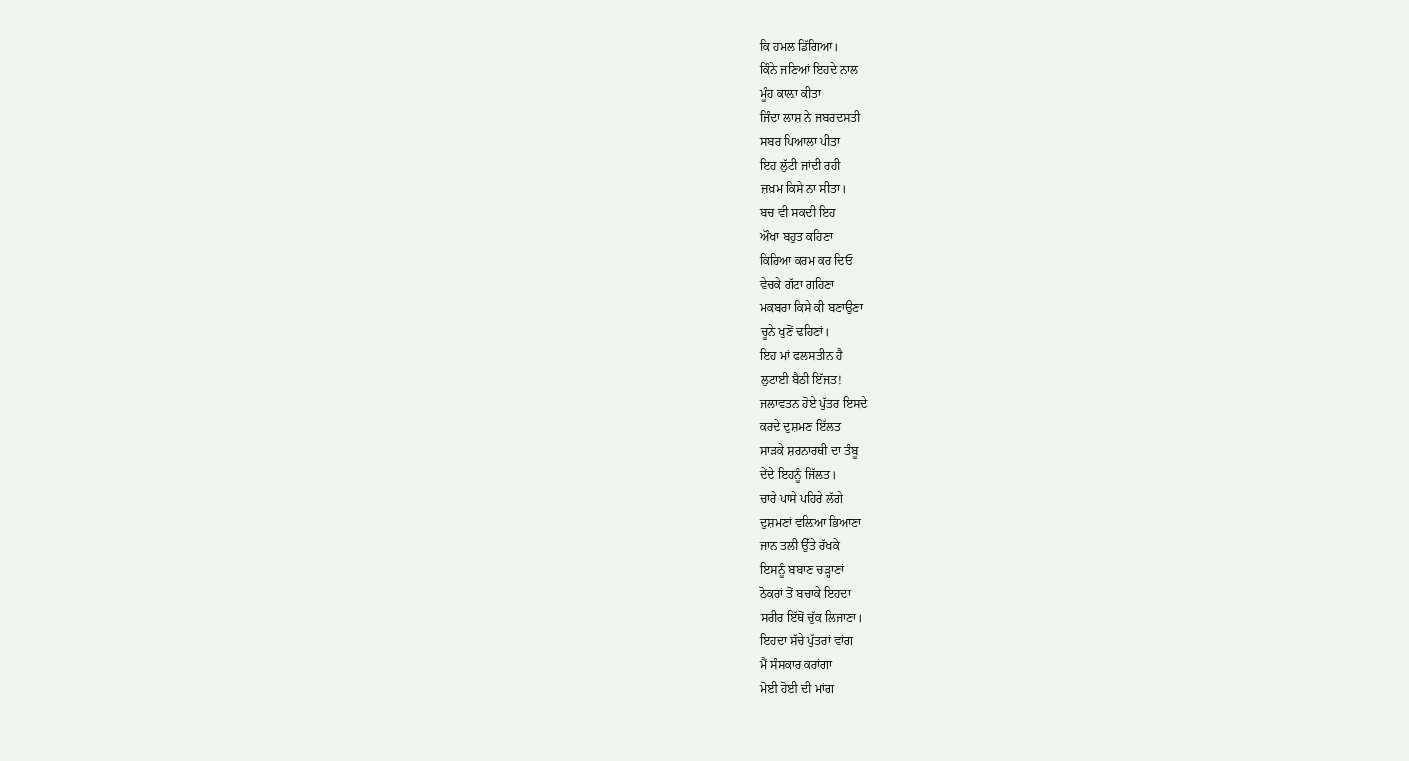ਕਿ ਹਮਲ ਡਿੱਗਿਆ।
ਕਿੰਨੇ ਜਣਿਆਂ ਇਹਦੇ ਨਾਲ
ਮੂੰਹ ਕਾਲ਼ਾ ਕੀਤਾ
ਜਿੰਦਾ ਲਾਸ਼ ਨੇ ਜਬਰਦਸਤੀ
ਸਬਰ ਪਿਆਲਾ ਪੀਤਾ
ਇਹ ਲੁੱਟੀ ਜਾਂਦੀ ਰਹੀ
ਜ਼ਖ਼ਮ ਕਿਸੇ ਨਾ ਸੀਤਾ।
ਬਚ ਵੀ ਸਕਦੀ ਇਹ
ਔਖਾ ਬਹੁਤ ਕਹਿਣਾ
ਕਿਰਿਆ ਕਰਮ ਕਰ ਦਿਓ
ਵੇਚਕੇ ਗੱਟਾ ਗਹਿਣਾ
ਮਕਬਰਾ ਕਿਸੇ ਕੀ ਬਣਾਉਣਾ
ਚੂਨੇ ਖੁਣੋਂ ਢਹਿਣਾਂ।
ਇਹ ਮਾਂ ਫਲਸਤੀਨ ਹੈ
ਲੁਟਾਈ ਬੈਠੀ ਇੱਜਤ!
ਜਲਾਵਤਨ ਹੋਏ ਪੁੱਤਰ ਇਸਦੇ
ਕਰਦੇ ਦੁਸ਼ਮਣ ਇੱਲਤ
ਸਾੜਕੇ ਸ਼ਰਨਾਰਥੀ ਦਾ ਤੰਬੂ
ਦੇਂਦੇ ਇਹਨੂੰ ਜਿੱਲਤ।
ਚਾਰੇ ਪਾਸੇ ਪਹਿਰੇ ਲੱਗੇ
ਦੁਸ਼ਮਣਾਂ ਵਲ਼ਿਆ ਭਿਆਣਾ
ਜਾਨ ਤਲੀ ਉੱਤੇ ਰੱਖਕੇ
ਇਸਨੂੰ ਬਬਾਣ ਚੜ੍ਹਾਣਾਂ
ਠੋਕਰਾਂ ਤੋਂ ਬਚਾਕੇ ਇਹਦਾ
ਸਰੀਰ ਇੱਥੋਂ ਚੁੱਕ ਲਿਜਾਣਾ।
ਇਹਦਾ ਸੱਚੇ ਪੁੱਤਰਾਂ ਵਾਂਗ
ਮੈਂ ਸੰਸਕਾਰ ਕਰਾਂਗਾ
ਮੋਈ ਹੋਈ ਦੀ ਮਾਂਗ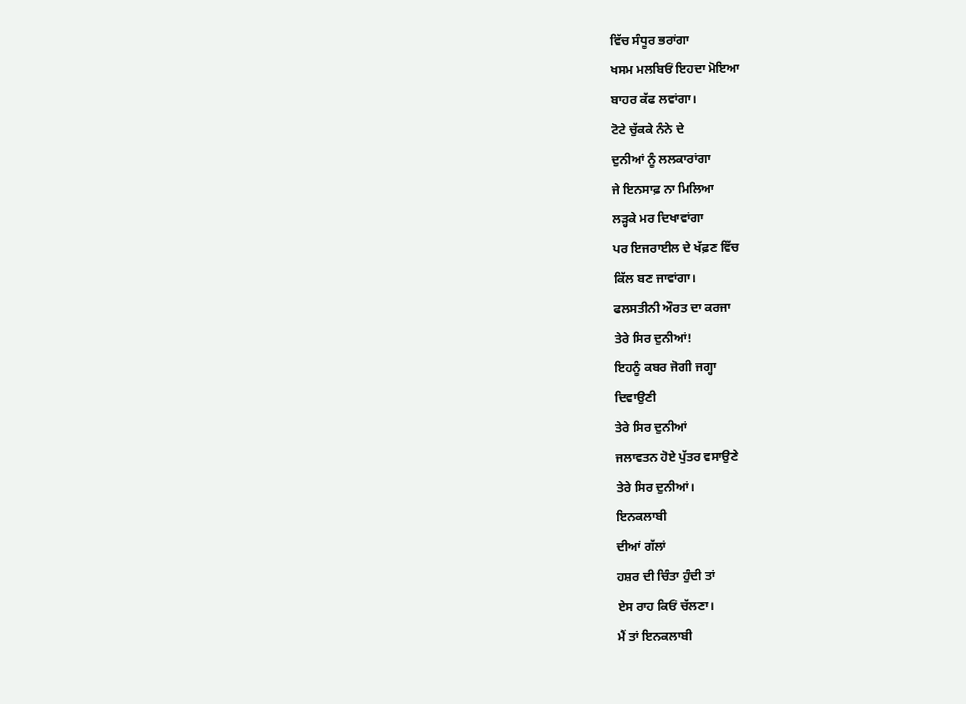ਵਿੱਚ ਸੰਧੂਰ ਭਰਾਂਗਾ
ਖਸਮ ਮਲਬਿਓਂ ਇਹਦਾ ਮੋਇਆ
ਬਾਹਰ ਕੱਫ ਲਵਾਂਗਾ।
ਟੋਟੇ ਚੁੱਕਕੇ ਨੰਨੇ ਦੇ
ਦੁਨੀਆਂ ਨੂੰ ਲਲਕਾਰਾਂਗਾ
ਜੇ ਇਨਸਾਫ਼ ਨਾ ਮਿਲਿਆ
ਲੜ੍ਹਕੇ ਮਰ ਦਿਖਾਵਾਂਗਾ
ਪਰ ਇਜਰਾਈਲ ਦੇ ਖੱਫ਼ਣ ਵਿੱਚ
ਕਿੱਲ ਬਣ ਜਾਵਾਂਗਾ।
ਫਲਸਤੀਨੀ ਔਰਤ ਦਾ ਕਰਜਾ
ਤੇਰੇ ਸਿਰ ਦੁਨੀਆਂ!
ਇਹਨੂੰ ਕਬਰ ਜੋਗੀ ਜਗ੍ਹਾ
ਦਿਵਾਉਣੀ
ਤੇਰੇ ਸਿਰ ਦੁਨੀਆਂ
ਜਲਾਵਤਨ ਹੋਏ ਪੁੱਤਰ ਵਸਾਉਣੇ
ਤੇਰੇ ਸਿਰ ਦੁਨੀਆਂ।
ਇਨਕਲਾਬੀ
ਦੀਆਂ ਗੱਲਾਂ
ਹਸ਼ਰ ਦੀ ਚਿੰਤਾ ਹੁੰਦੀ ਤਾਂ
ਏਸ ਰਾਹ ਕਿਓਂ ਚੱਲਣਾ।
ਮੈਂ ਤਾਂ ਇਨਕਲਾਬੀ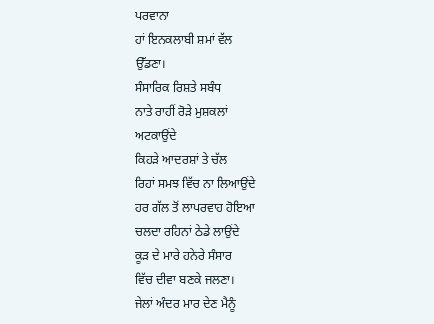ਪਰਵਾਨਾ
ਹਾਂ ਇਨਕਲਾਬੀ ਸ਼ਮਾਂ ਵੱਲ
ਉੱਡਣਾ।
ਸੰਸਾਰਿਕ ਰਿਸ਼ਤੇ ਸਬੰਧ
ਨਾਤੇ ਰਾਹੀਂ ਰੋੜੇ ਮੁਸ਼ਕਲਾਂ
ਅਟਕਾਉਂਦੇ
ਕਿਹੜੇ ਆਦਰਸ਼ਾਂ ਤੇ ਚੱਲ
ਰਿਹਾਂ ਸਮਝ ਵਿੱਚ ਨਾ ਲਿਆਉਂਦੇ
ਹਰ ਗੱਲ ਤੋਂ ਲਾਪਰਵਾਹ ਹੋਇਆ
ਚਲਦਾ ਰਹਿਨਾਂ ਠੇਡੇ ਲਾਉਂਦੇ
ਕੂੜ ਦੇ ਮਾਰੇ ਹਨੇਰੇ ਸੰਸਾਰ
ਵਿੱਚ ਦੀਵਾ ਬਣਕੇ ਜਲਣਾ।
ਜੇਲਾਂ ਅੰਦਰ ਮਾਰ ਦੇਣ ਮੈਨੂੰ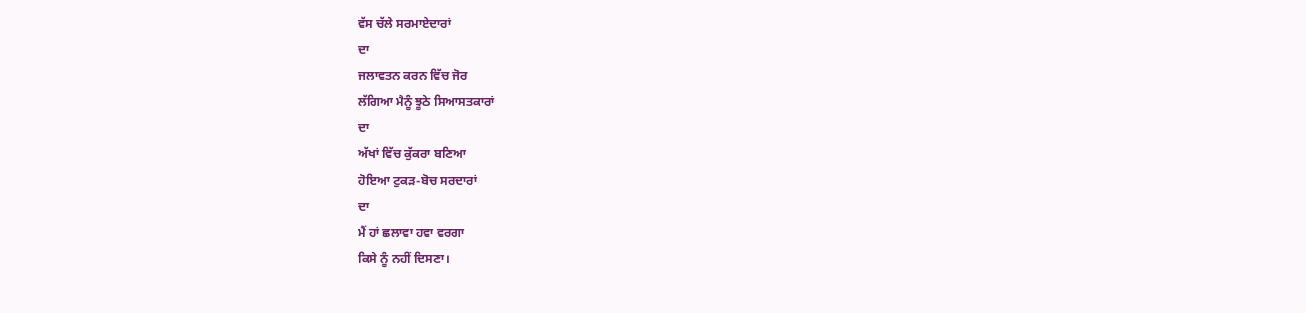ਵੱਸ ਚੱਲੇ ਸਰਮਾਏਦਾਰਾਂ
ਦਾ
ਜਲਾਵਤਨ ਕਰਨ ਵਿੱਚ ਜੋਰ
ਲੱਗਿਆ ਮੈਨੂੰ ਝੂਠੇ ਸਿਆਸਤਕਾਰਾਂ
ਦਾ
ਅੱਖਾਂ ਵਿੱਚ ਕੁੱਕਰਾ ਬਣਿਆ
ਹੋਇਆ ਟੁਕੜ-ਬੋਚ ਸਰਦਾਰਾਂ
ਦਾ
ਮੈਂ ਹਾਂ ਛਲਾਵਾ ਹਵਾ ਵਰਗਾ
ਕਿਸੇ ਨੂੰ ਨਹੀਂ ਦਿਸਣਾ।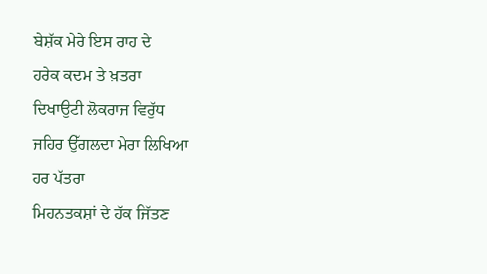ਬੇਸ਼ੱਕ ਮੇਰੇ ਇਸ ਰਾਹ ਦੇ
ਹਰੇਕ ਕਦਮ ਤੇ ਖ਼ਤਰਾ
ਦਿਖਾਉਟੀ ਲੋਕਰਾਜ ਵਿਰੁੱਧ
ਜਹਿਰ ਉੱਗਲਦਾ ਮੇਰਾ ਲਿਖਿਆ
ਹਰ ਪੱਤਰਾ
ਮਿਹਨਤਕਸ਼ਾਂ ਦੇ ਹੱਕ ਜਿੱਤਣ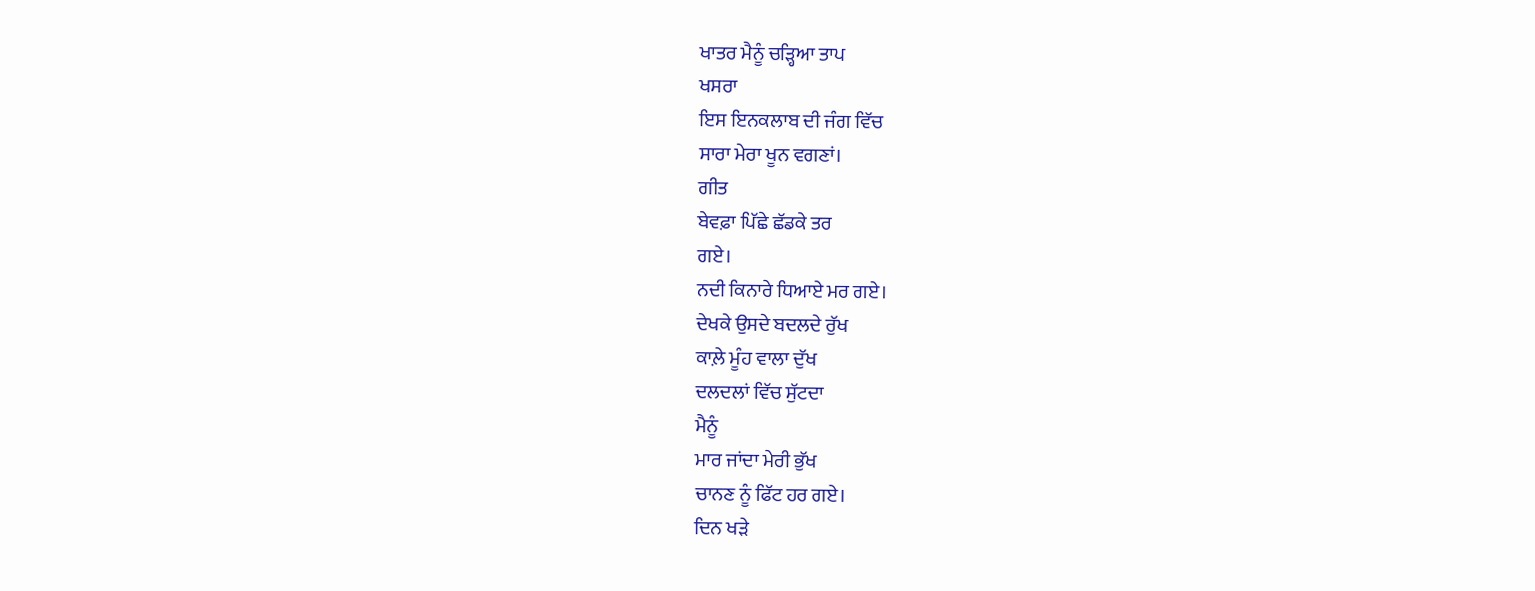ਖਾਤਰ ਮੈਨੂੰ ਚੜ੍ਹਿਆ ਤਾਪ
ਖਸਰਾ
ਇਸ ਇਨਕਲਾਬ ਦੀ ਜੰਗ ਵਿੱਚ
ਸਾਰਾ ਮੇਰਾ ਖੂਨ ਵਗਣਾਂ।
ਗੀਤ
ਬੇਵਫ਼ਾ ਪਿੱਛੇ ਛੱਡਕੇ ਤਰ
ਗਏ।
ਨਦੀ ਕਿਨਾਰੇ ਧਿਆਏ ਮਰ ਗਏ।
ਦੇਖਕੇ ਉਸਦੇ ਬਦਲਦੇ ਰੁੱਖ
ਕਾਲ਼ੇ ਮੂੰਹ ਵਾਲਾ ਦੁੱਖ
ਦਲਦਲਾਂ ਵਿੱਚ ਸੁੱਟਦਾ
ਮੈਨੂੰ
ਮਾਰ ਜਾਂਦਾ ਮੇਰੀ ਭੁੱਖ
ਚਾਨਣ ਨੂੰ ਫਿੱਟ ਹਰ ਗਏ।
ਦਿਨ ਖੜੇ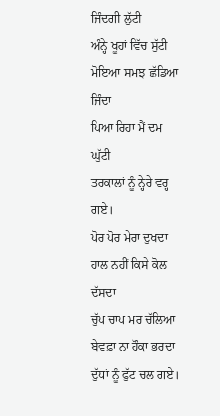ਜਿੰਦਗੀ ਲੁੱਟੀ
ਅੰਨ੍ਹੇ ਖੂਹਾਂ ਵਿੱਚ ਸੁੱਟੀ
ਮੋਇਆ ਸਮਝ ਛੱਡਿਆ ਜਿੰਦਾ
ਪਿਆ ਰਿਹਾ ਮੈਂ ਦਮ ਘੁੱਟੀ
ਤਰਕਾਲਾਂ ਨੂੰ ਨ੍ਹੇਰੇ ਵਰ੍ਹ
ਗਏ।
ਪੋਰ ਪੋਰ ਮੇਰਾ ਦੁਖਦਾ
ਹਾਲ ਨਹੀਂ ਕਿਸੇ ਕੋਲ ਦੱਸਦਾ
ਚੁੱਪ ਚਾਪ ਮਰ ਚੱਲਿਆ
ਬੇਵਫ਼ਾ ਨਾ ਹੌਕਾ ਭਰਦਾ
ਦੁੱਧਾਂ ਨੂੰ ਫੁੱਟ ਚਲ ਗਏ।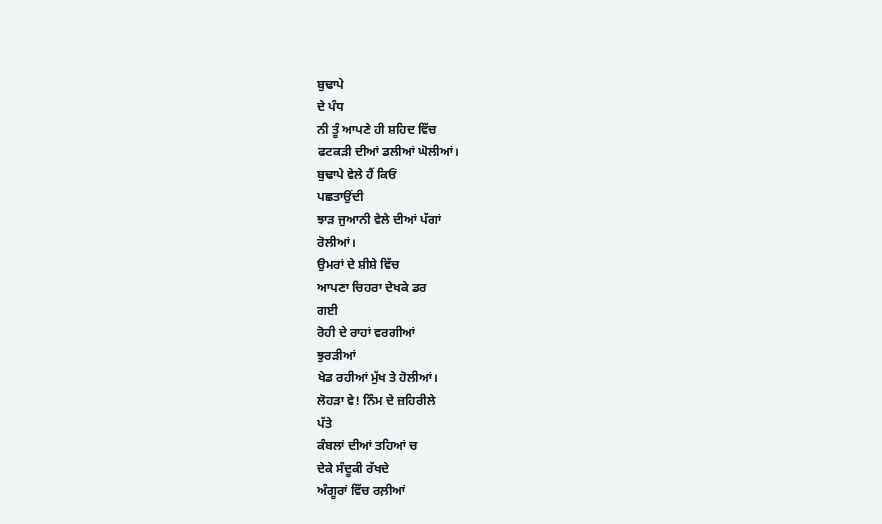ਬੁਢਾਪੇ
ਦੇ ਪੰਧ
ਨੀ ਤੂੰ ਆਪਣੇ ਹੀ ਸ਼ਹਿਦ ਵਿੱਚ
ਫਟਕੜੀ ਦੀਆਂ ਡਲੀਆਂ ਘੋਲੀਆਂ।
ਬੁਢਾਪੇ ਵੇਲੇ ਹੈਂ ਕਿਓਂ
ਪਛਤਾਉਂਦੀ
ਝਾੜ ਜੁਆਨੀ ਵੇਲੇ ਦੀਆਂ ਪੱਗਾਂ
ਰੋਲੀਆਂ।
ਉਮਰਾਂ ਦੇ ਸ਼ੀਸ਼ੇ ਵਿੱਚ
ਆਪਣਾ ਚਿਹਰਾ ਦੇਖਕੇ ਡਰ
ਗਈ
ਰੋਹੀ ਦੇ ਰਾਹਾਂ ਵਰਗੀਆਂ
ਝੁਰੜੀਆਂ
ਖੇਡ ਰਹੀਆਂ ਮੁੱਖ ਤੇ ਹੋਲੀਆਂ।
ਲੋਹੜਾ ਵੇ! ਨਿੰਮ ਦੇ ਜ਼ਹਿਰੀਲੇ
ਪੱਤੇ
ਕੰਬਲਾਂ ਦੀਆਂ ਤਹਿਆਂ ਚ
ਦੇਕੇ ਸੰਦੂਕੀ ਰੱਖਦੇ
ਅੰਗੂਰਾਂ ਵਿੱਚ ਰਲ਼ੀਆਂ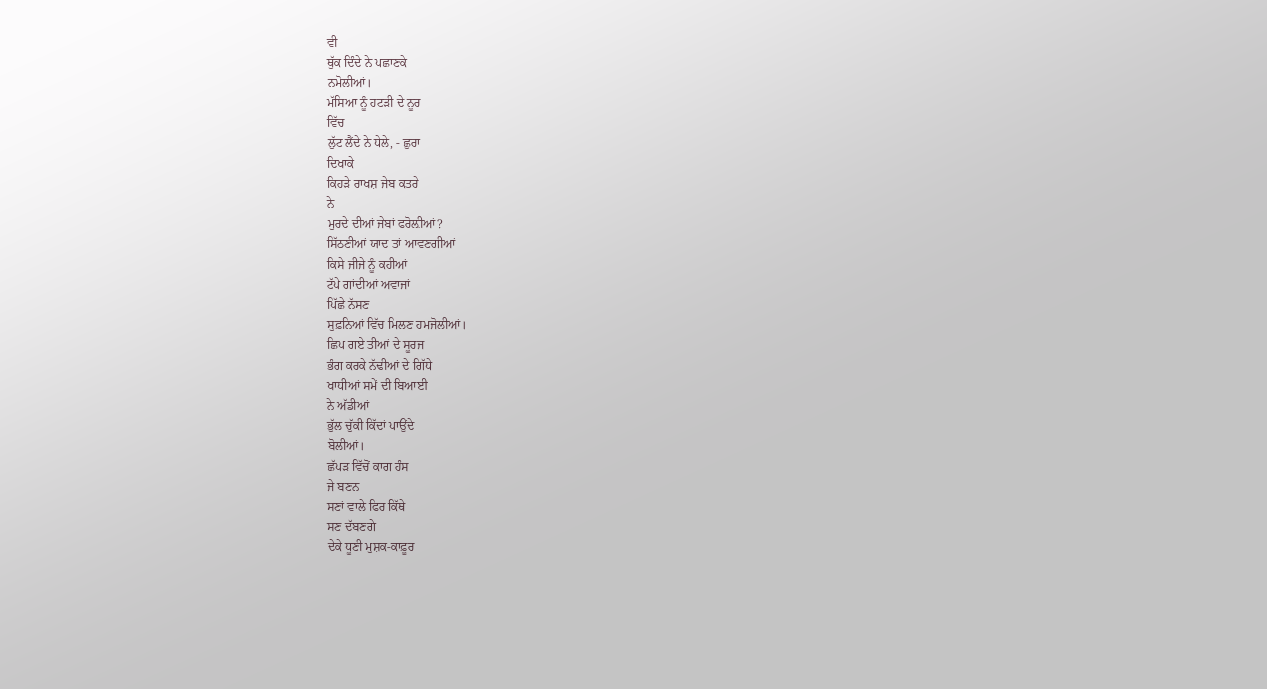ਵੀ
ਥੁੱਕ ਦਿੰਦੇ ਨੇ ਪਛਾਣਕੇ
ਨਮੋਲੀਆਂ।
ਮੱਸਿਆ ਨੂੰ ਹਟੜੀ ਦੇ ਨੂਰ
ਵਿੱਚ
ਲੁੱਟ ਲੈਂਦੇ ਨੇ ਧੇਲੇ, - ਛੁਰਾ
ਦਿਖਾਕੇ
ਕਿਹੜੇ ਰਾਖਸ਼ ਜੇਬ ਕਤਰੇ
ਨੇ
ਮੁਰਦੇ ਦੀਆਂ ਜੇਬਾਂ ਫਰੋਲ਼ੀਆਂ?
ਸਿੱਠਣੀਆਂ ਯਾਦ ਤਾਂ ਆਵਣਗੀਆਂ
ਕਿਸੇ ਜੀਜੇ ਨੂੰ ਕਹੀਆਂ
ਟੱਪੇ ਗਾਂਦੀਆਂ ਅਵਾਜਾਂ
ਪਿੱਛੇ ਨੱਸਣ
ਸੁਫ਼ਨਿਆਂ ਵਿੱਚ ਮਿਲਣ ਹਮਜੋਲੀਆਂ।
ਛਿਪ ਗਏ ਤੀਆਂ ਦੇ ਸੂਰਜ
ਭੰਗ ਕਰਕੇ ਨੱਢੀਆਂ ਦੇ ਗਿੱਧੇ
ਖਾਧੀਆਂ ਸਮੇਂ ਦੀ ਬਿਆਈ
ਨੇ ਅੱਡੀਆਂ
ਭੁੱਲ ਚੁੱਕੀ ਕਿੱਦਾਂ ਪਾਉਂਦੇ
ਬੋਲੀਆਂ।
ਛੱਪੜ ਵਿੱਚੋਂ ਕਾਗ ਹੰਸ
ਜੇ ਬਣਨ
ਸਣਾਂ ਵਾਲੇ ਫਿਰ ਕਿੱਥੇ
ਸਣ ਦੱਬਣਗੇ
ਦੇਕੇ ਧੂਣੀ ਮੁਸ਼ਕ-ਕਾਫ਼ੂਰ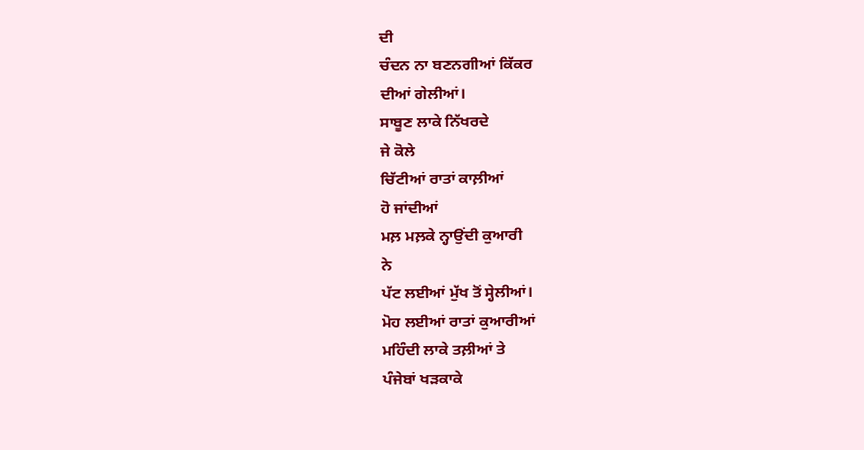ਦੀ
ਚੰਦਨ ਨਾ ਬਣਨਗੀਆਂ ਕਿੱਕਰ
ਦੀਆਂ ਗੇਲੀਆਂ।
ਸਾਬੂਣ ਲਾਕੇ ਨਿੱਖਰਦੇ
ਜੇ ਕੋਲੇ
ਚਿੱਟੀਆਂ ਰਾਤਾਂ ਕਾਲ਼ੀਆਂ
ਹੋ ਜਾਂਦੀਆਂ
ਮਲ਼ ਮਲ਼ਕੇ ਨ੍ਹਾਉਂਦੀ ਕੁਆਰੀ
ਨੇ
ਪੱਟ ਲਈਆਂ ਮੁੱਖ ਤੋਂ ਸ੍ਹੇਲੀਆਂ।
ਮੋਹ ਲਈਆਂ ਰਾਤਾਂ ਕੁਆਰੀਆਂ
ਮਹਿੰਦੀ ਲਾਕੇ ਤਲ਼ੀਆਂ ਤੇ
ਪੰਜੇਬਾਂ ਖੜਕਾਕੇ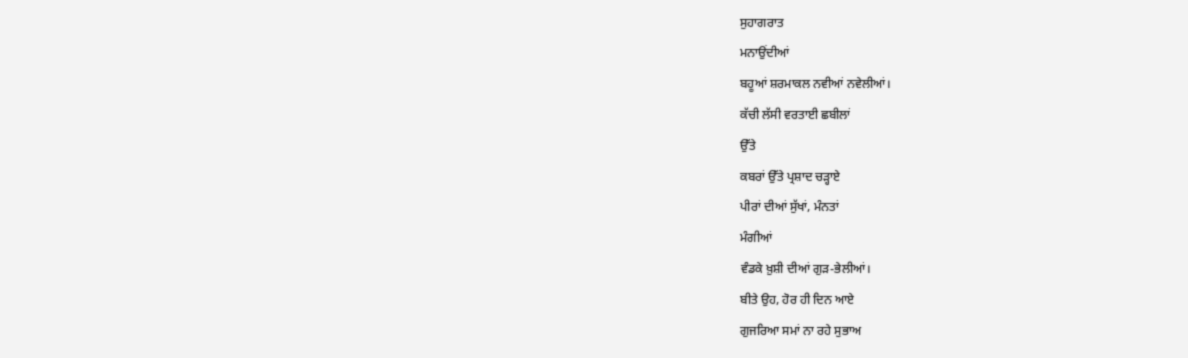ਸੁਹਾਗਰਾਤ
ਮਨਾਉਂਦੀਆਂ
ਬਹੂਆਂ ਸ਼ਰਮਾਕਲ ਨਵੀਆਂ ਨਵੇਲੀਆਂ।
ਕੱਚੀ ਲੱਸੀ ਵਰਤਾਈ ਛਬੀਲਾਂ
ਉੱਤੇ
ਕਬਰਾਂ ਉੱਤੇ ਪ੍ਰਸ਼ਾਦ ਚੜ੍ਹਾਏ
ਪੀਰਾਂ ਦੀਆਂ ਸੁੱਖਾਂ, ਮੰਨਤਾਂ
ਮੰਗੀਆਂ
ਵੰਡਕੇ ਖ਼ੁਸ਼ੀ ਦੀਆਂ ਗੁੜ-ਭੇਲੀਆਂ।
ਬੀਤੇ ਉਹ, ਹੋਰ ਹੀ ਦਿਨ ਆਏ
ਗੁਜਰਿਆ ਸਮਾਂ ਨਾ ਰਹੇ ਸੁਭਾਅ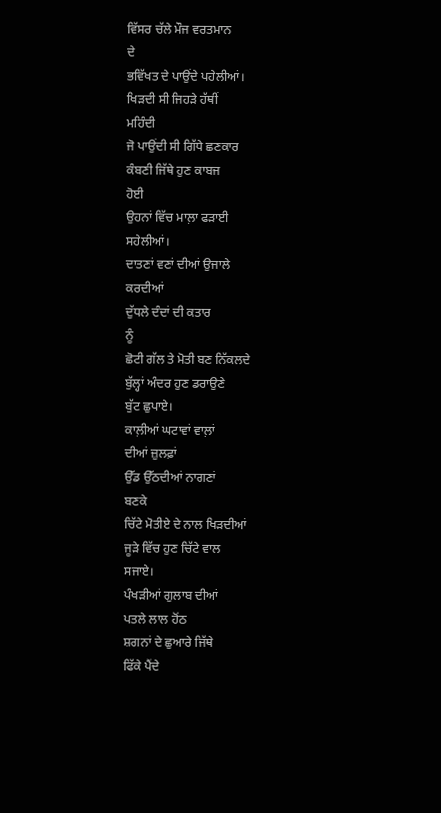ਵਿੱਸਰ ਚੱਲੇ ਮੌਜ ਵਰਤਮਾਨ
ਦੇ
ਭਵਿੱਖਤ ਦੇ ਪਾਉਂਦੇ ਪਹੇਲੀਆਂ।
ਖਿੜਦੀ ਸੀ ਜਿਹੜੇ ਹੱਥੀਂ
ਮਹਿੰਦੀ
ਜੋ ਪਾਉਂਦੀ ਸੀ ਗਿੱਧੇ ਛਣਕਾਰ
ਕੰਬਣੀ ਜਿੱਥੇ ਹੁਣ ਕਾਬਜ
ਹੋਈ
ਉਹਨਾਂ ਵਿੱਚ ਮਾਲ਼ਾ ਫੜਾਈ
ਸਹੇਲੀਆਂ।
ਦਾਤਣਾਂ ਵਣਾਂ ਦੀਆਂ ਉਜਾਲੇ
ਕਰਦੀਆਂ
ਦੁੱਧਲੇ ਦੰਦਾਂ ਦੀ ਕਤਾਰ
ਨੂੰ
ਛੋਟੀ ਗੱਲ ਤੇ ਮੋਤੀ ਬਣ ਨਿੱਕਲਦੇ
ਬੁੱਲ੍ਹਾਂ ਅੰਦਰ ਹੁਣ ਡਰਾਉਣੇ
ਬੁੱਟ ਛੁਪਾਏ।
ਕਾਲ਼ੀਆਂ ਘਟਾਵਾਂ ਵਾਲ਼ਾਂ
ਦੀਆਂ ਜ਼ੁਲਫ਼ਾਂ
ਉੱਡ ਉੱਠਦੀਆਂ ਨਾਗਣਾਂ
ਬਣਕੇ
ਚਿੱਟੇ ਮੋਤੀਏ ਦੇ ਨਾਲ ਖਿੜਦੀਆਂ
ਜੂੜੇ ਵਿੱਚ ਹੁਣ ਚਿੱਟੇ ਵਾਲ
ਸਜਾਏ।
ਪੰਖੜੀਆਂ ਗੁਲਾਬ ਦੀਆਂ
ਪਤਲੇ ਲਾਲ ਹੋਂਠ
ਸ਼ਗਨਾਂ ਦੇ ਛੁਆਰੇ ਜਿੱਥੇ
ਫਿੱਕੇ ਪੈਂਦੇ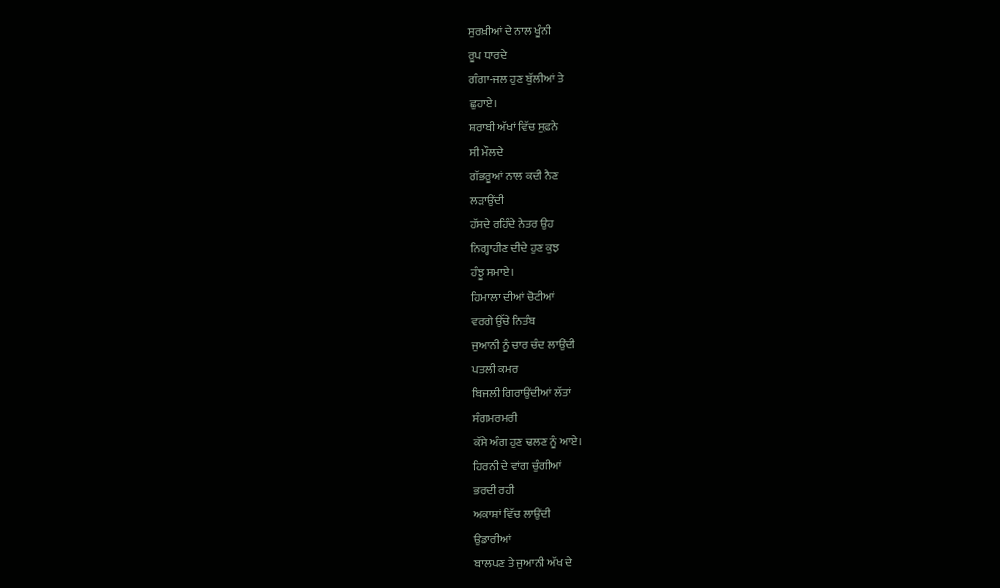ਸੁਰਖ਼ੀਆਂ ਦੇ ਨਾਲ ਖੂੰਨੀ
ਰੂਪ ਧਾਰਦੇ
ਗੰਗਾ-ਜਲ ਹੁਣ ਬੁੱਲੀਆਂ ਤੇ
ਛੁਹਾਏ।
ਸ਼ਰਾਬੀ ਅੱਖਾਂ ਵਿੱਚ ਸੁਫ਼ਨੇ
ਸੀ ਮੌਲਦੇ
ਗੱਭਰੂਆਂ ਨਾਲ ਕਦੀ ਨੈਣ
ਲੜਾਉਂਦੀ
ਹੱਸਦੇ ਰਹਿੰਦੇ ਨੇਤਰ ਉਹ
ਨਿਗ੍ਹਾਹੀਣ ਦੀਦੇ ਹੁਣ ਕੁਝ
ਹੰਝੂ ਸਮਾਏ।
ਹਿਮਾਲਾ ਦੀਆਂ ਚੋਟੀਆਂ
ਵਰਗੇ ਉੱਚੇ ਨਿਤੰਬ
ਜੁਆਨੀ ਨੂੰ ਚਾਰ ਚੰਦ ਲਾਉਂਦੀ
ਪਤਲੀ ਕਮਰ
ਬਿਜਲੀ ਗਿਰਾਉਂਦੀਆਂ ਲੱਤਾਂ
ਸੰਗਮਰਮਰੀ
ਕੱਸੇ ਅੰਗ ਹੁਣ ਢਲਣ ਨੂੰ ਆਏ।
ਹਿਰਨੀ ਦੇ ਵਾਂਗ ਚੁੰਗੀਆਂ
ਭਰਦੀ ਰਹੀ
ਅਕਾਸ਼ਾਂ ਵਿੱਚ ਲਾਉਂਦੀ
ਉਡਾਰੀਆਂ
ਬਾਲਪਣ ਤੇ ਜੁਆਨੀ ਅੱਖ ਦੇ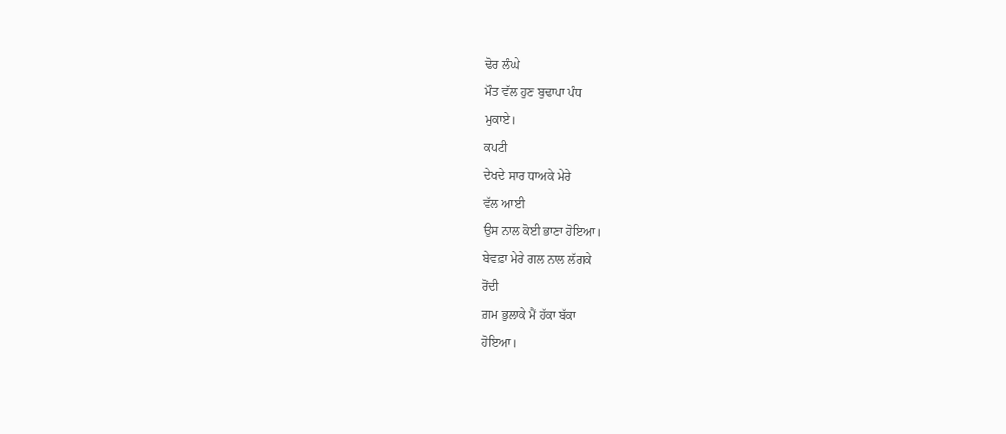ਢੋਰ ਲੰਘੇ
ਮੌਤ ਵੱਲ ਹੁਣ ਬੁਢਾਪਾ ਪੰਧ
ਮੁਕਾਏ।
ਕਪਟੀ
ਦੇਖਦੇ ਸਾਰ ਧਾਅਕੇ ਮੇਰੇ
ਵੱਲ ਆਈ
ਉਸ ਨਾਲ ਕੋਈ ਭਾਣਾ ਹੋਇਆ।
ਬੇਵਫ਼ਾ ਮੇਰੇ ਗਲ ਨਾਲ ਲੱਗਕੇ
ਰੋਂਦੀ
ਗ਼ਮ ਭੁਲਾਕੇ ਮੈਂ ਹੱਕਾ ਬੱਕਾ
ਹੋਇਆ।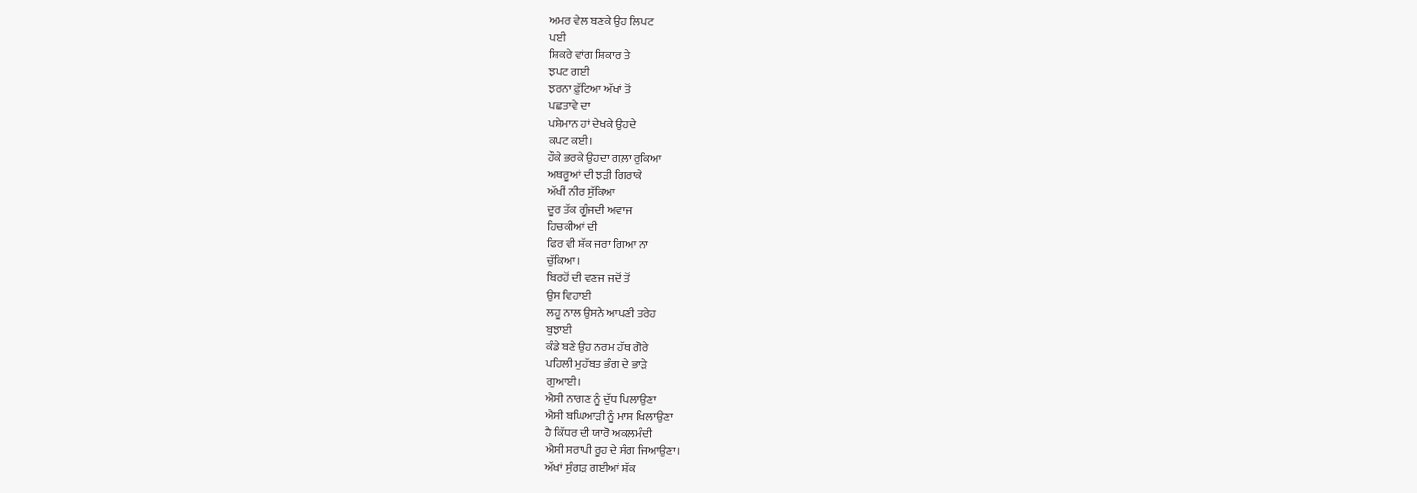ਅਮਰ ਵੇਲ ਬਣਕੇ ਉਹ ਲਿਪਟ
ਪਈ
ਸ਼ਿਕਰੇ ਵਾਂਗ ਸ਼ਿਕਾਰ ਤੇ
ਝਪਟ ਗਈ
ਝਰਨਾ ਫ਼ੁੱਟਿਆ ਅੱਖਾਂ ਤੋਂ
ਪਛਤਾਵੇ ਦਾ
ਪਸ਼ੇਮਾਨ ਹਾਂ ਦੇਖਕੇ ਉਹਦੇ
ਕਪਟ ਕਈ।
ਹੌਕੇ ਭਰਕੇ ਉਹਦਾ ਗਲ਼ਾ ਰੁਕਿਆ
ਅਥਰੂਆਂ ਦੀ ਝੜੀ ਗਿਰਾਕੇ
ਅੱਖੀਂ ਨੀਰ ਸੁੱਕਿਆ
ਦੂਰ ਤੱਕ ਗੂੰਜਦੀ ਅਵਾਜ
ਹਿਚਕੀਆਂ ਦੀ
ਫਿਰ ਵੀ ਸ਼ੱਕ ਜਰਾ ਗਿਆ ਨਾ
ਚੁੱਕਿਆ।
ਬਿਰਹੋਂ ਦੀ ਵਣਜ ਜਦੋਂ ਤੋਂ
ਉਸ ਵਿਹਾਈ
ਲਹੂ ਨਾਲ ਉਸਨੇ ਆਪਣੀ ਤਰੇਹ
ਬੁਝਾਈ
ਕੰਡੇ ਬਣੇ ਉਹ ਨਰਮ ਹੱਥ ਗੋਰੇ
ਪਹਿਲੀ ਮੁਹੱਬਤ ਭੰਗ ਦੇ ਭਾੜੇ
ਗੁਆਈ।
ਐਸੀ ਨਾਗਣ ਨੂੰ ਦੁੱਧ ਪਿਲਾਉਣਾ
ਐਸੀ ਬਘਿਆੜੀ ਨੂੰ ਮਾਸ ਖਿਲਾਉਣਾ
ਹੈ ਕਿੱਧਰ ਦੀ ਯਾਰੋ ਅਕਲਮੰਦੀ
ਐਸੀ ਸਰਾਪੀ ਰੂਹ ਦੇ ਸੰਗ ਜਿਆਉਣਾ।
ਅੱਖਾਂ ਸੁੰਗੜ ਗਈਆਂ ਸ਼ੱਕ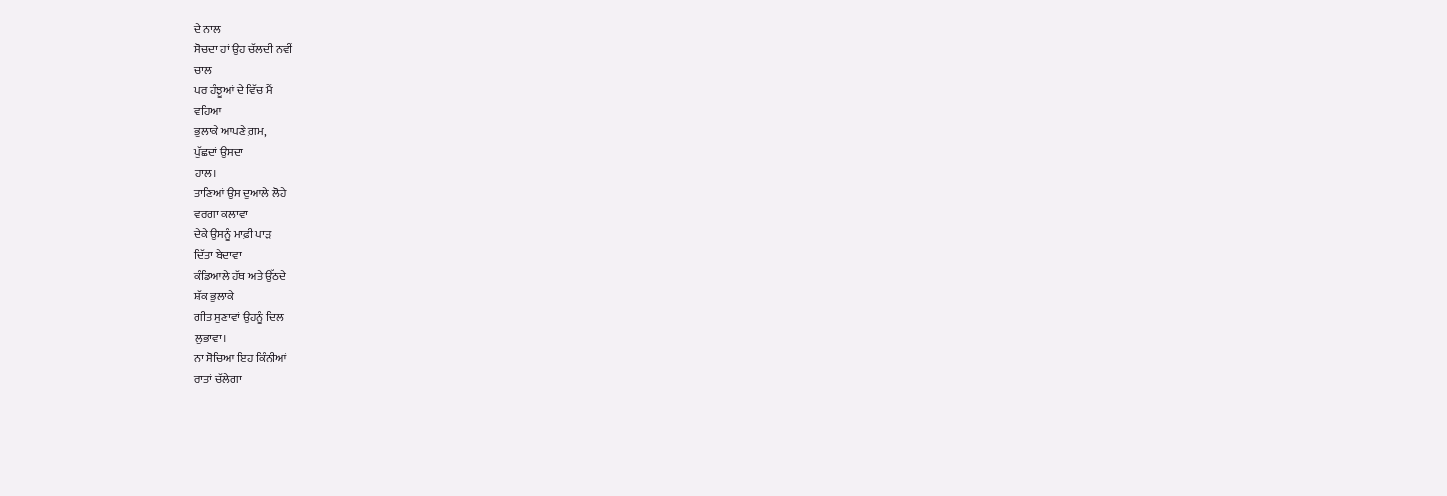ਦੇ ਨਾਲ
ਸੋਚਦਾ ਹਾਂ ਉਹ ਚੱਲਦੀ ਨਵੀਂ
ਚਾਲ
ਪਰ ਹੰਝੂਆਂ ਦੇ ਵਿੱਚ ਮੈਂ
ਵਹਿਆ
ਭੁਲਾਕੇ ਆਪਣੇ ਗ਼ਮ,
ਪੁੱਛਦਾਂ ਉਸਦਾ
ਹਾਲ।
ਤਾਣਿਆਂ ਉਸ ਦੁਆਲੇ ਲੋਹੇ
ਵਰਗਾ ਕਲਾਵਾ
ਦੇਕੇ ਉਸਨੂੰ ਮਾਫ਼ੀ ਪਾੜ
ਦਿੱਤਾ ਬੇਦਾਵਾ
ਕੰਡਿਆਲੇ ਹੱਥ ਅਤੇ ਉੱਠਦੇ
ਸ਼ੱਕ ਭੁਲਾਕੇ
ਗੀਤ ਸੁਣਾਵਾਂ ਉਹਨੂੰ ਦਿਲ
ਲੁਭਾਵਾ।
ਨਾ ਸੋਚਿਆ ਇਹ ਕਿੰਨੀਆਂ
ਰਾਤਾਂ ਚੱਲੇਗਾ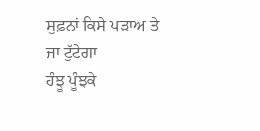ਸੁਫ਼ਨਾਂ ਕਿਸੇ ਪੜਾਅ ਤੇ
ਜਾ ਟੁੱਟੇਗਾ
ਹੰਝੂ ਪੂੰਝਕੇ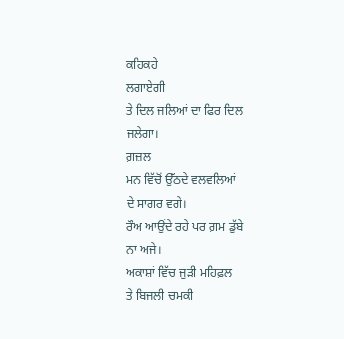ਕਹਿਕਹੇ
ਲਗਾਏਗੀ
ਤੇ ਦਿਲ ਜਲਿਆਂ ਦਾ ਫਿਰ ਦਿਲ
ਜਲੇਗਾ।
ਗ਼ਜ਼ਲ
ਮਨ ਵਿੱਚੋਂ ਉੱਠਦੇ ਵਲਵਲਿਆਂ
ਦੇ ਸਾਗਰ ਵਗੇ।
ਰੌਅ ਆਉਂਦੇ ਰਹੇ ਪਰ ਗ਼ਮ ਡੁੱਬੇ
ਨਾ ਅਜੇ।
ਅਕਾਸ਼ਾਂ ਵਿੱਚ ਜੁੜੀ ਮਹਿਫ਼ਲ
ਤੇ ਬਿਜਲੀ ਚਮਕੀ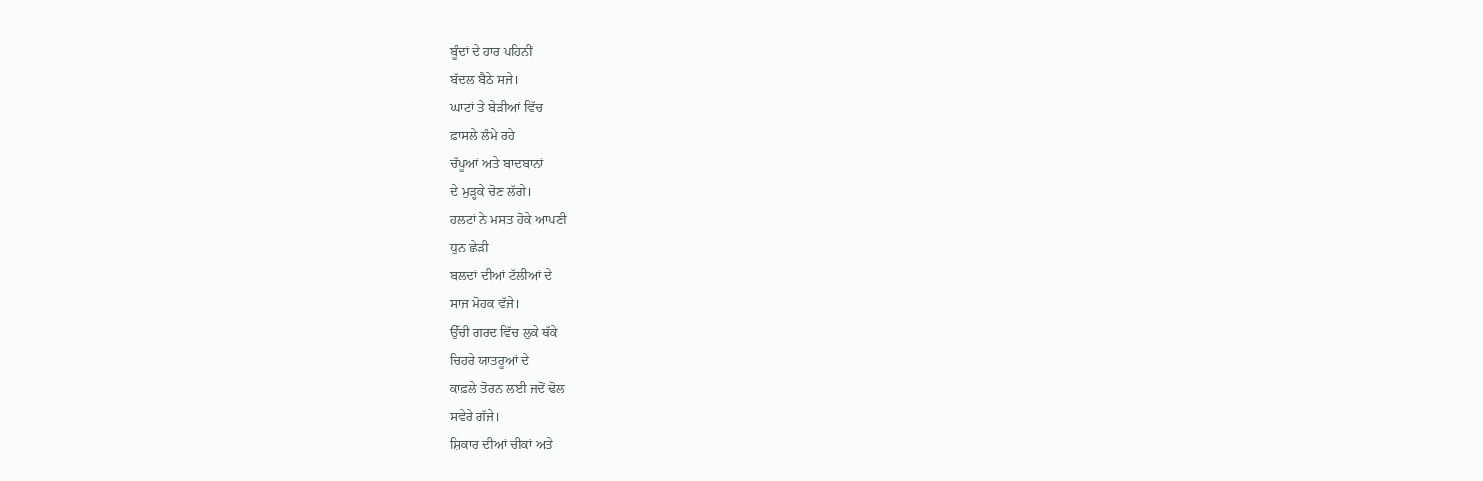ਬੂੰਦਾਂ ਦੇ ਹਾਰ ਪਹਿਨੀਂ
ਬੱਦਲ ਬੈਠੇ ਸਜੇ।
ਘਾਟਾਂ ਤੇ ਬੇੜੀਆਂ ਵਿੱਚ
ਫ਼ਾਸਲੇ ਲੰਮੇ ਰਹੇ
ਚੱਪੂਆਂ ਅਤੇ ਬਾਦਬਾਨਾਂ
ਦੇ ਮੁੜ੍ਹਕੇ ਚੋਣ ਲੱਗੇ।
ਹਲਟਾਂ ਨੇ ਮਸਤ ਹੋਕੇ ਆਪਣੀ
ਧੁਨ ਛੇੜੀ
ਬਲਦਾਂ ਦੀਆਂ ਟੱਲੀਆਂ ਦੇ
ਸਾਜ ਮੋਹਕ ਵੱਜੇ।
ਉੱਚੀ ਗਰਦ ਵਿੱਚ ਲੁਕੇ ਥੱਕੇ
ਚਿਹਰੇ ਯਾਤਰੂਆਂ ਦੇ
ਕਾਫ਼ਲੇ ਤੋਰਨ ਲਈ ਜਦੋਂ ਢੋਲ
ਸਵੇਰੇ ਗੱਜੇ।
ਸ਼ਿਕਾਰ ਦੀਆਂ ਚੀਕਾਂ ਅਤੇ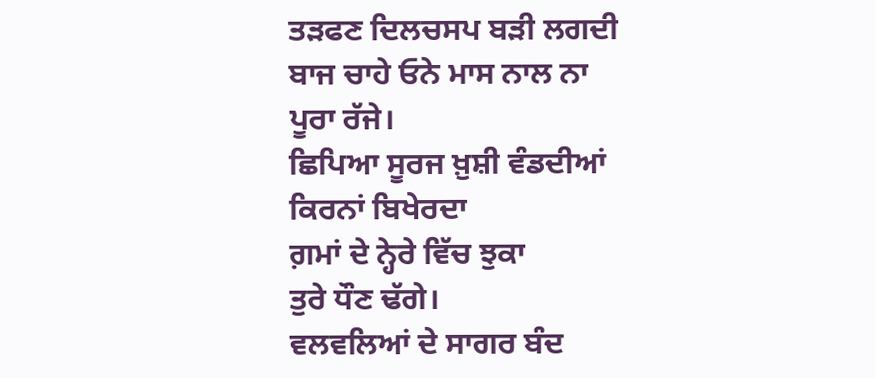ਤੜਫਣ ਦਿਲਚਸਪ ਬੜੀ ਲਗਦੀ
ਬਾਜ ਚਾਹੇ ਓਨੇ ਮਾਸ ਨਾਲ ਨਾ
ਪੂਰਾ ਰੱਜੇ।
ਛਿਪਿਆ ਸੂਰਜ ਖ਼ੁਸ਼ੀ ਵੰਡਦੀਆਂ
ਕਿਰਨਾਂ ਬਿਖੇਰਦਾ
ਗ਼ਮਾਂ ਦੇ ਨ੍ਹੇਰੇ ਵਿੱਚ ਝੁਕਾ
ਤੁਰੇ ਧੌਣ ਢੱਗੇ।
ਵਲਵਲਿਆਂ ਦੇ ਸਾਗਰ ਬੰਦ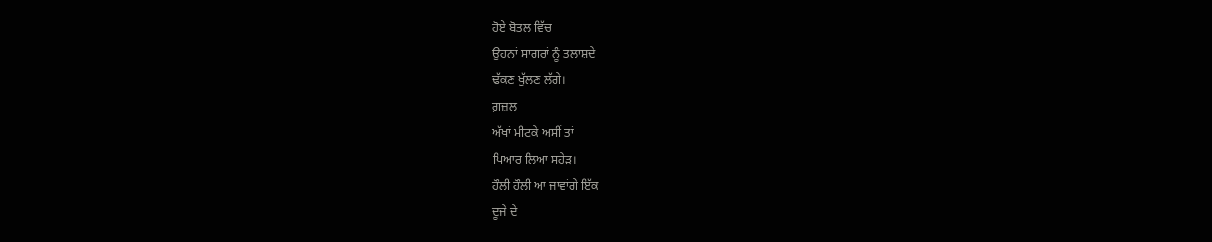ਹੋਏ ਬੋਤਲ ਵਿੱਚ
ਉਹਨਾਂ ਸਾਗਰਾਂ ਨੂੰ ਤਲਾਸ਼ਦੇ
ਢੱਕਣ ਖੁੱਲਣ ਲੱਗੇ।
ਗ਼ਜ਼ਲ
ਅੱਖਾਂ ਮੀਟਕੇ ਅਸੀਂ ਤਾਂ
ਪਿਆਰ ਲਿਆ ਸਹੇੜ।
ਹੌਲੀ ਹੌਲੀ ਆ ਜਾਵਾਂਗੇ ਇੱਕ
ਦੂਜੇ ਦੇ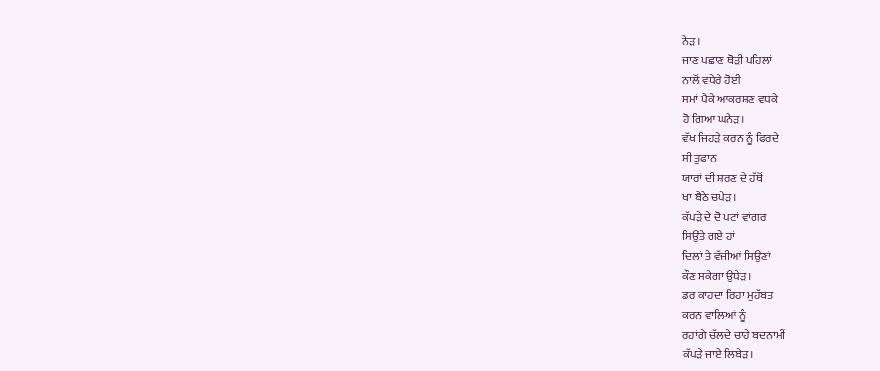ਨੇੜ।
ਜਾਣ ਪਛਾਣ ਥੋੜੀ ਪਹਿਲਾਂ
ਨਾਲੋਂ ਵਧੇਰੇ ਹੋਈ
ਸਮਾਂ ਪੈਕੇ ਆਕਰਸ਼ਣ ਵਧਕੇ
ਹੋ ਗਿਆ ਘਨੇੜ।
ਵੱਖ ਜਿਹੜੇ ਕਰਨ ਨੂੰ ਫਿਰਦੇ
ਸੀ ਤੁਫਾਨ
ਯਾਰਾਂ ਦੀ ਸ਼ਰਣ ਦੇ ਹੱਥੋਂ
ਖਾ ਬੈਠੇ ਚਪੇੜ।
ਕੱਪੜੇ ਦੇ ਦੋ ਪਟਾਂ ਵਾਂਗਰ
ਸਿਉਂਤੇ ਗਏ ਹਾਂ
ਦਿਲਾਂ ਤੇ ਵੱਜੀਆਂ ਸਿਉਣਾਂ
ਕੌਣ ਸਕੇਗਾ ਉਧੇੜ।
ਡਰ ਕਾਹਦਾ ਰਿਹਾ ਮੁਹੱਬਤ
ਕਰਨ ਵਾਲਿਆਂ ਨੂੰ
ਰਹਾਂਗੇ ਚੱਲਦੇ ਚਾਹੇ ਬਦਨਾਮੀਂ
ਕੱਪੜੇ ਜਾਏ ਲਿਬੇੜ।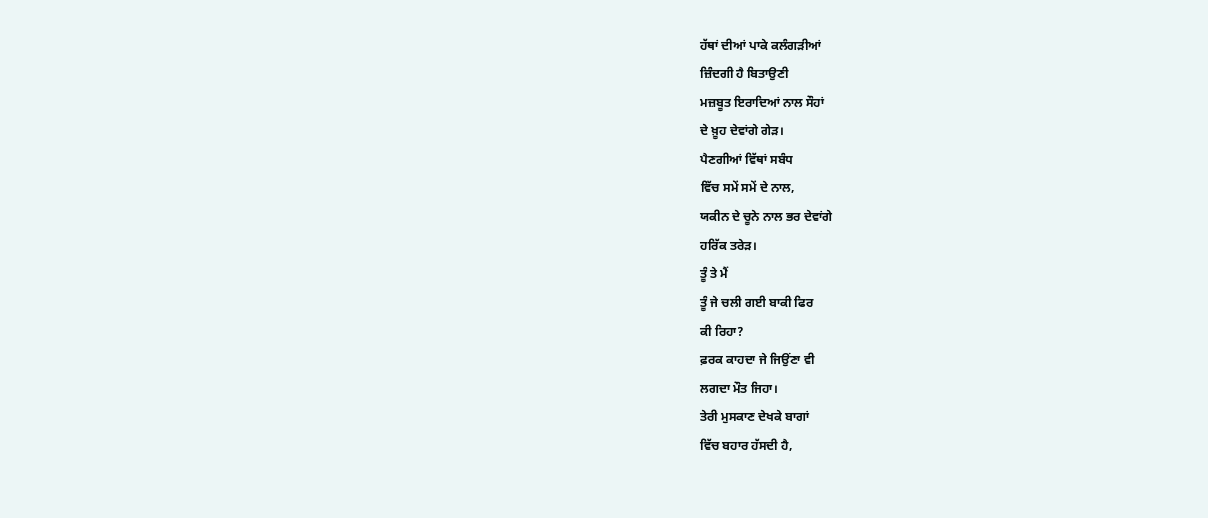ਹੱਥਾਂ ਦੀਆਂ ਪਾਕੇ ਕਲੰਗੜੀਆਂ
ਜ਼ਿੰਦਗੀ ਹੈ ਬਿਤਾਉਣੀ
ਮਜ਼ਬੂਤ ਇਰਾਦਿਆਂ ਨਾਲ ਸੌਹਾਂ
ਦੇ ਖ਼ੂਹ ਦੇਵਾਂਗੇ ਗੇੜ।
ਪੈਣਗੀਆਂ ਵਿੱਥਾਂ ਸਬੰਧ
ਵਿੱਚ ਸਮੇਂ ਸਮੇਂ ਦੇ ਨਾਲ,
ਯਕੀਨ ਦੇ ਚੂਨੇ ਨਾਲ ਭਰ ਦੇਵਾਂਗੇ
ਹਰਿੱਕ ਤਰੇੜ।
ਤੂੰ ਤੇ ਮੈਂ
ਤੂੰ ਜੇ ਚਲੀ ਗਈ ਬਾਕੀ ਫਿਰ
ਕੀ ਰਿਹਾ?
ਫ਼ਰਕ ਕਾਹਦਾ ਜੇ ਜਿਉਂਣਾ ਵੀ
ਲਗਦਾ ਮੌਤ ਜਿਹਾ।
ਤੇਰੀ ਮੁਸਕਾਣ ਦੇਖਕੇ ਬਾਗਾਂ
ਵਿੱਚ ਬਹਾਰ ਹੱਸਦੀ ਹੈ,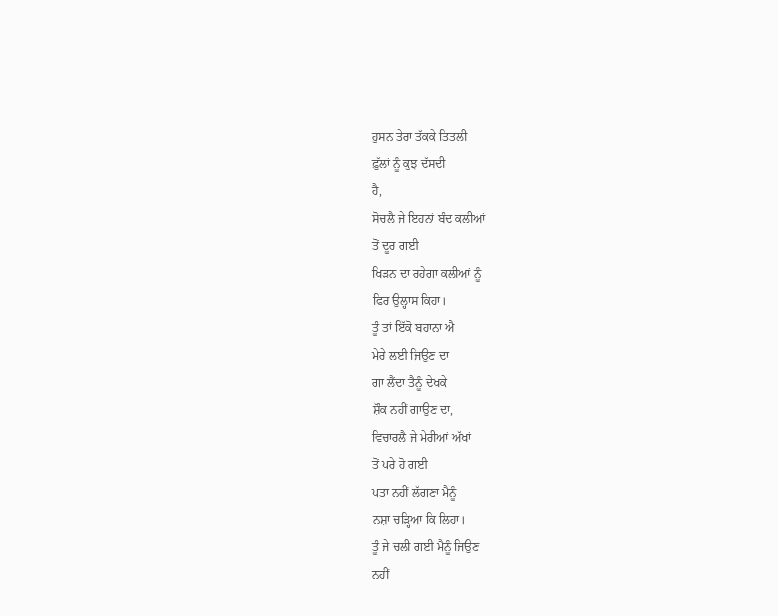ਹੁਸਨ ਤੇਰਾ ਤੱਕਕੇ ਤਿਤਲੀ
ਫ਼ੁੱਲਾਂ ਨੂੰ ਕੁਝ ਦੱਸਦੀ
ਹੈ,
ਸੋਚਲੈ ਜੇ ਇਹਨਾਂ ਬੰਦ ਕਲੀਆਂ
ਤੋਂ ਦੂਰ ਗਈ
ਖਿੜਨ ਦਾ ਰਹੇਗਾ ਕਲੀਆਂ ਨੂੰ
ਫਿਰ ਉਲ੍ਹਾਸ ਕਿਹਾ।
ਤੂੰ ਤਾਂ ਇੱਕੋ ਬਹਾਨਾ ਐ
ਮੇਰੇ ਲਈ ਜਿਉਣ ਦਾ
ਗਾ ਲੈਂਦਾ ਤੈਨੂੰ ਦੇਖਕੇ
ਸ਼ੌਕ ਨਹੀਂ ਗਾਉਣ ਦਾ,
ਵਿਚਾਰਲੈ ਜੇ ਮੇਰੀਆਂ ਅੱਖਾਂ
ਤੋਂ ਪਰੇ ਹੋ ਗਈ
ਪਤਾ ਨਹੀਂ ਲੱਗਣਾ ਮੈਨੂੰ
ਨਸ਼ਾ ਚੜ੍ਹਿਆ ਕਿ ਲਿਹਾ।
ਤੂੰ ਜੇ ਚਲੀ ਗਈ ਮੈਨੂੰ ਜਿਉਣ
ਨਹੀਂ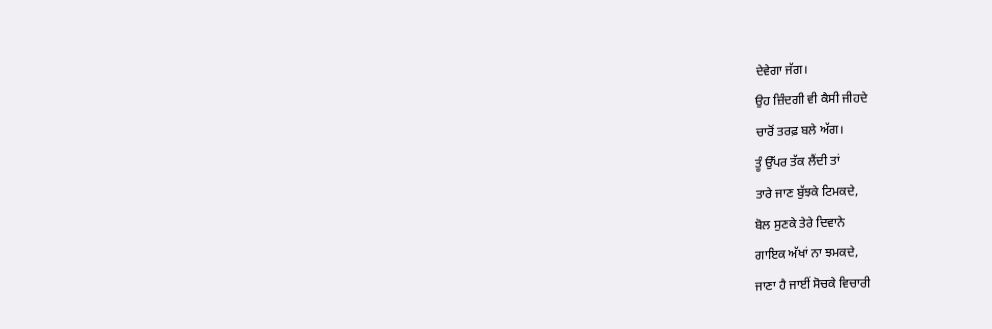ਦੇਵੇਗਾ ਜੱਗ।
ਉਹ ਜ਼ਿੰਦਗੀ ਵੀ ਕੈਸੀ ਜੀਹਦੇ
ਚਾਰੋਂ ਤਰਫ਼ ਬਲੇ ਅੱਗ।
ਤੂੰ ਉੱਪਰ ਤੱਕ ਲੈਂਦੀ ਤਾਂ
ਤਾਰੇ ਜਾਣ ਬੁੱਝਕੇ ਟਿਮਕਦੇ,
ਬੋਲ ਸੁਣਕੇ ਤੇਰੇ ਦਿਵਾਨੇ
ਗਾਇਕ ਅੱਖਾਂ ਨਾ ਝਮਕਦੇ,
ਜਾਣਾ ਹੈ ਜਾਈਂ ਸੋਚਕੇ ਵਿਚਾਰੀ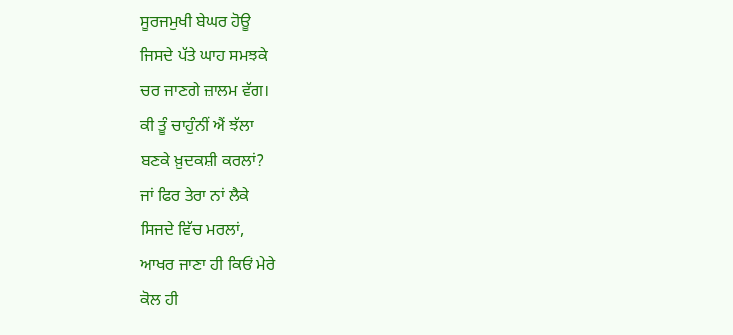ਸੂਰਜਮੁਖੀ ਬੇਘਰ ਹੋਊ
ਜਿਸਦੇ ਪੱਤੇ ਘਾਹ ਸਮਝਕੇ
ਚਰ ਜਾਣਗੇ ਜ਼ਾਲਮ ਵੱਗ।
ਕੀ ਤੂੰ ਚਾਹੁੰਨੀਂ ਐਂ ਝੱਲਾ
ਬਣਕੇ ਖ਼ੁਦਕਸ਼ੀ ਕਰਲਾਂ?
ਜਾਂ ਫਿਰ ਤੇਰਾ ਨਾਂ ਲੈਕੇ
ਸਿਜਦੇ ਵਿੱਚ ਮਰਲਾਂ,
ਆਖਰ ਜਾਣਾ ਹੀ ਕਿਓਂ ਮੇਰੇ
ਕੋਲ ਹੀ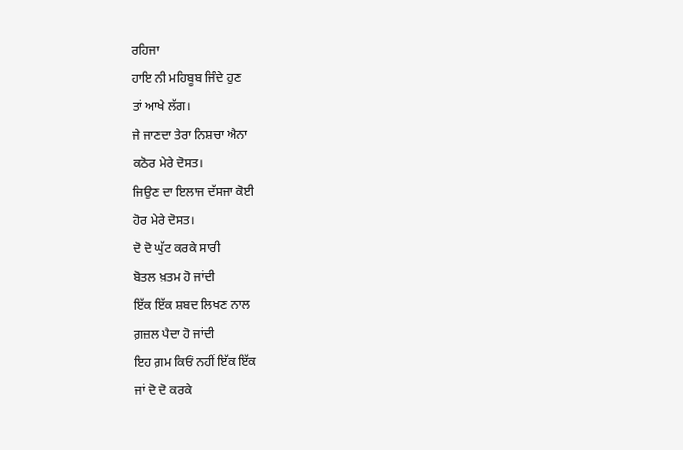ਰਹਿਜਾ
ਹਾਇ ਨੀ ਮਹਿਬੂਬ ਜਿੰਦੇ ਹੁਣ
ਤਾਂ ਆਖੇ ਲੱਗ।
ਜੇ ਜਾਣਦਾ ਤੇਰਾ ਨਿਸ਼ਚਾ ਐਨਾ
ਕਠੋਰ ਮੇਰੇ ਦੋਸਤ।
ਜਿਉਣ ਦਾ ਇਲਾਜ ਦੱਸਜਾ ਕੋਈ
ਹੋਰ ਮੇਰੇ ਦੋਸਤ।
ਦੋ ਦੋ ਘੁੱਟ ਕਰਕੇ ਸਾਰੀ
ਬੋਤਲ ਖ਼ਤਮ ਹੋ ਜਾਂਦੀ
ਇੱਕ ਇੱਕ ਸ਼ਬਦ ਲਿਖਣ ਨਾਲ
ਗ਼ਜ਼ਲ ਪੈਦਾ ਹੋ ਜਾਂਦੀ
ਇਹ ਗ਼ਮ ਕਿਓਂ ਨਹੀਂ ਇੱਕ ਇੱਕ
ਜਾਂ ਦੋ ਦੋ ਕਰਕੇ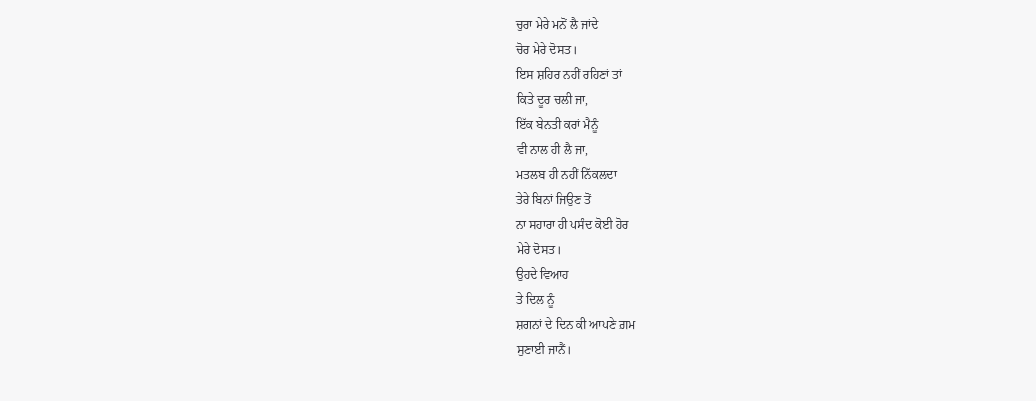ਚੁਰਾ ਮੇਰੇ ਮਨੋਂ ਲੈ ਜਾਂਦੇ
ਚੋਰ ਮੇਰੇ ਦੋਸਤ।
ਇਸ ਸ਼ਹਿਰ ਨਹੀਂ ਰਹਿਣਾਂ ਤਾਂ
ਕਿਤੇ ਦੂਰ ਚਲੀ ਜਾ,
ਇੱਕ ਬੇਨਤੀ ਕਰਾਂ ਮੈਨੂੰ
ਵੀ ਨਾਲ ਹੀ ਲੈ ਜਾ,
ਮਤਲਬ ਹੀ ਨਹੀਂ ਨਿੱਕਲਦਾ
ਤੇਰੇ ਬਿਨਾਂ ਜਿਉਣ ਤੋਂ
ਨਾ ਸਹਾਰਾ ਹੀ ਪਸੰਦ ਕੋਈ ਹੋਰ
ਮੇਰੇ ਦੋਸਤ।
ਉਹਦੇ ਵਿਆਹ
ਤੇ ਦਿਲ ਨੂੰ
ਸ਼ਗਨਾਂ ਦੇ ਦਿਨ ਕੀ ਆਪਣੇ ਗ਼ਮ
ਸੁਣਾਈ ਜਾਨੈਂ।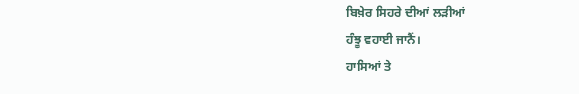ਬਿਖ਼ੇਰ ਸਿਹਰੇ ਦੀਆਂ ਲੜੀਆਂ
ਹੰਝੂ ਵਹਾਈ ਜਾਨੈਂ।
ਹਾਸਿਆਂ ਤੇ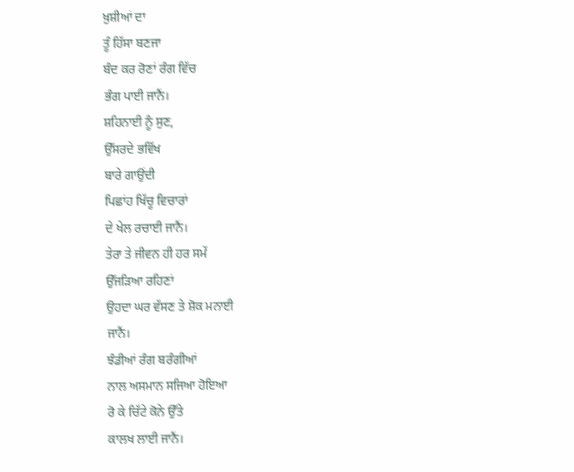ਖ਼ੁਸ਼ੀਆਂ ਦਾ
ਤੂੰ ਹਿੱਸਾ ਬਣਜਾ
ਬੰਦ ਕਰ ਰੋਣਾਂ ਰੰਗ ਵਿੱਚ
ਭੰਗ ਪਾਈ ਜਾਨੈਂ।
ਸ਼ਹਿਨਾਈ ਨੂੰ ਸੁਣ,
ਉੱਸਰਦੇ ਭਵਿੱਖ
ਬਾਰੇ ਗਾਉਂਦੀ
ਪਿਛਾਂਹ ਖਿੱਚੂ ਵਿਚਾਰਾਂ
ਦੇ ਖੇਲ ਰਚਾਈ ਜਾਨੈਂ।
ਤੇਰਾ ਤੇ ਜੀਵਨ ਹੀ ਹਰ ਸਮੇਂ
ਉੱਜੜਿਆ ਰਹਿਣਾਂ
ਉਹਦਾ ਘਰ ਵੱਸਣ ਤੇ ਸ਼ੋਕ ਮਨਾਈ
ਜਾਨੈਂ।
ਝੰਡੀਆਂ ਰੰਗ ਬਰੰਗੀਆਂ
ਨਾਲ ਅਸਮਾਨ ਸਜਿਆ ਹੋਇਆ
ਰੋ ਕੇ ਚਿੱਟੇ ਕੋਨੇ ਉੱਤੇ
ਕਾਲਖ ਲਾਈ ਜਾਨੈਂ।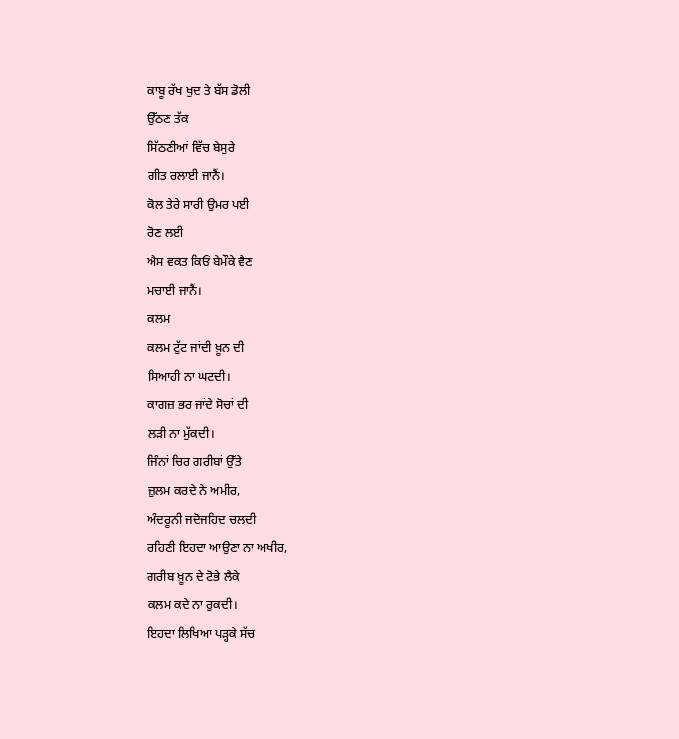ਕਾਬੂ ਰੱਖ ਖੁਦ ਤੇ ਬੱਸ ਡੋਲੀ
ਉੱਠਣ ਤੱਕ
ਸਿੱਠਣੀਆਂ ਵਿੱਚ ਬੇਸੁਰੇ
ਗੀਤ ਰਲਾਈ ਜਾਨੈਂ।
ਕੋਲ ਤੇਰੇ ਸਾਰੀ ਉਮਰ ਪਈ
ਰੋਣ ਲਈ
ਐਸ ਵਕਤ ਕਿਓਂ ਬੇਮੌਕੇ ਵੈਣ
ਮਚਾਈ ਜਾਨੈਂ।
ਕਲਮ
ਕਲਮ ਟੁੱਟ ਜਾਂਦੀ ਖ਼ੂਨ ਦੀ
ਸਿਆਹੀ ਨਾ ਘਟਦੀ।
ਕਾਗਜ਼ ਭਰ ਜਾਂਦੇ ਸੋਚਾਂ ਦੀ
ਲੜੀ ਨਾ ਮੁੱਕਦੀ।
ਜਿੰਨਾਂ ਚਿਰ ਗਰੀਬਾਂ ਉੱਤੇ
ਜ਼ੁਲਮ ਕਰਦੇ ਨੇ ਅਮੀਰ,
ਅੰਦਰੂਨੀ ਜਦੋਜਹਿਦ ਚਲਦੀ
ਰਹਿਣੀ ਇਹਦਾ ਆਉਣਾ ਨਾ ਅਖੀਰ,
ਗਰੀਬ ਖ਼ੂਨ ਦੇ ਟੋਭੇ ਲੈਕੇ
ਕਲਮ ਕਦੇ ਨਾ ਰੁਕਦੀ।
ਇਹਦਾ ਲਿਖਿਆ ਪੜ੍ਹਕੇ ਸੱਚ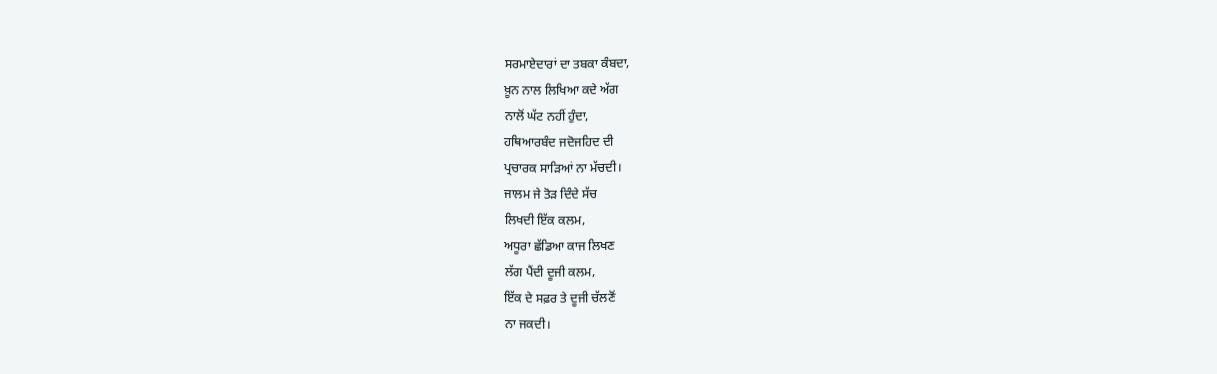ਸਰਮਾਏਦਾਰਾਂ ਦਾ ਤਬਕਾ ਕੰਬਦਾ,
ਖ਼ੂਨ ਨਾਲ ਲਿਖਿਆ ਕਦੇ ਅੱਗ
ਨਾਲੋਂ ਘੱਟ ਨਹੀਂ ਹੁੰਦਾ,
ਹਥਿਆਰਬੰਦ ਜਦੋਜਹਿਦ ਦੀ
ਪ੍ਰਚਾਰਕ ਸਾੜਿਆਂ ਨਾ ਮੱਚਦੀ।
ਜਾਲਮ ਜੇ ਤੋੜ ਦਿੰਦੇ ਸੱਚ
ਲਿਖਦੀ ਇੱਕ ਕਲਮ,
ਅਧੂਰਾ ਛੱਡਿਆ ਕਾਜ ਲਿਖਣ
ਲੱਗ ਪੈਂਦੀ ਦੂਜੀ ਕਲਮ,
ਇੱਕ ਦੇ ਸਫ਼ਰ ਤੇ ਦੂਜੀ ਚੱਲਣੋਂ
ਨਾ ਜਕਦੀ।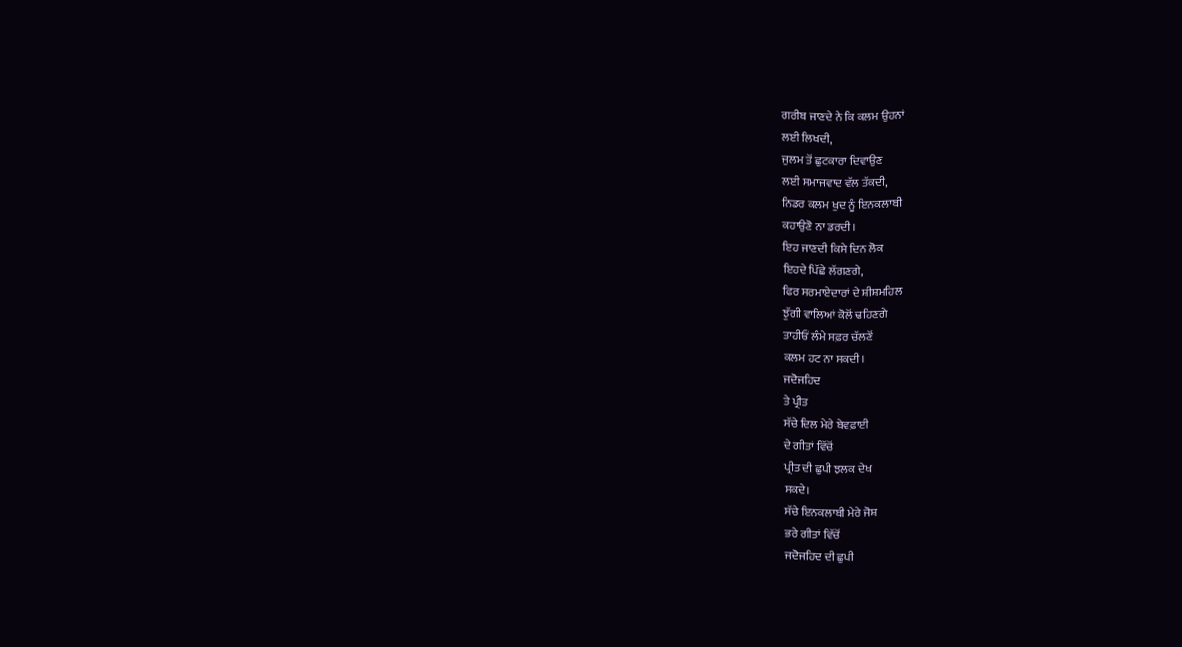ਗਰੀਬ ਜਾਣਦੇ ਨੇ ਕਿ ਕਲਮ ਉਹਨਾਂ
ਲਈ ਲਿਖਦੀ,
ਜੁਲਮ ਤੋਂ ਛੁਟਕਾਰਾ ਦਿਵਾਉਣ
ਲਈ ਸਮਾਜਵਾਦ ਵੱਲ ਤੱਕਦੀ,
ਨਿਡਰ ਕਲਮ ਖੁਦ ਨੂੰ ਇਨਕਲਾਬੀ
ਕਹਾਉਣੋ ਨਾ ਡਰਦੀ।
ਇਹ ਜਾਣਦੀ ਕਿਸੇ ਦਿਨ ਲੋਕ
ਇਹਦੇ ਪਿੱਛੇ ਲੱਗਣਗੇ,
ਫਿਰ ਸਰਮਾਏਦਾਰਾਂ ਦੇ ਸ਼ੀਸ਼ਮਹਿਲ
ਝੁੱਗੀ ਵਾਲਿਆਂ ਕੋਲੋਂ ਢਹਿਣਗੇ
ਤਾਹੀਓਂ ਲੰਮੇ ਸਫ਼ਰ ਚੱਲਣੋਂ
ਕਲਮ ਹਟ ਨਾ ਸਕਦੀ।
ਜਦੋਜਹਿਦ
ਤੇ ਪ੍ਰੀਤ
ਸੱਚੇ ਦਿਲ ਮੇਰੇ ਬੇਵਫ਼ਾਈ
ਦੇ ਗੀਤਾਂ ਵਿੱਚੋਂ
ਪ੍ਰੀਤ ਦੀ ਛੁਪੀ ਝਲਕ ਦੇਖ
ਸਕਦੇ।
ਸੱਚੇ ਇਨਕਲਾਬੀ ਮੇਰੇ ਜੋਸ਼
ਭਰੇ ਗੀਤਾਂ ਵਿੱਚੋਂ
ਜਦੋਜਹਿਦ ਦੀ ਛੁਪੀ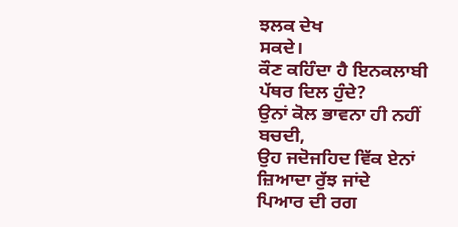ਝਲਕ ਦੇਖ
ਸਕਦੇ।
ਕੌਣ ਕਹਿੰਦਾ ਹੈ ਇਨਕਲਾਬੀ
ਪੱਥਰ ਦਿਲ ਹੁੰਦੇ?
ਉਨਾਂ ਕੋਲ ਭਾਵਨਾ ਹੀ ਨਹੀਂ
ਬਚਦੀ,
ਉਹ ਜਦੋਜਹਿਦ ਵਿੱਕ ਏਨਾਂ
ਜ਼ਿਆਦਾ ਰੁੱਝ ਜਾਂਦੇ
ਪਿਆਰ ਦੀ ਰਗ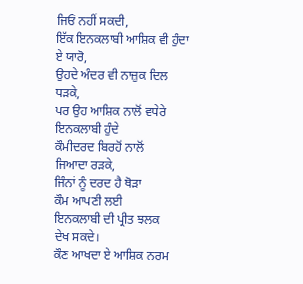ਜਿਓਂ ਨਹੀਂ ਸਕਦੀ,
ਇੱਕ ਇਨਕਲਾਬੀ ਆਸ਼ਿਕ ਵੀ ਹੁੰਦਾ
ਏ ਯਾਰੋ,
ਉਹਦੇ ਅੰਦਰ ਵੀ ਨਾਜ਼ੁਕ ਦਿਲ
ਧੜਕੇ,
ਪਰ ਉਹ ਆਸ਼ਿਕ ਨਾਲੋਂ ਵਧੇਰੇ
ਇਨਕਲਾਬੀ ਹੁੰਦੇ
ਕੌਮੀਦਰਦ ਬਿਰਹੋਂ ਨਾਲੋਂ
ਜਿਆਦਾ ਰੜਕੇ,
ਜਿੰਨਾਂ ਨੂੰ ਦਰਦ ਹੈ ਥੋੜਾ
ਕੌਮ ਆਪਣੀ ਲਈ
ਇਨਕਲਾਬੀ ਦੀ ਪ੍ਰੀਤ ਝਲਕ
ਦੇਖ ਸਕਦੇ।
ਕੌਣ ਆਖਦਾ ਏ ਆਸ਼ਿਕ ਨਰਮ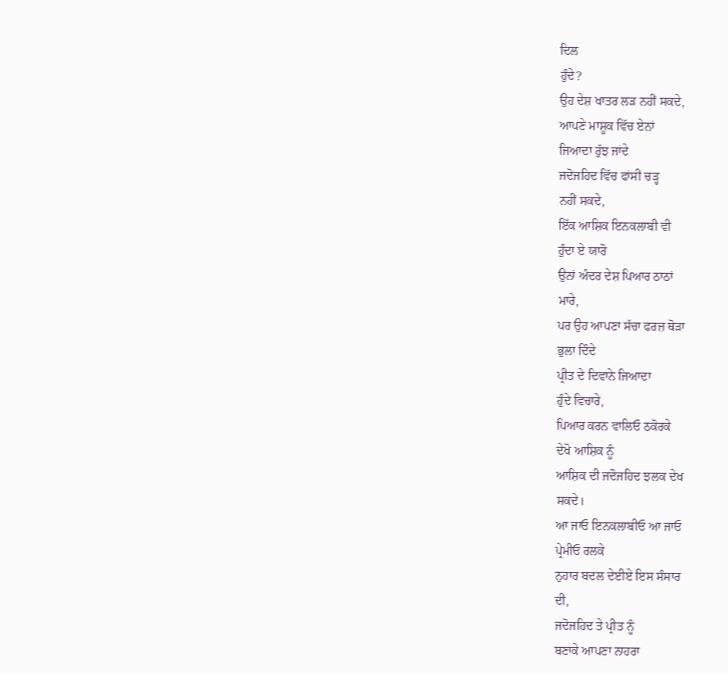ਦਿਲ
ਹੁੰਦੇ?
ਉਹ ਦੇਸ਼ ਖਾਤਰ ਲੜ ਨਹੀਂ ਸਕਦੇ,
ਆਪਣੇ ਮਾਸ਼ੂਕ ਵਿੱਚ ਏਨਾਂ
ਜਿਆਦਾ ਰੁੱਝ ਜਾਂਦੇ
ਜਦੋਜਹਿਦ ਵਿੱਚ ਫਾਂਸੀ ਚੜ੍ਹ
ਨਹੀਂ ਸਕਦੇ,
ਇੱਕ ਆਸ਼ਿਕ ਇਨਕਲਾਬੀ ਵੀ
ਹੁੰਦਾ ਏ ਯਾਰੋ
ਉਨਾਂ ਅੰਦਰ ਦੇਸ਼ ਪਿਆਰ ਠਾਠਾਂ
ਮਾਰੇ,
ਪਰ ਉਹ ਆਪਣਾ ਸੱਚਾ ਫਰਜ਼ ਥੋੜਾ
ਭੁਲਾ ਦਿੰਦੇ
ਪ੍ਰੀਤ ਦੇ ਦਿਵਾਨੇ ਜਿਆਦਾ
ਹੁੰਦੇ ਵਿਚਾਰੇ,
ਪਿਆਰ ਕਰਨ ਵਾਲਿਓ ਠਕੋਰਕੇ
ਦੇਖੋ ਆਸ਼ਿਕ ਨੂੰ
ਆਸ਼ਿਕ ਦੀ ਜਦੋਜਹਿਦ ਝਲਕ ਦੇਖ
ਸਕਦੇ।
ਆ ਜਾਓ ਇਨਕਲਾਬੀਓ ਆ ਜਾਓ
ਪ੍ਰੇਮੀਓ ਰਲਕੇ
ਨੁਹਾਰ ਬਦਲ ਦੇਈਏ ਇਸ ਸੰਸਾਰ
ਦੀ,
ਜਦੋਜਹਿਦ ਤੇ ਪ੍ਰੀਤ ਨੂੰ
ਬਣਾਕੇ ਆਪਣਾ ਨਾਹਰਾ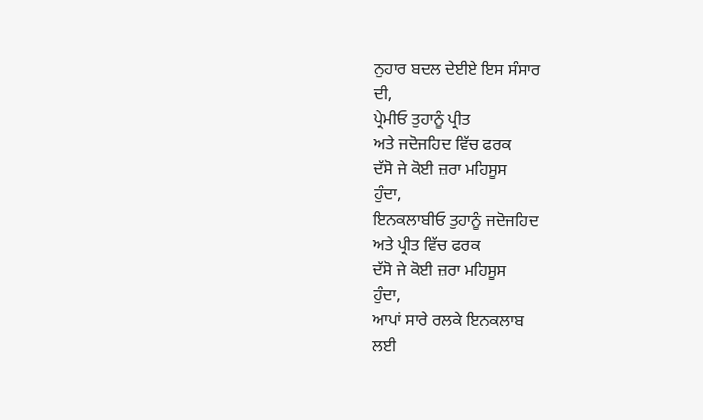ਨੁਹਾਰ ਬਦਲ ਦੇਈਏ ਇਸ ਸੰਸਾਰ
ਦੀ,
ਪ੍ਰੇਮੀਓ ਤੁਹਾਨੂੰ ਪ੍ਰੀਤ
ਅਤੇ ਜਦੋਜਹਿਦ ਵਿੱਚ ਫਰਕ
ਦੱਸੋ ਜੇ ਕੋਈ ਜ਼ਰਾ ਮਹਿਸੂਸ
ਹੁੰਦਾ,
ਇਨਕਲਾਬੀਓ ਤੁਹਾਨੂੰ ਜਦੋਜਹਿਦ
ਅਤੇ ਪ੍ਰੀਤ ਵਿੱਚ ਫਰਕ
ਦੱਸੋ ਜੇ ਕੋਈ ਜ਼ਰਾ ਮਹਿਸੂਸ
ਹੁੰਦਾ,
ਆਪਾਂ ਸਾਰੇ ਰਲਕੇ ਇਨਕਲਾਬ
ਲਈ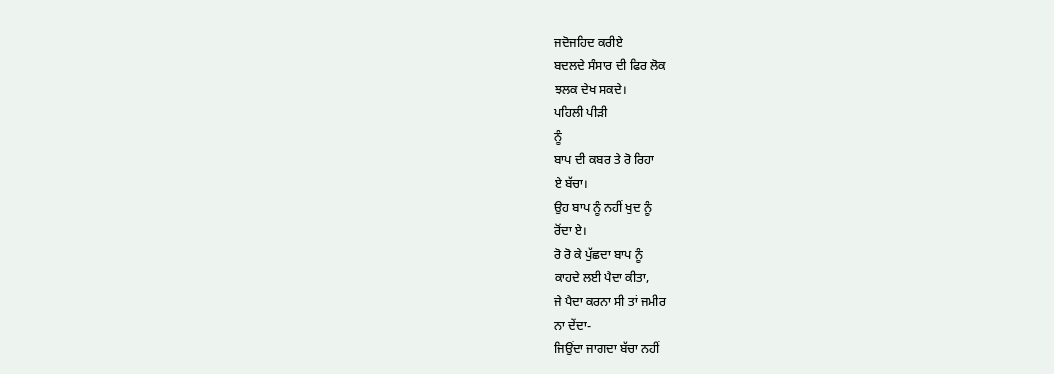ਜਦੋਜਹਿਦ ਕਰੀਏ
ਬਦਲਦੇ ਸੰਸਾਰ ਦੀ ਫਿਰ ਲੋਕ
ਝਲਕ ਦੇਖ ਸਕਦੇ।
ਪਹਿਲੀ ਪੀੜੀ
ਨੂੰ
ਬਾਪ ਦੀ ਕਬਰ ਤੇ ਰੋ ਰਿਹਾ
ਏ ਬੱਚਾ।
ਉਹ ਬਾਪ ਨੂੰ ਨਹੀਂ ਖੁਦ ਨੂੰ
ਰੋਂਦਾ ਏ।
ਰੋ ਰੋ ਕੇ ਪੁੱਛਦਾ ਬਾਪ ਨੂੰ
ਕਾਹਦੇ ਲਈ ਪੈਦਾ ਕੀਤਾ,
ਜੇ ਪੈਦਾ ਕਰਨਾ ਸੀ ਤਾਂ ਜਮੀਰ
ਨਾ ਦੇਂਦਾ-
ਜਿਉਂਦਾ ਜਾਗਦਾ ਬੱਚਾ ਨਹੀਂ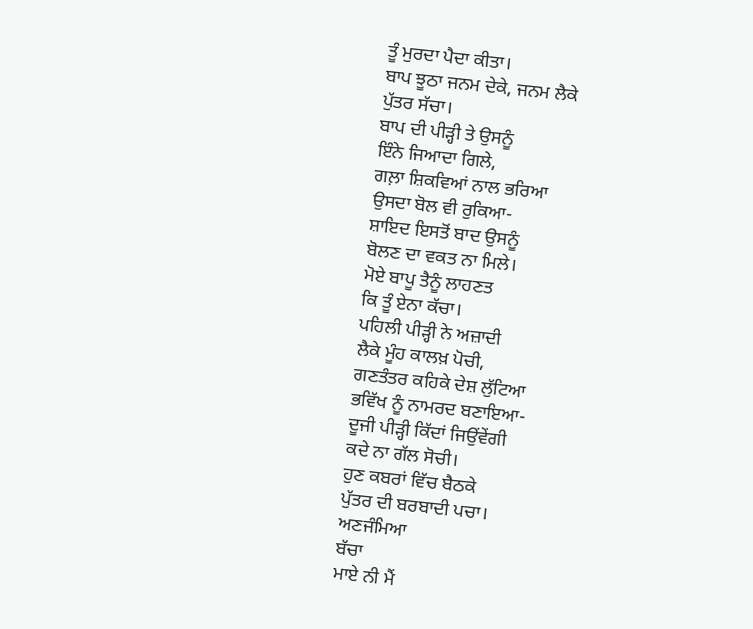ਤੂੰ ਮੁਰਦਾ ਪੈਦਾ ਕੀਤਾ।
ਬਾਪ ਝੂਠਾ ਜਨਮ ਦੇਕੇ, ਜਨਮ ਲੈਕੇ
ਪੁੱਤਰ ਸੱਚਾ।
ਬਾਪ ਦੀ ਪੀੜ੍ਹੀ ਤੇ ਉਸਨੂੰ
ਇੰਨੇ ਜਿਆਦਾ ਗਿਲੇ,
ਗਲ਼ਾ ਸ਼ਿਕਵਿਆਂ ਨਾਲ ਭਰਿਆ
ਉਸਦਾ ਬੋਲ ਵੀ ਰੁਕਿਆ-
ਸ਼ਾਇਦ ਇਸਤੋਂ ਬਾਦ ਉਸਨੂੰ
ਬੋਲਣ ਦਾ ਵਕਤ ਨਾ ਮਿਲੇ।
ਮੋਏ ਬਾਪੂ ਤੈਨੂੰ ਲਾਹਣਤ
ਕਿ ਤੂੰ ਏਨਾ ਕੱਚਾ।
ਪਹਿਲੀ ਪੀੜ੍ਹੀ ਨੇ ਅਜ਼ਾਦੀ
ਲੈਕੇ ਮੂੰਹ ਕਾਲਖ਼ ਪੋਚੀ,
ਗਣਤੰਤਰ ਕਹਿਕੇ ਦੇਸ਼ ਲੁੱਟਿਆ
ਭਵਿੱਖ ਨੂੰ ਨਾਮਰਦ ਬਣਾਇਆ-
ਦੂਜੀ ਪੀੜ੍ਹੀ ਕਿੱਦਾਂ ਜਿਉਂਵੇਂਗੀ
ਕਦੇ ਨਾ ਗੱਲ ਸੋਚੀ।
ਹੁਣ ਕਬਰਾਂ ਵਿੱਚ ਬੈਠਕੇ
ਪੁੱਤਰ ਦੀ ਬਰਬਾਦੀ ਪਚਾ।
ਅਣਜੰਮਿਆ
ਬੱਚਾ
ਮਾਏ ਨੀ ਮੈਂ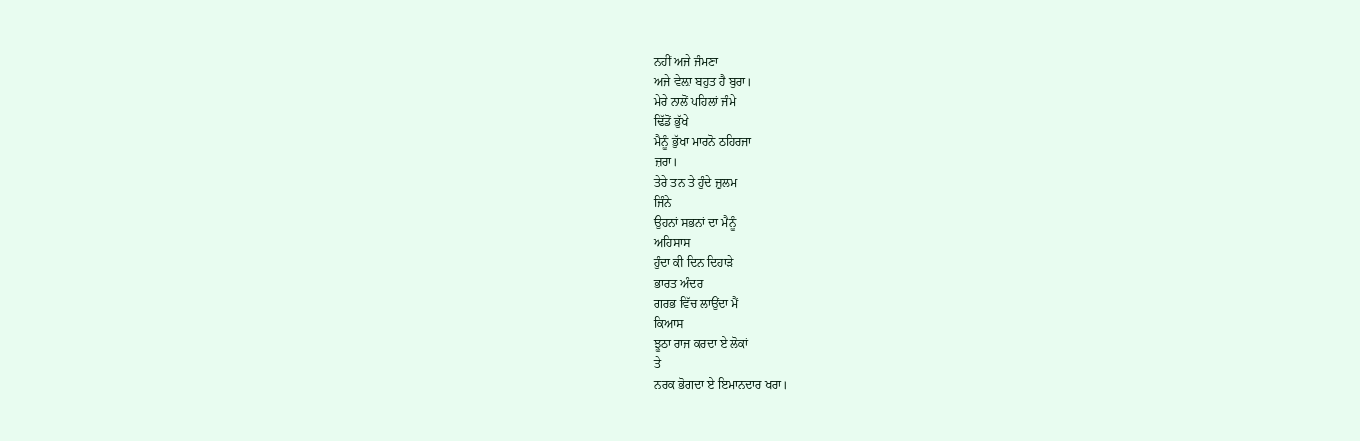ਨਹੀਂ ਅਜੇ ਜੰਮਣਾ
ਅਜੇ ਵੇਲ਼ਾ ਬਹੁਤ ਹੈ ਬੁਰਾ।
ਮੇਰੇ ਨਾਲੋਂ ਪਹਿਲਾਂ ਜੰਮੇ
ਢਿੱਡੋਂ ਭੁੱਖੇ
ਮੈਨੂੰ ਭੁੱਖਾ ਮਾਰਨੋ ਠਹਿਰਜਾ
ਜ਼ਰਾ।
ਤੇਰੇ ਤਨ ਤੇ ਹੁੰਦੇ ਜ਼ੁਲਮ
ਜਿੰਨੇ
ਉਹਨਾਂ ਸਭਨਾਂ ਦਾ ਮੈਨੂੰ
ਅਹਿਸਾਸ
ਹੁੰਦਾ ਕੀ ਦਿਨ ਦਿਹਾੜੇ
ਭਾਰਤ ਅੰਦਰ
ਗਰਭ ਵਿੱਚ ਲਾਉਂਦਾ ਮੈਂ
ਕਿਆਸ
ਝੂਠਾ ਰਾਜ ਕਰਦਾ ਏ ਲੋਕਾਂ
ਤੇ
ਨਰਕ ਭੋਗਦਾ ਏ ਇਮਾਨਦਾਰ ਖਰਾ।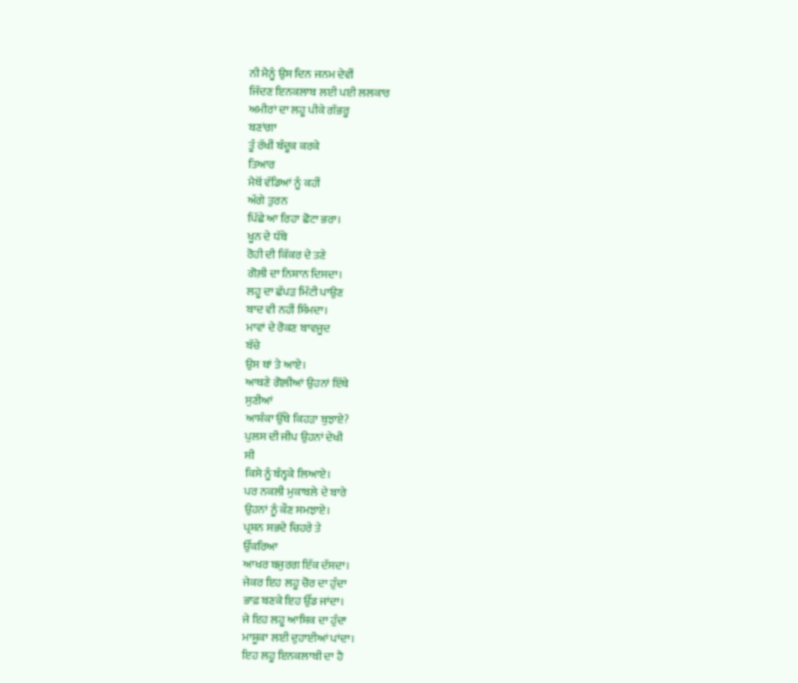ਨੀ ਮੈਨੂੰ ਉਸ ਦਿਨ ਜਨਮ ਦੇਵੀਂ
ਜਿੱਦਣ ਇਨਕਲਾਬ ਲਈ ਪਈ ਲਲਕਾਰ
ਅਮੀਰਾਂ ਦਾ ਲਹੂ ਪੀਕੇ ਗੱਭਰੂ
ਬਣਾਂਗਾ
ਤੂੰ ਰੱਖੀਂ ਬੰਦੂਕ ਕਰਕੇ
ਤਿਆਰ
ਮੈਥੋਂ ਵੱਡਿਆਂ ਨੂੰ ਕਹੀਂ
ਅੱਗੇ ਤੁਰਨ
ਪਿੱਛੇ ਆ ਰਿਹਾ ਛੋਟਾ ਭਰਾ।
ਖੂਨ ਦੇ ਧੱਬੇ
ਰੋਹੀ ਦੀ ਕਿੱਕਰ ਦੇ ਤਣੇ
ਗੋਲ਼ੀ ਦਾ ਨਿਸ਼ਾਨ ਦਿਸਦਾ।
ਲਹੂ ਦਾ ਛੱਪੜ ਮਿੱਟੀ ਪਾਉਣ
ਬਾਦ ਵੀ ਨਹੀਂ ਸਿੰਮਦਾ।
ਮਾਵਾਂ ਦੇ ਰੋਕਣ ਬਾਵਜੂਦ
ਬੱਚੇ
ਉਸ ਥਾਂ ਤੇ ਆਏ।
ਆਥਣੇ ਗੋਲ਼ੀਆਂ ਉਹਨਾਂ ਇੱਥੇ
ਸੁਣੀਆਂ
ਆਸ਼ੰਕਾ ਉੱਥੇ ਕਿਹੜਾ ਬੁਝਾਏ?
ਪੁਲਸ ਦੀ ਜੀਪ ਉਹਨਾਂ ਦੇਖੀ
ਸੀ
ਕਿਸੇ ਨੂੰ ਬੰਨ੍ਹਕੇ ਲਿਆਏ।
ਪਰ ਨਕਲੀ ਮੁਕਾਬਲੇ ਦੇ ਬਾਰੇ
ਉਹਨਾਂ ਨੂੰ ਕੌਣ ਸਮਝਾਏ।
ਪ੍ਰਸ਼ਨ ਸਭਦੇ ਚਿਹਰੇ ਤੇ
ਉੱਕਰਿਆ
ਆਖਰ ਬਜੁਰਗ ਇੱਕ ਦੱਸਦਾ।
ਜੇਕਰ ਇਹ ਲਹੂ ਚੋਰ ਦਾ ਹੁੰਦਾ
ਭਾਫ਼ ਬਣਕੇ ਇਹ ਉੱਡ ਜਾਂਦਾ।
ਜੇ ਇਹ ਲਹੂ ਆਸ਼ਿਕ ਦਾ ਹੁੰਦਾ
ਮਾਸ਼ੂਕਾ ਲਈ ਦੁਹਾਈਆਂ ਪਾਂਦਾ।
ਇਹ ਲਹੂ ਇਨਕਲਾਬੀ ਦਾ ਹੈ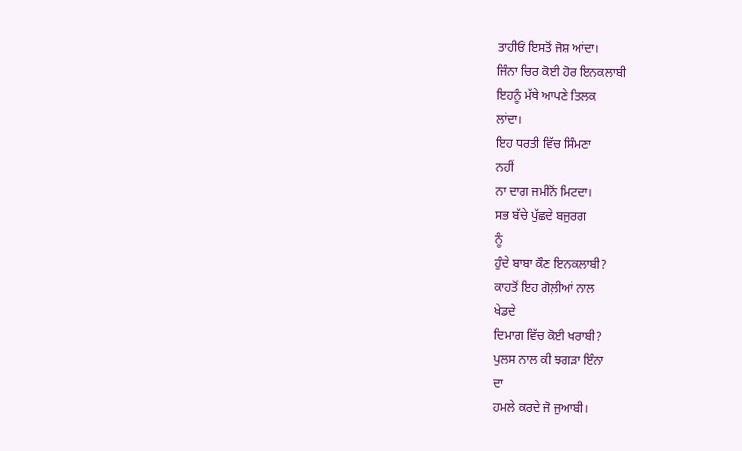ਤਾਹੀਓਂ ਇਸਤੋਂ ਜੋਸ਼ ਆਂਦਾ।
ਜਿੰਨਾ ਚਿਰ ਕੋਈ ਹੋਰ ਇਨਕਲਾਬੀ
ਇਹਨੂੰ ਮੱਥੇ ਆਪਣੇ ਤਿਲਕ
ਲਾਂਦਾ।
ਇਹ ਧਰਤੀ ਵਿੱਚ ਸਿੰਮਣਾ
ਨਹੀਂ
ਨਾ ਦਾਗ ਜਮੀਨੋਂ ਮਿਟਦਾ।
ਸਭ ਬੱਚੇ ਪੁੱਛਦੇ ਬਜੁਰਗ
ਨੂੰ
ਹੁੰਦੇ ਬਾਬਾ ਕੌਣ ਇਨਕਲਾਬੀ?
ਕਾਹਤੋਂ ਇਹ ਗੋਲ਼ੀਆਂ ਨਾਲ
ਖੇਡਦੇ
ਦਿਮਾਗ ਵਿੱਚ ਕੋਈ ਖਰਾਬੀ?
ਪੁਲਸ ਨਾਲ ਕੀ ਝਗੜਾ ਇੰਨਾ
ਦਾ
ਹਮਲੇ ਕਰਦੇ ਜੋ ਜੁਆਬੀ।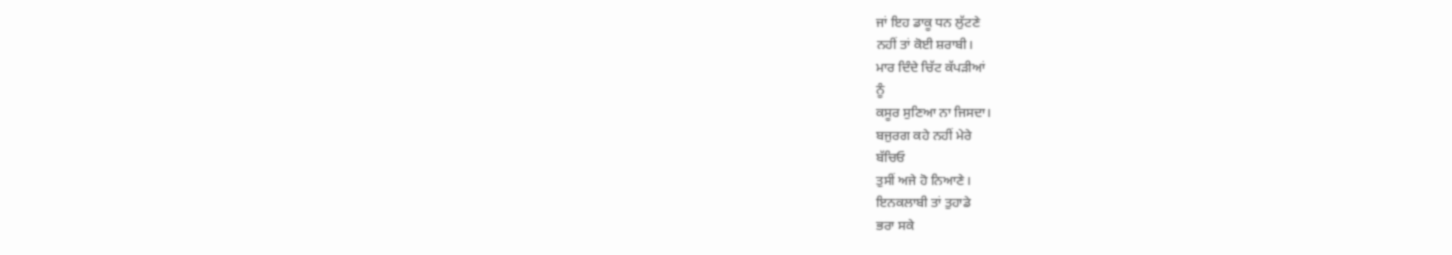ਜਾਂ ਇਹ ਡਾਕੂ ਧਨ ਲੁੱਟਣੇ
ਨਹੀਂ ਤਾਂ ਕੋਈ ਸ਼ਰਾਬੀ।
ਮਾਰ ਦਿੰਦੇ ਚਿੱਟ ਕੱਪੜੀਆਂ
ਨੂੰ
ਕਸੂਰ ਸੁਣਿਆ ਨਾ ਜਿਸਦਾ।
ਬਜੁਰਗ ਕਹੇ ਨਹੀਂ ਮੇਰੇ
ਬੱਚਿਓ
ਤੁਸੀਂ ਅਜੇ ਹੋ ਨਿਆਣੇ।
ਇਨਕਲਾਬੀ ਤਾਂ ਤੁਹਾਡੇ
ਭਰਾ ਸਕੇ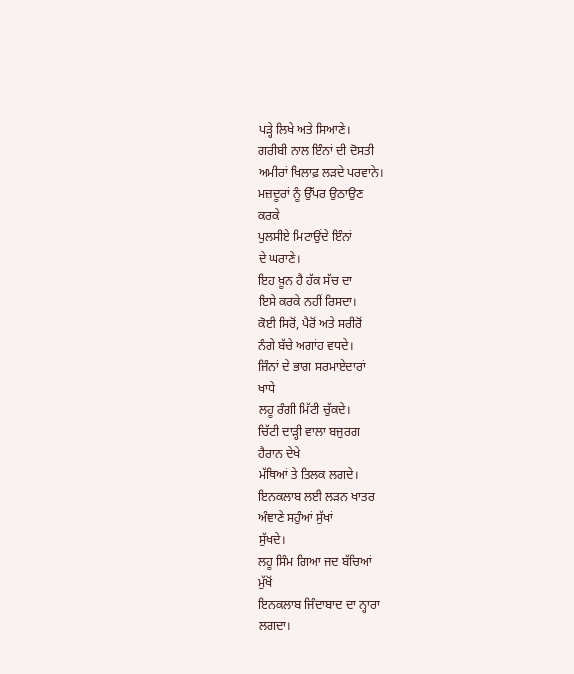ਪੜ੍ਹੇ ਲਿਖੇ ਅਤੇ ਸਿਆਣੇ।
ਗਰੀਬੀ ਨਾਲ ਇੰਨਾਂ ਦੀ ਦੋਸਤੀ
ਅਮੀਰਾਂ ਖਿਲਾਫ਼ ਲੜਦੇ ਪਰਵਾਨੇ।
ਮਜ਼ਦੂਰਾਂ ਨੂੰ ਉੱਪਰ ਉਠਾਉਣ
ਕਰਕੇ
ਪੁਲਸੀਏ ਮਿਟਾਉਂਦੇ ਇੰਨਾਂ
ਦੇ ਘਰਾਣੇ।
ਇਹ ਖ਼ੂਨ ਹੈ ਹੱਕ ਸੱਚ ਦਾ
ਇਸੇ ਕਰਕੇ ਨਹੀਂ ਰਿਸਦਾ।
ਕੋਈ ਸਿਰੋਂ, ਪੈਰੋਂ ਅਤੇ ਸਰੀਰੋਂ
ਨੰਗੇ ਬੱਚੇ ਅਗਾਂਹ ਵਧਦੇ।
ਜਿੰਨਾਂ ਦੇ ਭਾਗ ਸਰਮਾਏਦਾਰਾਂ
ਖਾਧੇ
ਲਹੂ ਰੰਗੀ ਮਿੱਟੀ ਚੁੱਕਦੇ।
ਚਿੱਟੀ ਦਾੜ੍ਹੀ ਵਾਲਾ ਬਜੁਰਗ
ਹੈਰਾਨ ਦੇਖੇ
ਮੱਥਿਆਂ ਤੇ ਤਿਲਕ ਲਗਦੇ।
ਇਨਕਲਾਬ ਲਈ ਲੜਨ ਖਾਤਰ
ਅੰਞਾਣੇ ਸਹੁੰਆਂ ਸੁੱਖਾਂ
ਸੁੱਖਦੇ।
ਲਹੂ ਸਿੰਮ ਗਿਆ ਜਦ ਬੱਚਿਆਂ
ਮੁੱਖੋਂ
ਇਨਕਲਾਬ ਜਿੰਦਾਬਾਦ ਦਾ ਨ੍ਹਾਰਾ
ਲਗਦਾ।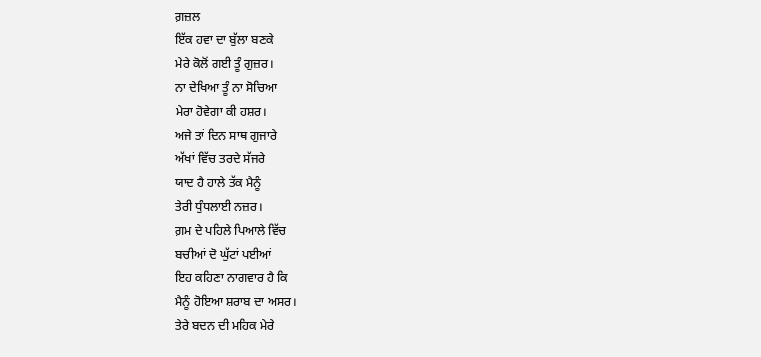ਗ਼ਜ਼ਲ
ਇੱਕ ਹਵਾ ਦਾ ਬੁੱਲਾ ਬਣਕੇ
ਮੇਰੇ ਕੋਲੋਂ ਗਈ ਤੂੰ ਗੁਜ਼ਰ।
ਨਾ ਦੇਖਿਆ ਤੂੰ ਨਾ ਸੋਚਿਆ
ਮੇਰਾ ਹੋਵੇਗਾ ਕੀ ਹਸ਼ਰ।
ਅਜੇ ਤਾਂ ਦਿਨ ਸਾਥ ਗੁਜਾਰੇ
ਅੱਖਾਂ ਵਿੱਚ ਤਰਦੇ ਸੱਜਰੇ
ਯਾਦ ਹੈ ਹਾਲੇ ਤੱਕ ਮੈਨੂੰ
ਤੇਰੀ ਧੁੰਧਲਾਈ ਨਜ਼ਰ।
ਗ਼ਮ ਦੇ ਪਹਿਲੇ ਪਿਆਲੇ ਵਿੱਚ
ਬਚੀਆਂ ਦੋ ਘੁੱਟਾਂ ਪਈਆਂ
ਇਹ ਕਹਿਣਾ ਨਾਗਵਾਰ ਹੈ ਕਿ
ਮੈਨੂੰ ਹੋਇਆ ਸ਼ਰਾਬ ਦਾ ਅਸਰ।
ਤੇਰੇ ਬਦਨ ਦੀ ਮਹਿਕ ਮੇਰੇ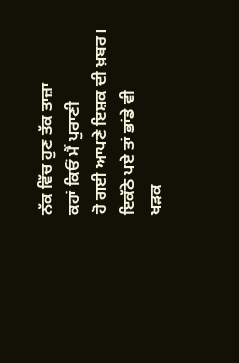ਨੱਕ ਵਿੱਚ ਹੁਣ ਤੱਕ ਤਾਜ਼ਾ
ਕਹਾਂ ਕਿਓਂ ਮੈਂ ਪੁਰਾਣੀ
ਹੋ ਗਈ ਆਪਣੇ ਇਸ਼ਕ ਦੀ ਖ਼ਬਰ।
ਇਕੱਠੇ ਪਏ ਤਾਂ ਭਾਂਡੇ ਵੀ
ਖੜਕ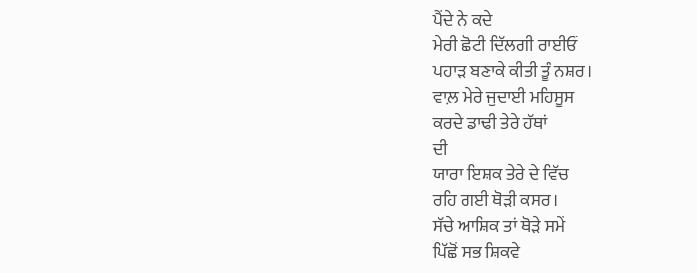ਪੈਂਦੇ ਨੇ ਕਦੇ
ਮੇਰੀ ਛੋਟੀ ਦਿੱਲਗੀ ਰਾਈਓਂ
ਪਹਾੜ ਬਣਾਕੇ ਕੀਤੀ ਤੂੰ ਨਸ਼ਰ।
ਵਾਲ਼ ਮੇਰੇ ਜੁਦਾਈ ਮਹਿਸੂਸ
ਕਰਦੇ ਡਾਢੀ ਤੇਰੇ ਹੱਥਾਂ
ਦੀ
ਯਾਰਾ ਇਸ਼ਕ ਤੇਰੇ ਦੇ ਵਿੱਚ
ਰਹਿ ਗਈ ਥੋੜੀ ਕਸਰ।
ਸੱਚੇ ਆਸ਼ਿਕ ਤਾਂ ਥੋੜੇ ਸਮੇਂ
ਪਿੱਛੋਂ ਸਭ ਸ਼ਿਕਵੇ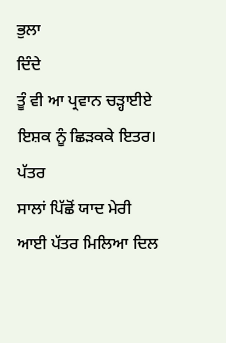ਭੁਲਾ
ਦਿੰਦੇ
ਤੂੰ ਵੀ ਆ ਪ੍ਰਵਾਨ ਚੜ੍ਹਾਈਏ
ਇਸ਼ਕ ਨੂੰ ਛਿੜਕਕੇ ਇਤਰ।
ਪੱਤਰ
ਸਾਲਾਂ ਪਿੱਛੋਂ ਯਾਦ ਮੇਰੀ
ਆਈ ਪੱਤਰ ਮਿਲਿਆ ਦਿਲ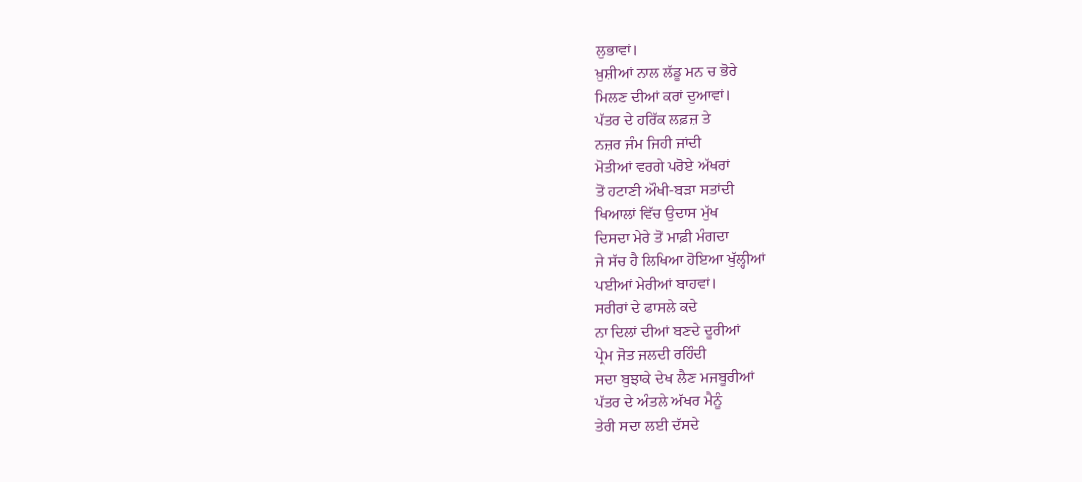ਲੁਭਾਵਾਂ।
ਖ਼ੁਸ਼ੀਆਂ ਨਾਲ ਲੱਡੂ ਮਨ ਚ ਭੋਰੇ
ਮਿਲਣ ਦੀਆਂ ਕਰਾਂ ਦੁਆਵਾਂ।
ਪੱਤਰ ਦੇ ਹਰਿੱਕ ਲਫ਼ਜ਼ ਤੇ
ਨਜ਼ਰ ਜੰਮ ਜਿਹੀ ਜਾਂਦੀ
ਮੋਤੀਆਂ ਵਰਗੇ ਪਰੋਏ ਅੱਖਰਾਂ
ਤੋਂ ਹਟਾਣੀ ਔਖੀ-ਬੜਾ ਸਤਾਂਦੀ
ਖਿਆਲਾਂ ਵਿੱਚ ਉਦਾਸ ਮੁੱਖ
ਦਿਸਦਾ ਮੇਰੇ ਤੋਂ ਮਾਫ਼ੀ ਮੰਗਦਾ
ਜੇ ਸੱਚ ਹੈ ਲਿਖਿਆ ਹੋਇਆ ਖੁੱਲ੍ਹੀਆਂ
ਪਈਆਂ ਮੇਰੀਆਂ ਬਾਹਵਾਂ।
ਸਰੀਰਾਂ ਦੇ ਫਾਸਲੇ ਕਦੇ
ਨਾ ਦਿਲਾਂ ਦੀਆਂ ਬਣਦੇ ਦੂਰੀਆਂ
ਪ੍ਰੇਮ ਜੋਤ ਜਲਦੀ ਰਹਿੰਦੀ
ਸਦਾ ਬੁਝਾਕੇ ਦੇਖ ਲੈਣ ਮਜਬੂਰੀਆਂ
ਪੱਤਰ ਦੇ ਅੰਤਲੇ ਅੱਖਰ ਮੈਨੂੰ
ਤੇਰੀ ਸਦਾ ਲਈ ਦੱਸਦੇ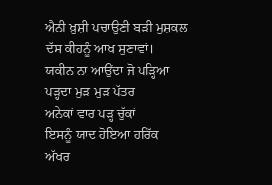ਐਨੀ ਖ਼ੁਸ਼ੀ ਪਚਾਉਣੀ ਬੜੀ ਮੁਸ਼ਕਲ
ਦੱਸ ਕੀਹਨੂੰ ਆਖ ਸੁਣਾਵਾਂ।
ਯਕੀਨ ਨਾ ਆਉਂਦਾ ਜੋ ਪੜ੍ਹਿਆ
ਪੜ੍ਹਦਾ ਮੁੜ ਮੁੜ ਪੱਤਰ
ਅਨੇਕਾਂ ਵਾਰ ਪੜ੍ਹ ਚੁੱਕਾਂ
ਇਸਨੂੰ ਯਾਦ ਹੋਇਆ ਹਰਿੱਕ
ਅੱਖਰ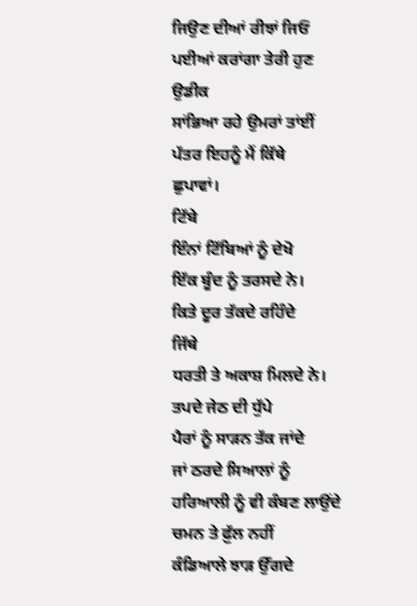ਜਿਉਣ ਦੀਆਂ ਰੀਝਾਂ ਜਿਓਂ
ਪਈਆਂ ਕਰਾਂਗਾ ਤੇਰੀ ਹੁਣ
ਉਡੀਕ
ਸਾਂਭਿਆ ਰਹੇ ਉਮਰਾਂ ਤਾਂਈਂ
ਪੱਤਰ ਇਹਨੂੰ ਮੈਂ ਕਿੱਥੇ
ਛੁਪਾਵਾਂ।
ਟਿੱਬੇ
ਇੰਨਾਂ ਟਿੱਬਿਆਂ ਨੂੰ ਦੇਖੋ
ਇੱਕ ਬੂੰਦ ਨੂੰ ਤਰਸਦੇ ਨੇ।
ਕਿਤੇ ਦੂਰ ਤੱਕਦੇ ਰਹਿੰਦੇ
ਜਿੱਥੇ
ਧਰਤੀ ਤੇ ਅਕਾਸ਼ ਮਿਲਦੇ ਨੇ।
ਤਪਦੇ ਜੇਠ ਦੀ ਧੁੱਪੇ
ਪੈਰਾਂ ਨੂੰ ਸਾੜਨ ਤੱਕ ਜਾਂਦੇ
ਜਾਂ ਠਰਦੇ ਸਿਆਲਾਂ ਨੂੰ
ਹਰਿਆਲੀ ਨੂੰ ਵੀ ਕੰਬਣ ਲਾਉਂਦੇ
ਚਮਨ ਤੇ ਫ਼ੁੱਲ ਨਹੀਂ
ਕੰਡਿਆਲੇ ਝਾੜ ਉੱਗਦੇ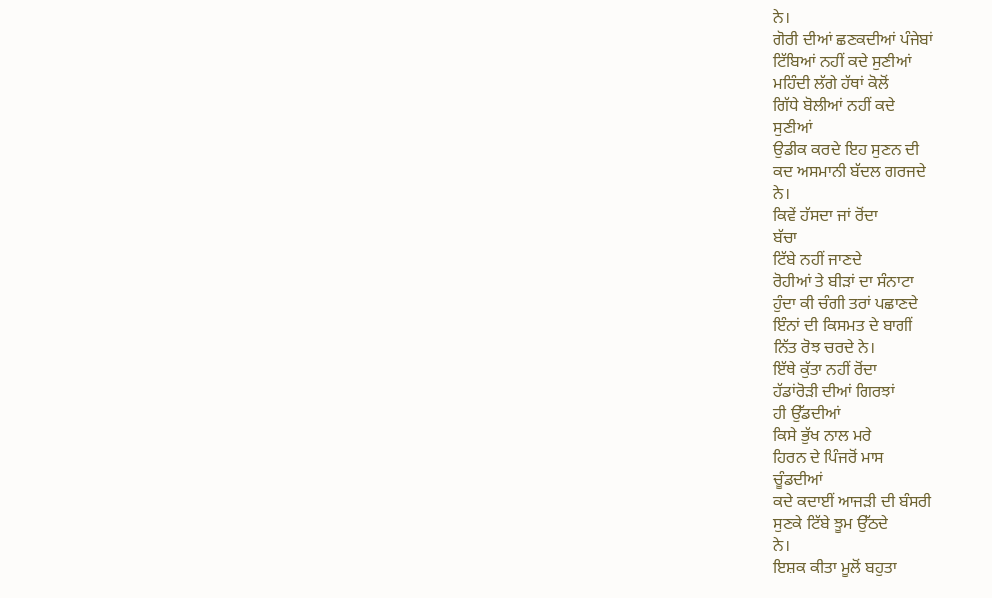ਨੇ।
ਗੋਰੀ ਦੀਆਂ ਛਣਕਦੀਆਂ ਪੰਜੇਬਾਂ
ਟਿੱਬਿਆਂ ਨਹੀਂ ਕਦੇ ਸੁਣੀਆਂ
ਮਹਿੰਦੀ ਲੱਗੇ ਹੱਥਾਂ ਕੋਲੋਂ
ਗਿੱਧੇ ਬੋਲੀਆਂ ਨਹੀਂ ਕਦੇ
ਸੁਣੀਆਂ
ਉਡੀਕ ਕਰਦੇ ਇਹ ਸੁਣਨ ਦੀ
ਕਦ ਅਸਮਾਨੀ ਬੱਦਲ ਗਰਜਦੇ
ਨੇ।
ਕਿਵੇਂ ਹੱਸਦਾ ਜਾਂ ਰੋਂਦਾ
ਬੱਚਾ
ਟਿੱਬੇ ਨਹੀਂ ਜਾਣਦੇ
ਰੋਹੀਆਂ ਤੇ ਬੀੜਾਂ ਦਾ ਸੰਨਾਟਾ
ਹੁੰਦਾ ਕੀ ਚੰਗੀ ਤਰਾਂ ਪਛਾਣਦੇ
ਇੰਨਾਂ ਦੀ ਕਿਸਮਤ ਦੇ ਬਾਗੀਂ
ਨਿੱਤ ਰੋਝ ਚਰਦੇ ਨੇ।
ਇੱਥੇ ਕੁੱਤਾ ਨਹੀਂ ਰੋਂਦਾ
ਹੱਡਾਂਰੋੜੀ ਦੀਆਂ ਗਿਰਝਾਂ
ਹੀ ਉੱਡਦੀਆਂ
ਕਿਸੇ ਭੁੱਖ ਨਾਲ ਮਰੇ
ਹਿਰਨ ਦੇ ਪਿੰਜਰੋਂ ਮਾਸ
ਚੂੰਡਦੀਆਂ
ਕਦੇ ਕਦਾਈਂ ਆਜੜੀ ਦੀ ਬੰਸਰੀ
ਸੁਣਕੇ ਟਿੱਬੇ ਝੂਮ ਉੱਠਦੇ
ਨੇ।
ਇਸ਼ਕ ਕੀਤਾ ਮੂਲੋਂ ਬਹੁਤਾ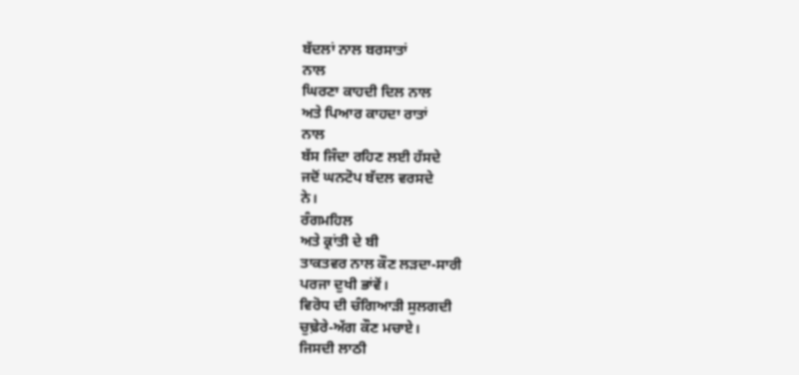ਬੱਦਲਾਂ ਨਾਲ ਬਰਸਾਤਾਂ
ਨਾਲ
ਘਿਰਣਾ ਕਾਹਦੀ ਦਿਲ ਨਾਲ
ਅਤੇ ਪਿਆਰ ਕਾਹਦਾ ਰਾਤਾਂ
ਨਾਲ
ਬੱਸ ਜਿੰਦਾ ਰਹਿਣ ਲਈ ਹੱਸਦੇ
ਜਦੋਂ ਘਨਟੋਪ ਬੱਦਲ ਵਰਸਦੇ
ਨੇ।
ਰੰਗਮਹਿਲ
ਅਤੇ ਕ੍ਰਾਂਤੀ ਦੇ ਬੀ
ਤਾਕਤਵਰ ਨਾਲ ਕੌਣ ਲੜਦਾ-ਸਾਰੀ
ਪਰਜਾ ਦੁਖੀ ਭਾਂਵੇਂ।
ਵਿਰੋਧ ਦੀ ਚੰਗਿਆੜੀ ਸੁਲਗਦੀ
ਚੁਢ਼ੇਰੇ-ਅੱਗ ਕੌਣ ਮਚਾਏ।
ਜਿਸਦੀ ਲਾਠੀ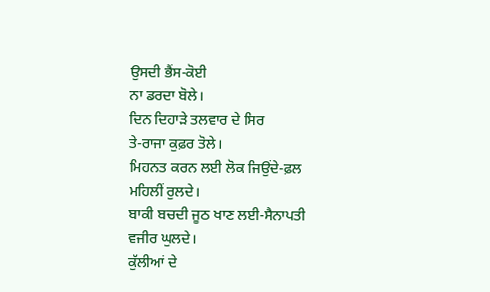ਉਸਦੀ ਭੈਂਸ-ਕੋਈ
ਨਾ ਡਰਦਾ ਬੋਲੇ।
ਦਿਨ ਦਿਹਾੜੇ ਤਲਵਾਰ ਦੇ ਸਿਰ
ਤੇ-ਰਾਜਾ ਕੁਫ਼ਰ ਤੋਲੇ।
ਮਿਹਨਤ ਕਰਨ ਲਈ ਲੋਕ ਜਿਉਂਦੇ-ਫ਼ਲ
ਮਹਿਲੀਂ ਰੁਲਦੇ।
ਬਾਕੀ ਬਚਦੀ ਜੂਠ ਖਾਣ ਲਈ-ਸੈਨਾਪਤੀ
ਵਜੀਰ ਘੁਲਦੇ।
ਕੁੱਲੀਆਂ ਦੇ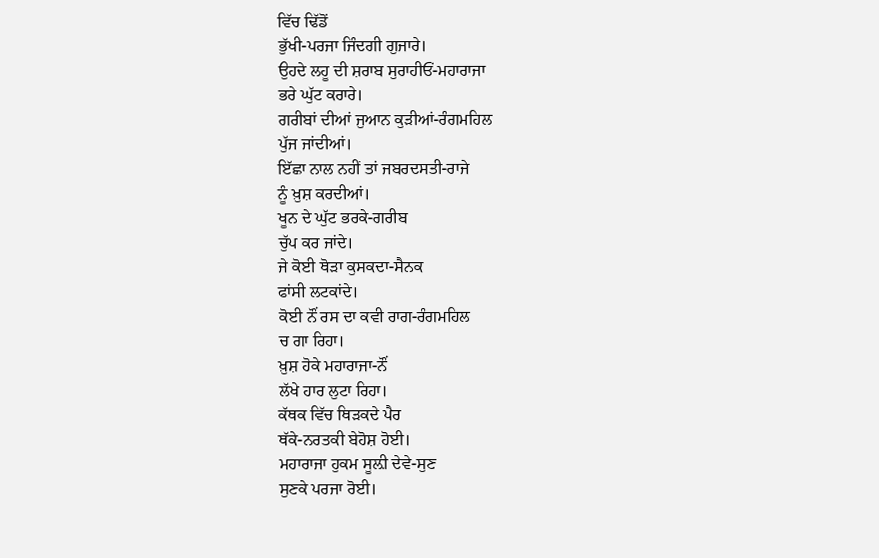ਵਿੱਚ ਢਿੱਡੋਂ
ਭੁੱਖੀ-ਪਰਜਾ ਜਿੰਦਗੀ ਗੁਜਾਰੇ।
ਉਹਦੇ ਲਹੂ ਦੀ ਸ਼ਰਾਬ ਸੁਰਾਹੀਓਂ-ਮਹਾਰਾਜਾ
ਭਰੇ ਘੁੱਟ ਕਰਾਰੇ।
ਗਰੀਬਾਂ ਦੀਆਂ ਜੁਆਨ ਕੁੜੀਆਂ-ਰੰਗਮਹਿਲ
ਪੁੱਜ ਜਾਂਦੀਆਂ।
ਇੱਛਾ ਨਾਲ ਨਹੀਂ ਤਾਂ ਜਬਰਦਸਤੀ-ਰਾਜੇ
ਨੂੰ ਖ਼ੁਸ਼ ਕਰਦੀਆਂ।
ਖੂਨ ਦੇ ਘੁੱਟ ਭਰਕੇ-ਗਰੀਬ
ਚੁੱਪ ਕਰ ਜਾਂਦੇ।
ਜੇ ਕੋਈ ਥੋੜਾ ਕੁਸਕਦਾ-ਸੈਨਕ
ਫਾਂਸੀ ਲਟਕਾਂਦੇ।
ਕੋਈ ਨੌਂ ਰਸ ਦਾ ਕਵੀ ਰਾਗ-ਰੰਗਮਹਿਲ
ਚ ਗਾ ਰਿਹਾ।
ਖ਼ੁਸ਼ ਹੋਕੇ ਮਹਾਰਾਜਾ-ਨੌਂ
ਲੱਖੇ ਹਾਰ ਲੁਟਾ ਰਿਹਾ।
ਕੱਥਕ ਵਿੱਚ ਥਿੜਕਦੇ ਪੈਰ
ਥੱਕੇ-ਨਰਤਕੀ ਬੇਹੋਸ਼ ਹੋਈ।
ਮਹਾਰਾਜਾ ਹੁਕਮ ਸੂਲ਼ੀ ਦੇਵੇ-ਸੁਣ
ਸੁਣਕੇ ਪਰਜਾ ਰੋਈ।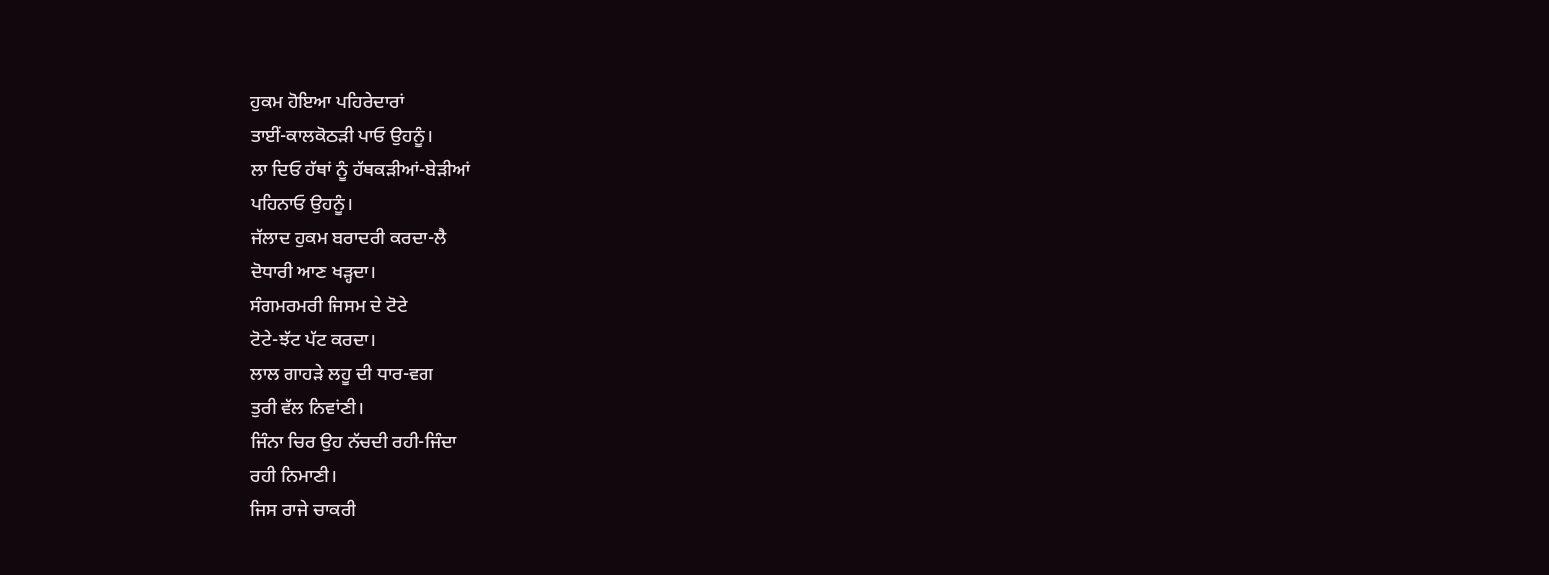ਹੁਕਮ ਹੋਇਆ ਪਹਿਰੇਦਾਰਾਂ
ਤਾਈਂ-ਕਾਲਕੋਠੜੀ ਪਾਓ ਉਹਨੂੰ।
ਲਾ ਦਿਓ ਹੱਥਾਂ ਨੂੰ ਹੱਥਕੜੀਆਂ-ਬੇੜੀਆਂ
ਪਹਿਨਾਓ ਉਹਨੂੰ।
ਜੱਲਾਦ ਹੁਕਮ ਬਰਾਦਰੀ ਕਰਦਾ-ਲੈ
ਦੋਧਾਰੀ ਆਣ ਖੜ੍ਹਦਾ।
ਸੰਗਮਰਮਰੀ ਜਿਸਮ ਦੇ ਟੋਟੇ
ਟੋਟੇ-ਝੱਟ ਪੱਟ ਕਰਦਾ।
ਲਾਲ ਗਾਹੜੇ ਲਹੂ ਦੀ ਧਾਰ-ਵਗ
ਤੁਰੀ ਵੱਲ ਨਿਵਾਂਣੀ।
ਜਿੰਨਾ ਚਿਰ ਉਹ ਨੱਚਦੀ ਰਹੀ-ਜਿੰਦਾ
ਰਹੀ ਨਿਮਾਣੀ।
ਜਿਸ ਰਾਜੇ ਚਾਕਰੀ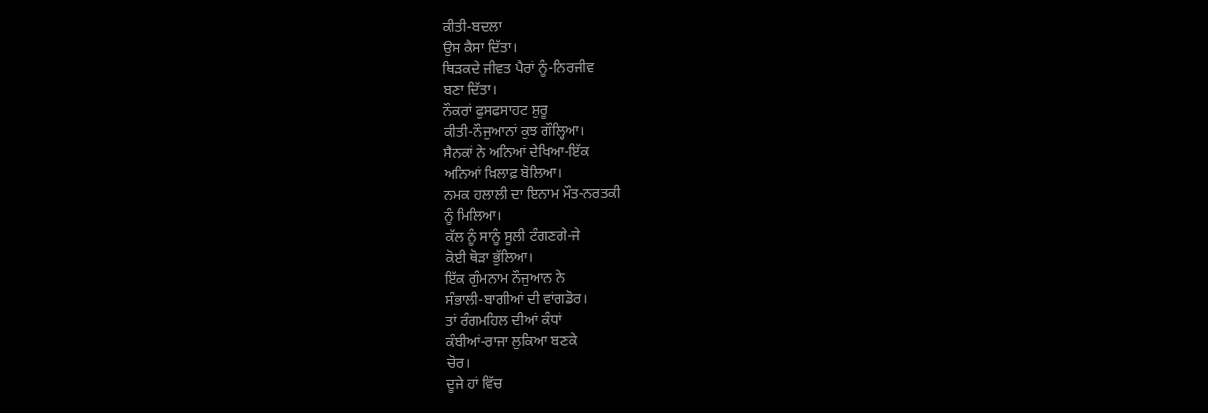ਕੀਤੀ-ਬਦਲਾ
ਉਸ ਕੈਸਾ ਦਿੱਤਾ।
ਥਿੜਕਦੇ ਜੀਵਤ ਪੈਰਾਂ ਨੂੰ-ਨਿਰਜੀਵ
ਬਣਾ ਦਿੱਤਾ।
ਨੌਕਰਾਂ ਫੁਸਫਸਾਹਟ ਸ਼ੁਰੂ
ਕੀਤੀ-ਨੌਜੁਆਨਾਂ ਕੁਝ ਗੌਲ੍ਹਿਆ।
ਸੈਨਕਾਂ ਨੇ ਅਨਿਆਂ ਦੇਖਿਆ-ਇੱਕ
ਅਨਿਆਂ ਖ਼ਿਲਾਫ਼ ਬੋਲਿਆ।
ਨਮਕ ਹਲਾਲੀ ਦਾ ਇਨਾਮ ਮੌਤ-ਨਰਤਕੀ
ਨੂੰ ਮਿਲਿਆ।
ਕੱਲ ਨੂੰ ਸਾਨੂੰ ਸੂਲੀ ਟੰਗਣਗੇ-ਜੇ
ਕੋਈ ਥੋੜਾ ਭੁੱਲਿਆ।
ਇੱਕ ਗੁੰਮਨਾਮ ਨੌਜੁਆਨ ਨੇ
ਸੰਭਾਲੀ-ਬਾਗੀਆਂ ਦੀ ਵਾਂਗਡੋਰ।
ਤਾਂ ਰੰਗਮਹਿਲ ਦੀਆਂ ਕੰਧਾਂ
ਕੰਬੀਆਂ-ਰਾਜਾ ਲੁਕਿਆ ਬਣਕੇ
ਚੋਰ।
ਦੂਜੇ ਹਾਂ ਵਿੱਚ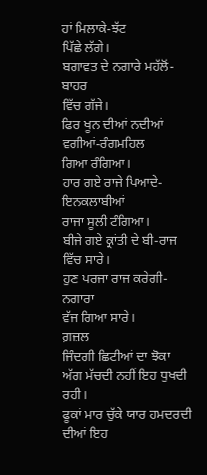ਹਾਂ ਮਿਲਾਕੇ-ਝੱਟ
ਪਿੱਛੇ ਲੱਗੇ।
ਬਗਾਵਤ ਦੇ ਨਗਾਰੇ ਮਹੱਲੋਂ-ਬਾਹਰ
ਵਿੱਚ ਗੱਜੇ।
ਫਿਰ ਖੂਨ ਦੀਆਂ ਨਦੀਆਂ ਵਗੀਆਂ-ਰੰਗਮਹਿਲ
ਗਿਆ ਰੰਗਿਆ।
ਹਾਰ ਗਏ ਰਾਜੇ ਪਿਆਦੇ-ਇਨਕਲਾਬੀਆਂ
ਰਾਜਾ ਸੂਲੀ ਟੰਗਿਆ।
ਬੀਜੇ ਗਏ ਕ੍ਰਾਂਤੀ ਦੇ ਬੀ-ਰਾਜ
ਵਿੱਚ ਸਾਰੇ।
ਹੁਣ ਪਰਜਾ ਰਾਜ ਕਰੇਗੀ-ਨਗਾਰਾ
ਵੱਜ ਗਿਆ ਸਾਰੇ।
ਗ਼ਜ਼ਲ
ਜਿੰਦਗੀ ਛਿਟੀਆਂ ਦਾ ਝੋਕਾ
ਅੱਗ ਮੱਚਦੀ ਨਹੀਂ ਇਹ ਧੁਖਦੀ
ਰਹੀ।
ਫੂਕਾਂ ਮਾਰ ਚੁੱਕੇ ਯਾਰ ਹਮਦਰਦੀ
ਦੀਆਂ ਇਹ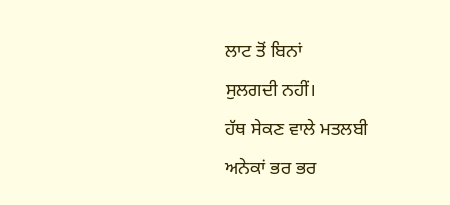ਲਾਟ ਤੋਂ ਬਿਨਾਂ
ਸੁਲਗਦੀ ਨਹੀਂ।
ਹੱਥ ਸੇਕਣ ਵਾਲੇ ਮਤਲਬੀ
ਅਨੇਕਾਂ ਭਰ ਭਰ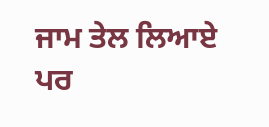ਜਾਮ ਤੇਲ ਲਿਆਏ
ਪਰ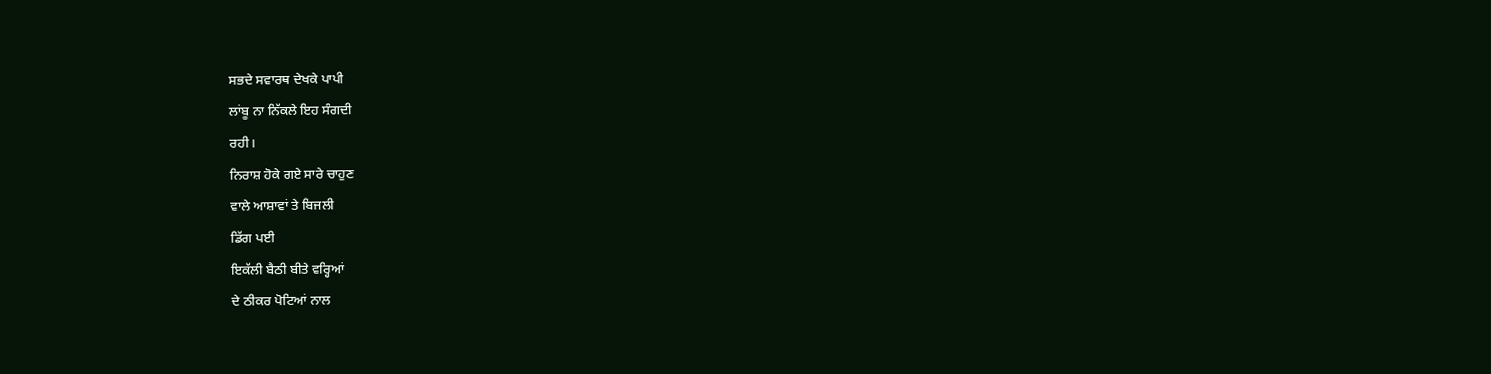ਸਭਦੇ ਸਵਾਰਥ ਦੇਖਕੇ ਪਾਪੀ
ਲਾਂਬੂ ਨਾ ਨਿੱਕਲੇ ਇਹ ਸੰਗਦੀ
ਰਹੀ।
ਨਿਰਾਸ਼ ਹੋਕੇ ਗਏ ਸਾਰੇ ਚਾਹੁਣ
ਵਾਲੇ ਆਸ਼ਾਵਾਂ ਤੇ ਬਿਜਲੀ
ਡਿੱਗ ਪਈ
ਇਕੱਲੀ ਬੈਠੀ ਬੀਤੇ ਵਰ੍ਹਿਆਂ
ਦੇ ਠੀਕਰ ਪੋਟਿਆਂ ਨਾਲ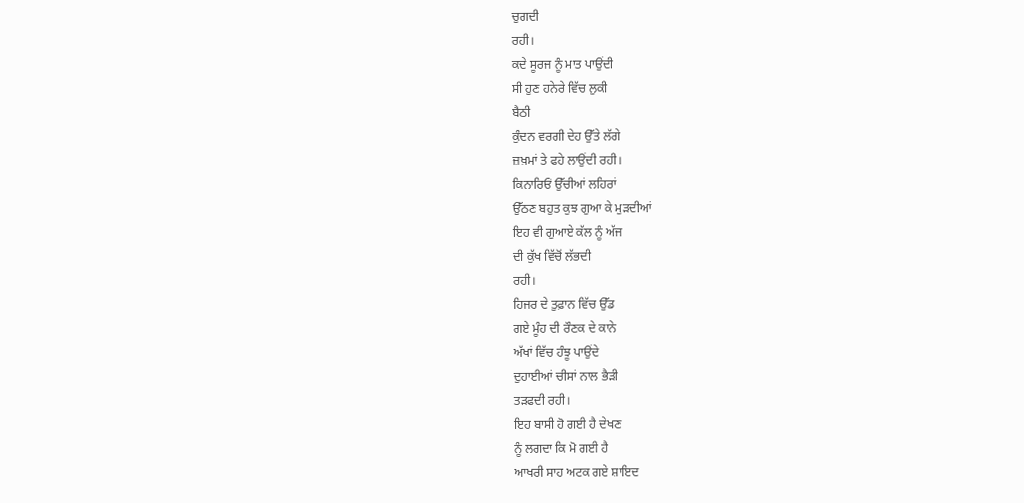ਚੁਗਦੀ
ਰਹੀ।
ਕਦੇ ਸੂਰਜ ਨੂੰ ਮਾਤ ਪਾਉਂਦੀ
ਸੀ ਹੁਣ ਹਨੇਰੇ ਵਿੱਚ ਲੁਕੀ
ਬੈਠੀ
ਕੁੰਦਨ ਵਰਗੀ ਦੇਹ ਉੱਤੇ ਲੱਗੇ
ਜ਼ਖ਼ਮਾਂ ਤੇ ਫਹੇ ਲਾਉਂਦੀ ਰਹੀ।
ਕਿਨਾਰਿਓਂ ਉੱਚੀਆਂ ਲਹਿਰਾਂ
ਉੱਠਣ ਬਹੁਤ ਕੁਝ ਗੁਆ ਕੇ ਮੁੜਦੀਆਂ
ਇਹ ਵੀ ਗੁਆਏ ਕੱਲ ਨੂੰ ਅੱਜ
ਦੀ ਕੁੱਖ ਵਿੱਚੋਂ ਲੱਭਦੀ
ਰਹੀ।
ਹਿਜਰ ਦੇ ਤੁਫ਼ਾਨ ਵਿੱਚ ਉੱਡ
ਗਏ ਮੂੰਹ ਦੀ ਰੌਣਕ ਦੇ ਕਾਨੇ
ਅੱਖਾਂ ਵਿੱਚ ਹੰਝੂ ਪਾਉਂਦੇ
ਦੁਹਾਈਆਂ ਚੀਸਾਂ ਨਾਲ ਭੈੜੀ
ਤੜਫਦੀ ਰਹੀ।
ਇਹ ਬਾਸੀ ਹੋ ਗਈ ਹੈ ਦੇਖਣ
ਨੂੰ ਲਗਦਾ ਕਿ ਮੋ ਗਈ ਹੈ
ਆਖਰੀ ਸਾਹ ਅਟਕ ਗਏ ਸ਼ਾਇਦ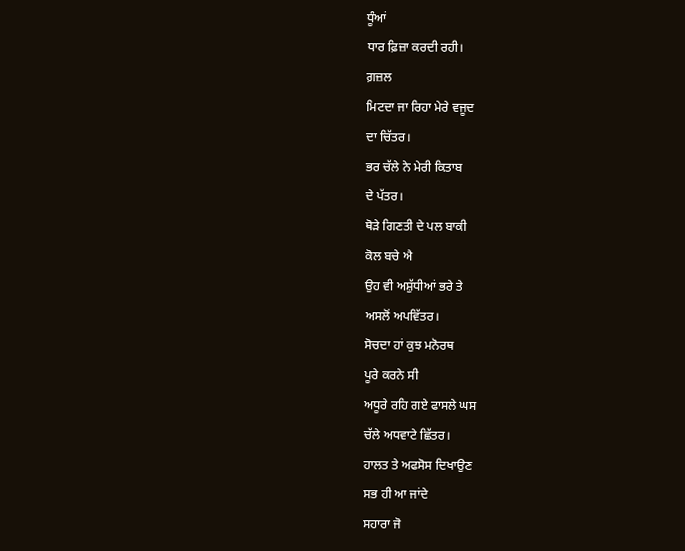ਧੂੰਆਂ
ਧਾਰ ਫ਼ਿਜ਼ਾ ਕਰਦੀ ਰਹੀ।
ਗ਼ਜ਼ਲ
ਮਿਟਦਾ ਜਾ ਰਿਹਾ ਮੇਰੇ ਵਜੂਦ
ਦਾ ਚਿੱਤਰ।
ਭਰ ਚੱਲੇ ਨੇ ਮੇਰੀ ਕਿਤਾਬ
ਦੇ ਪੱਤਰ।
ਥੋੜੇ ਗਿਣਤੀ ਦੇ ਪਲ ਬਾਕੀ
ਕੋਲ ਬਚੇ ਐ
ਉਹ ਵੀ ਅਸ਼ੁੱਧੀਆਂ ਭਰੇ ਤੇ
ਅਸਲੋਂ ਅਪਵਿੱਤਰ।
ਸੋਚਦਾ ਹਾਂ ਕੁਝ ਮਨੋਰਥ
ਪੂਰੇ ਕਰਨੇ ਸੀ
ਅਧੂਰੇ ਰਹਿ ਗਏ ਫਾਸਲੇ ਘਸ
ਚੱਲੇ ਅਧਵਾਟੇ ਛਿੱਤਰ।
ਹਾਲਤ ਤੇ ਅਫਸੋਸ ਦਿਖਾਉਣ
ਸਭ ਹੀ ਆ ਜਾਂਦੇ
ਸਹਾਰਾ ਜੋ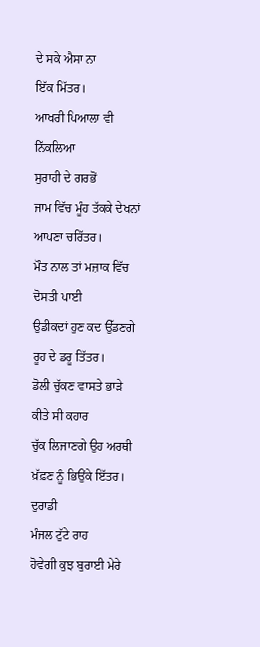ਦੇ ਸਕੇ ਐਸਾ ਨਾ
ਇੱਕ ਮਿੱਤਰ।
ਆਖਰੀ ਪਿਆਲਾ ਵੀ ਨਿੱਕਲਿਆ
ਸੁਰਾਹੀ ਦੇ ਗਰਭੋਂ
ਜਾਮ ਵਿੱਚ ਮੂੰਹ ਤੱਕਕੇ ਦੇਖਨਾਂ
ਆਪਣਾ ਚਰਿੱਤਰ।
ਮੌਤ ਨਾਲ ਤਾਂ ਮਜ਼ਾਕ ਵਿੱਚ
ਦੋਸਤੀ ਪਾਈ
ਉਡੀਕਦਾਂ ਹੁਣ ਕਦ ਉੱਡਣਗੇ
ਰੂਹ ਦੇ ਡਰੂ ਤਿੱਤਰ।
ਡੋਲੀ ਚੁੱਕਣ ਵਾਸਤੇ ਭਾੜੇ
ਕੀਤੇ ਸੀ ਕਹਾਰ
ਚੁੱਕ ਲਿਜਾਣਗੇ ਉਹ ਅਰਥੀ
ਖ਼ੱਫ਼ਣ ਨੂੰ ਭਿਉਂਕੇ ਇੱਤਰ।
ਦੁਰਾਡੀ
ਮੰਜਲ ਟੁੱਟੇ ਰਾਹ
ਹੋਵੇਗੀ ਕੁਝ ਬੁਰਾਈ ਮੇਰੇ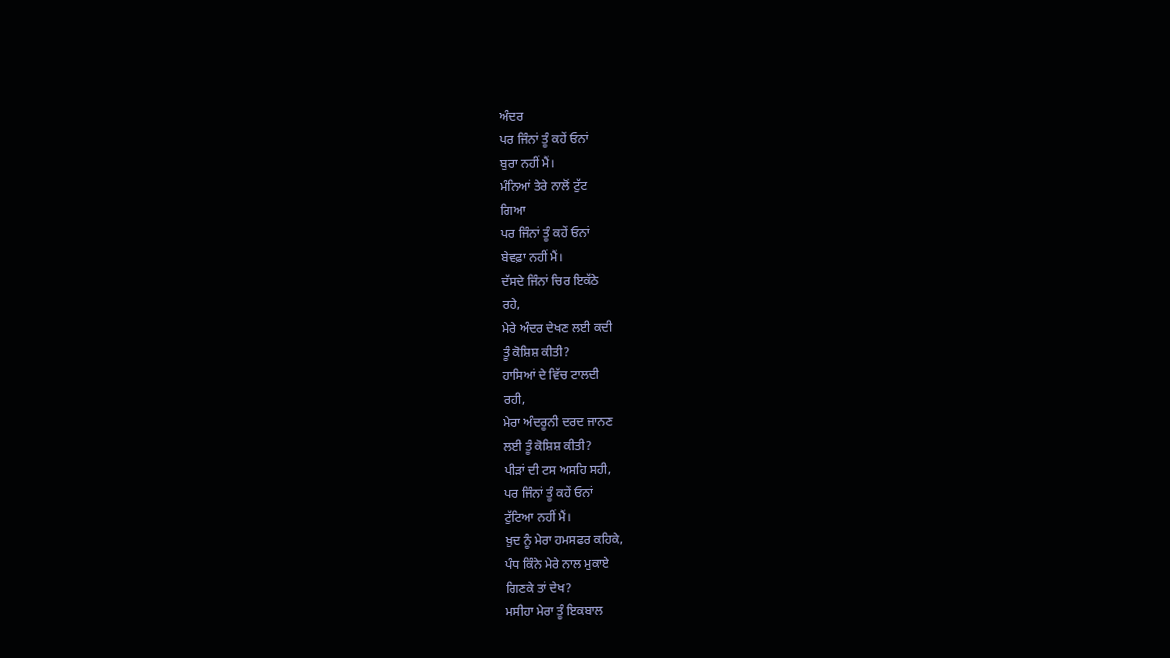ਅੰਦਰ
ਪਰ ਜਿੰਨਾਂ ਤੂੰ ਕਹੇਂ ਓਨਾਂ
ਬੁਰਾ ਨਹੀਂ ਮੈਂ।
ਮੰਨਿਆਂ ਤੇਰੇ ਨਾਲੋਂ ਟੁੱਟ
ਗਿਆ
ਪਰ ਜਿੰਨਾਂ ਤੂੰ ਕਹੇਂ ਓਨਾਂ
ਬੇਵਫ਼ਾ ਨਹੀਂ ਮੈਂ।
ਦੱਸਦੇ ਜਿੰਨਾਂ ਚਿਰ ਇਕੱਠੇ
ਰਹੇ,
ਮੇਰੇ ਅੰਦਰ ਦੇਖਣ ਲਈ ਕਦੀ
ਤੂੰ ਕੋਸ਼ਿਸ਼ ਕੀਤੀ?
ਹਾਸਿਆਂ ਦੇ ਵਿੱਚ ਟਾਲਦੀ
ਰਹੀ,
ਮੇਰਾ ਅੰਦਰੂਨੀ ਦਰਦ ਜਾਨਣ
ਲਈ ਤੂੰ ਕੋਸ਼ਿਸ਼ ਕੀਤੀ?
ਪੀੜਾਂ ਦੀ ਟਸ ਅਸਹਿ ਸਹੀ,
ਪਰ ਜਿੰਨਾਂ ਤੂੰ ਕਹੇਂ ਓਨਾਂ
ਟੁੱਟਿਆ ਨਹੀਂ ਮੈਂ।
ਖ਼ੁਦ ਨੂੰ ਮੇਰਾ ਹਮਸਫਰ ਕਹਿਕੇ,
ਪੰਧ ਕਿੰਨੇ ਮੇਰੇ ਨਾਲ ਮੁਕਾਏ
ਗਿਣਕੇ ਤਾਂ ਦੇਖ?
ਮਸੀਹਾ ਮੇਰਾ ਤੂੰ ਇਕਬਾਲ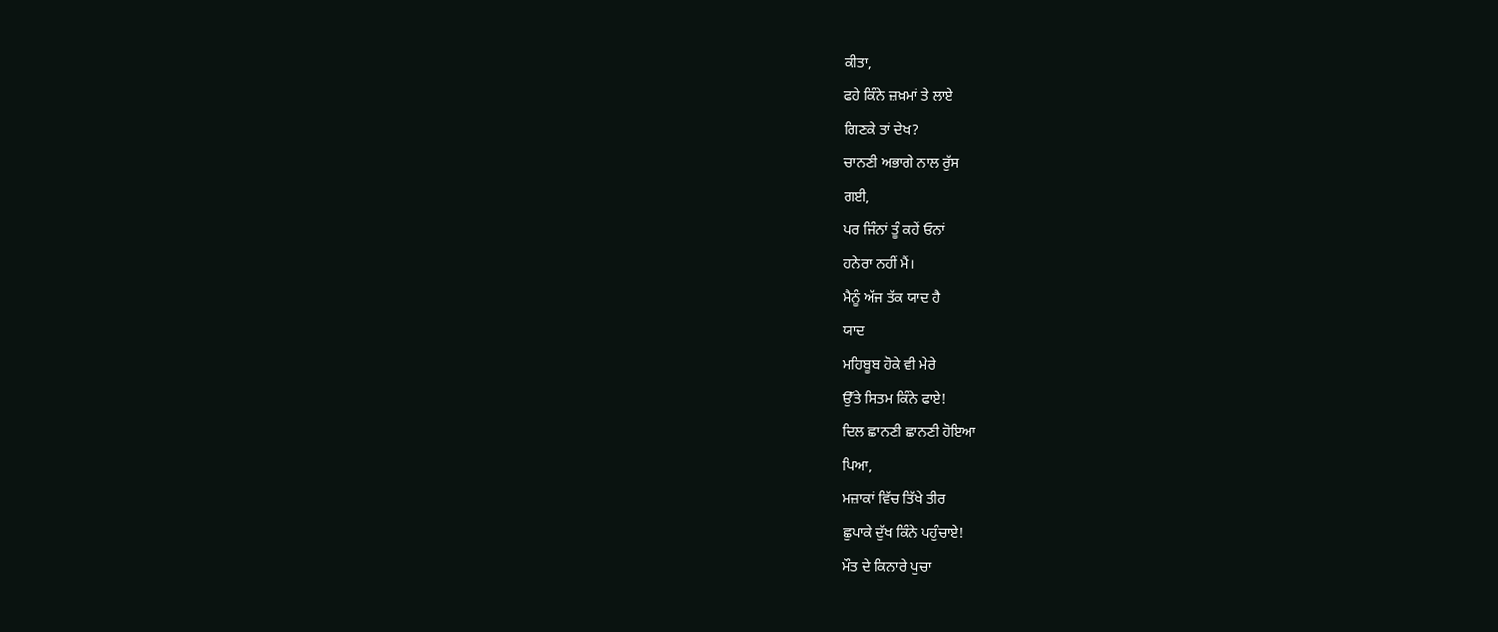ਕੀਤਾ,
ਫਹੇ ਕਿੰਨੇ ਜ਼ਖ਼ਮਾਂ ਤੇ ਲਾਏ
ਗਿਣਕੇ ਤਾਂ ਦੇਖ?
ਚਾਨਣੀ ਅਭਾਗੇ ਨਾਲ ਰੁੱਸ
ਗਈ,
ਪਰ ਜਿੰਨਾਂ ਤੂੰ ਕਹੇਂ ਓਨਾਂ
ਹਨੇਰਾ ਨਹੀਂ ਮੈਂ।
ਮੈਨੂੰ ਅੱਜ ਤੱਕ ਯਾਦ ਹੈ
ਯਾਦ
ਮਹਿਬੂਬ ਹੋਕੇ ਵੀ ਮੇਰੇ
ਉੱਤੇ ਸਿਤਮ ਕਿੰਨੇ ਫਾਏ!
ਦਿਲ ਛਾਨਣੀ ਛਾਨਣੀ ਹੋਇਆ
ਪਿਆ,
ਮਜ਼ਾਕਾਂ ਵਿੱਚ ਤਿੱਖੇ ਤੀਰ
ਛੁਪਾਕੇ ਦੁੱਖ ਕਿੰਨੇ ਪਹੁੰਚਾਏ!
ਮੌਤ ਦੇ ਕਿਨਾਰੇ ਪੁਚਾ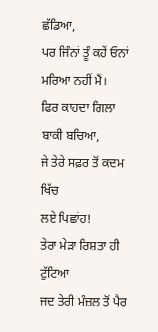ਛੱਡਿਆ,
ਪਰ ਜਿੰਨਾਂ ਤੂੰ ਕਹੇਂ ਓਨਾਂ
ਮਰਿਆ ਨਹੀਂ ਮੈਂ।
ਫਿਰ ਕਾਹਦਾ ਗਿਲਾ ਬਾਕੀ ਬਚਿਆ,
ਜੇ ਤੇਰੇ ਸਫ਼ਰ ਤੋਂ ਕਦਮ ਖਿੱਚ
ਲਏ ਪਿਛਾਂਹ!
ਤੇਰਾ ਮੇੜਾ ਰਿਸ਼ਤਾ ਹੀ ਟੁੱਟਿਆ
ਜਦ ਤੇਰੀ ਮੰਜ਼ਲ ਤੋਂ ਪੈਰ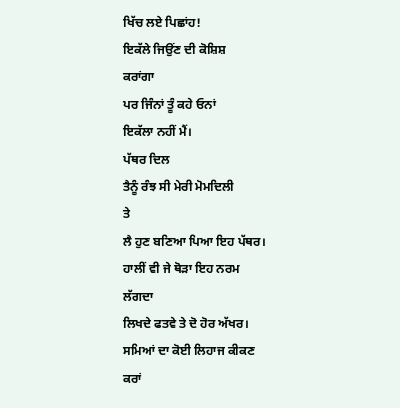ਖਿੱਚ ਲਏ ਪਿਛਾਂਹ!
ਇਕੱਲੇ ਜਿਉਂਣ ਦੀ ਕੋਸ਼ਿਸ਼
ਕਰਾਂਗਾ
ਪਰ ਜਿੰਨਾਂ ਤੂੰ ਕਹੇ ਓਨਾਂ
ਇਕੱਲਾ ਨਹੀਂ ਮੈਂ।
ਪੱਥਰ ਦਿਲ
ਤੈਨੂੰ ਰੰਝ ਸੀ ਮੇਰੀ ਮੋਮਦਿਲੀ
ਤੇ
ਲੈ ਹੁਣ ਬਣਿਆ ਪਿਆ ਇਹ ਪੱਥਰ।
ਹਾਲੀਂ ਵੀ ਜੇ ਥੋੜਾ ਇਹ ਨਰਮ
ਲੱਗਦਾ
ਲਿਖਦੇ ਫਤਵੇ ਤੇ ਦੋ ਹੋਰ ਅੱਖਰ।
ਸਮਿਆਂ ਦਾ ਕੋਈ ਲਿਹਾਜ ਕੀਕਣ
ਕਰਾਂ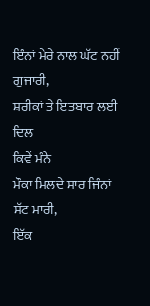ਇੰਨਾਂ ਮੇਰੇ ਨਾਲ ਘੱਟ ਨਹੀਂ
ਗੁਜਾਰੀ,
ਸ਼ਰੀਕਾਂ ਤੇ ਇਤਬਾਰ ਲਈ ਦਿਲ
ਕਿਵੇਂ ਮੰਨੇ
ਮੌਕਾ ਮਿਲਦੇ ਸਾਰ ਜਿੰਨਾਂ
ਸੱਟ ਮਾਰੀ,
ਇੱਕ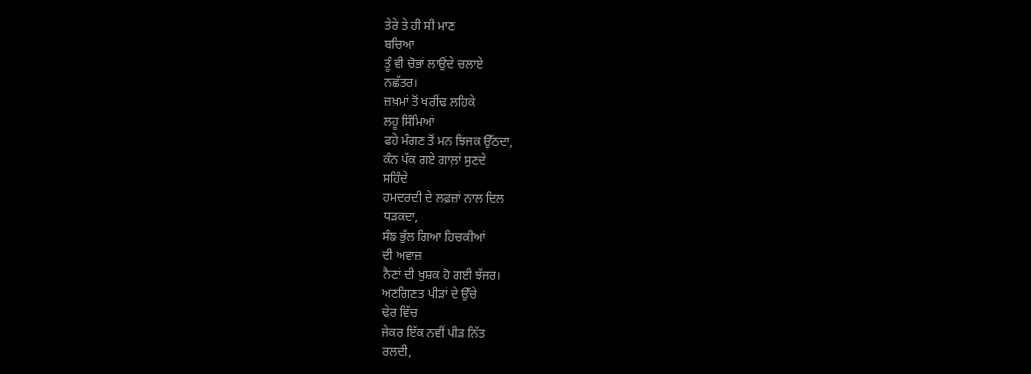ਤੇਰੇ ਤੇ ਹੀ ਸੀ ਮਾਣ
ਬਚਿਆ
ਤੂੰ ਵੀ ਚੋਭਾਂ ਲਾਉਂਦੇ ਚਲਾਏ
ਨਛੱਤਰ।
ਜ਼ਖ਼ਮਾਂ ਤੋਂ ਖਰੀਂਢ ਲਹਿਕੇ
ਲਹੂ ਸਿੰਮਿਆਂ
ਫਹੇ ਮੰਗਣ ਤੋਂ ਮਨ ਝਿਜਕ ਉੱਠਦਾ,
ਕੰਨ ਪੱਕ ਗਏ ਗਾਲ਼ਾਂ ਸੁਣਦੇ
ਸਹਿੰਦੇ
ਹਮਦਰਦੀ ਦੇ ਲਫ਼ਜ਼ਾਂ ਨਾਲ ਦਿਲ
ਧੜਕਦਾ,
ਸੰਙ ਭੁੱਲ ਗਿਆ ਹਿਚਕੀਆਂ
ਦੀ ਅਵਾਜ਼
ਨੈਣਾਂ ਦੀ ਖੁਸ਼ਕ ਹੋ ਗਈ ਝੱਜਰ।
ਅਣਗਿਣਤ ਪੀੜਾਂ ਦੇ ਉੱਚੇ
ਢੇਰ ਵਿੱਚ
ਜੇਕਰ ਇੱਕ ਨਵੀਂ ਪੀੜ ਨਿੱਤ
ਰਲਦੀ,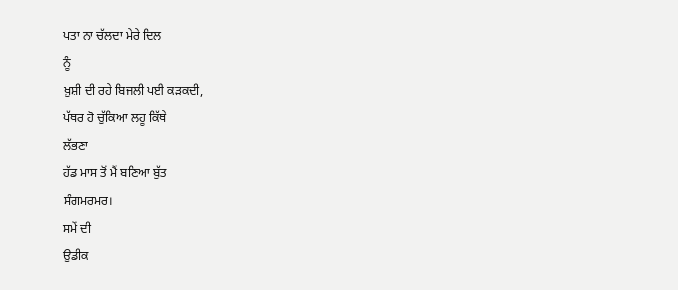ਪਤਾ ਨਾ ਚੱਲਦਾ ਮੇਰੇ ਦਿਲ
ਨੂੰ
ਖ਼ੁਸ਼ੀ ਦੀ ਰਹੇ ਬਿਜਲੀ ਪਈ ਕੜਕਦੀ,
ਪੱਥਰ ਹੋ ਚੁੱਕਿਆ ਲਹੂ ਕਿੱਥੇ
ਲੱਭਣਾ
ਹੱਡ ਮਾਸ ਤੋਂ ਮੈਂ ਬਣਿਆ ਬੁੱਤ
ਸੰਗਮਰਮਰ।
ਸਮੇਂ ਦੀ
ਉਡੀਕ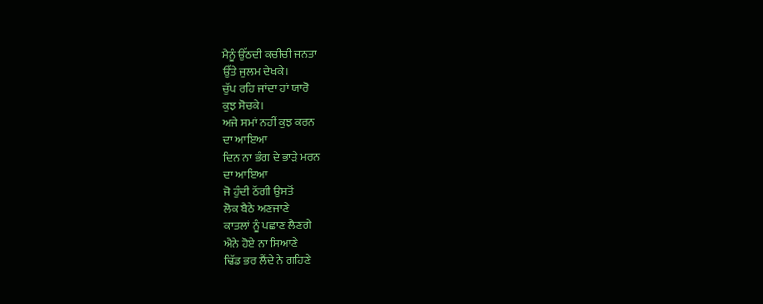ਮੈਨੂੰ ਉੱਠਦੀ ਕਚੀਚੀ ਜਨਤਾ
ਉੱਤੇ ਜੁਲਮ ਦੇਖਕੇ।
ਚੁੱਪ ਰਹਿ ਜਾਂਦਾ ਹਾਂ ਯਾਰੋ
ਕੁਝ ਸੋਚਕੇ।
ਅਜੇ ਸਮਾਂ ਨਹੀਂ ਕੁਝ ਕਰਨ
ਦਾ ਆਇਆ
ਦਿਨ ਨਾ ਭੰਗ ਦੇ ਭਾੜੇ ਮਰਨ
ਦਾ ਆਇਆ
ਜੋ ਹੁੰਦੀ ਠੱਗੀ ਉਸਤੋਂ
ਲੋਕ ਬੈਠੇ ਅਣਜਾਣੇ
ਕਾਤਲਾਂ ਨੂੰ ਪਛਾਣ ਲੈਣਗੇ
ਐਨੇ ਹੋਏ ਨਾ ਸਿਆਣੇ
ਢਿੱਡ ਭਰ ਲੈਂਦੇ ਨੇ ਗਹਿਣੇ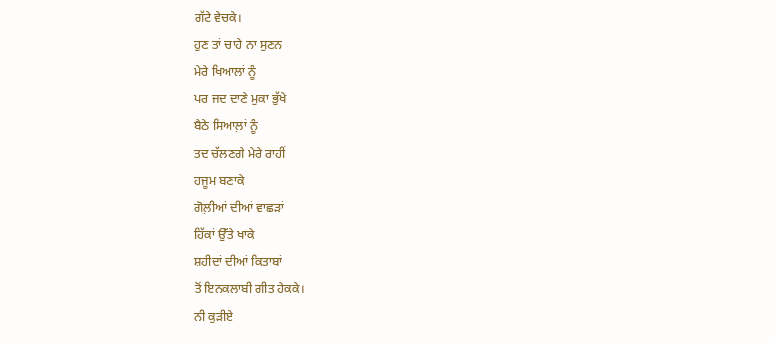ਗੱਟੇ ਵੇਚਕੇ।
ਹੁਣ ਤਾਂ ਚਾਹੇ ਨਾ ਸੁਣਨ
ਮੇਰੇ ਖਿਆਲਾਂ ਨੂੰ
ਪਰ ਜਦ ਦਾਣੇ ਮੁਕਾ ਭੁੱਖੇ
ਬੈਠੇ ਸਿਆਲ਼ਾਂ ਨੂੰ
ਤਦ ਚੱਲਣਗੇ ਮੇਰੇ ਰਾਹੀਂ
ਹਜੂਮ ਬਣਾਕੇ
ਗੋਲ਼ੀਆਂ ਦੀਆਂ ਵਾਛੜਾਂ
ਹਿੱਕਾਂ ਉੱਤੇ ਖਾਕੇ
ਸ਼ਹੀਦਾਂ ਦੀਆਂ ਕਿਤਾਬਾਂ
ਤੋਂ ਇਨਕਲਾਬੀ ਗੀਤ ਹੇਕਕੇ।
ਨੀ ਕੁੜੀਏ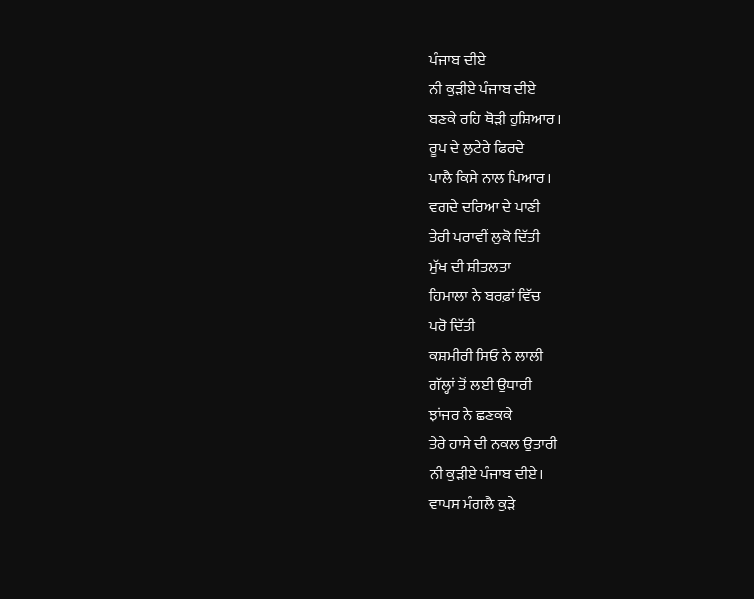ਪੰਜਾਬ ਦੀਏ
ਨੀ ਕੁੜੀਏ ਪੰਜਾਬ ਦੀਏ
ਬਣਕੇ ਰਹਿ ਥੋੜੀ ਹੁਸ਼ਿਆਰ।
ਰੂਪ ਦੇ ਲੁਟੇਰੇ ਫਿਰਦੇ
ਪਾਲੈ ਕਿਸੇ ਨਾਲ ਪਿਆਰ।
ਵਗਦੇ ਦਰਿਆ ਦੇ ਪਾਣੀ
ਤੇਰੀ ਪਰਾਵੀਂ ਲੁਕੋ ਦਿੱਤੀ
ਮੁੱਖ ਦੀ ਸ਼ੀਤਲਤਾ
ਹਿਮਾਲਾ ਨੇ ਬਰਫ਼ਾਂ ਵਿੱਚ
ਪਰੋ ਦਿੱਤੀ
ਕਸ਼ਮੀਰੀ ਸਿਓ ਨੇ ਲਾਲੀ
ਗੱਲ੍ਹਾਂ ਤੋਂ ਲਈ ਉਧਾਰੀ
ਝਾਂਜਰ ਨੇ ਛਣਕਕੇ
ਤੇਰੇ ਹਾਸੇ ਦੀ ਨਕਲ ਉਤਾਰੀ
ਨੀ ਕੁੜੀਏ ਪੰਜਾਬ ਦੀਏ।
ਵਾਪਸ ਮੰਗਲੈ ਕੁੜੇ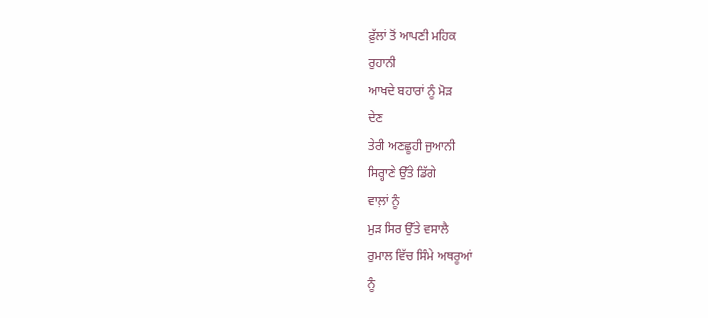ਫ਼ੁੱਲਾਂ ਤੋਂ ਆਪਣੀ ਮਹਿਕ
ਰੁਹਾਨੀ
ਆਖਦੇ ਬਹਾਰਾਂ ਨੂੰ ਮੋੜ
ਦੇਣ
ਤੇਰੀ ਅਣਛੂਹੀ ਜੁਆਨੀ
ਸਿਰ੍ਹਾਣੇ ਉੱਤੇ ਡਿੱਗੇ
ਵਾਲ਼ਾਂ ਨੂੰ
ਮੁੜ ਸਿਰ ਉੱਤੇ ਵਸਾਲੈ
ਰੁਮਾਲ ਵਿੱਚ ਸਿੰਮੇ ਅਥਰੂਆਂ
ਨੂੰ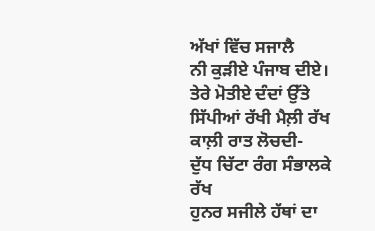ਅੱਖਾਂ ਵਿੱਚ ਸਜਾਲੈ
ਨੀ ਕੁੜੀਏ ਪੰਜਾਬ ਦੀਏ।
ਤੇਰੇ ਮੋਤੀਏ ਦੰਦਾਂ ਉੱਤੇ
ਸਿੱਪੀਆਂ ਰੱਖੀ ਮੈਲ਼ੀ ਰੱਖ
ਕਾਲ਼ੀ ਰਾਤ ਲੋਚਦੀ-
ਦੁੱਧ ਚਿੱਟਾ ਰੰਗ ਸੰਭਾਲਕੇ
ਰੱਖ
ਹੁਨਰ ਸਜੀਲੇ ਹੱਥਾਂ ਦਾ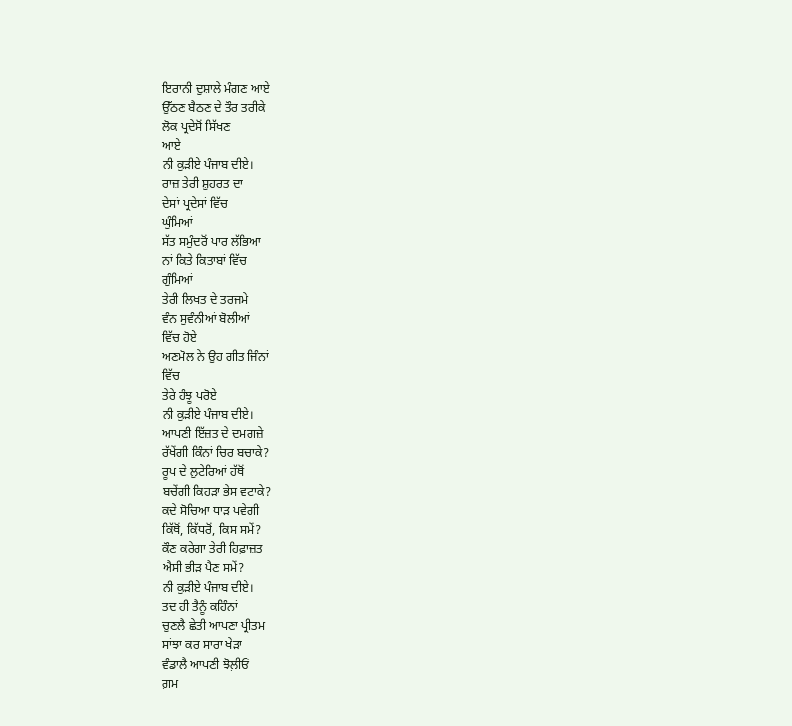ਇਰਾਨੀ ਦੁਸ਼ਾਲੇ ਮੰਗਣ ਆਏ
ਉੱਠਣ ਬੈਠਣ ਦੇ ਤੌਰ ਤਰੀਕੇ
ਲੋਕ ਪ੍ਰਦੇਸੋਂ ਸਿੱਖਣ
ਆਏ
ਨੀ ਕੁੜੀਏ ਪੰਜਾਬ ਦੀਏ।
ਰਾਜ਼ ਤੇਰੀ ਸ਼ੁਹਰਤ ਦਾ
ਦੇਸਾਂ ਪ੍ਰਦੇਸਾਂ ਵਿੱਚ
ਘੁੰਮਿਆਂ
ਸੱਤ ਸਮੁੰਦਰੋਂ ਪਾਰ ਲੱਭਿਆ
ਨਾਂ ਕਿਤੇ ਕਿਤਾਬਾਂ ਵਿੱਚ
ਗੁੰਮਿਆਂ
ਤੇਰੀ ਲਿਖਤ ਦੇ ਤਰਜਮੇ
ਵੰਨ ਸੁਵੰਨੀਆਂ ਬੋਲੀਆਂ
ਵਿੱਚ ਹੋਏ
ਅਣਮੋਲ ਨੇ ਉਹ ਗੀਤ ਜਿੰਨਾਂ
ਵਿੱਚ
ਤੇਰੇ ਹੰਝੂ ਪਰੋਏ
ਨੀ ਕੁੜੀਏ ਪੰਜਾਬ ਦੀਏ।
ਆਪਣੀ ਇੱਜ਼ਤ ਦੇ ਦਮਗਜ਼ੇ
ਰੱਖੇਂਗੀ ਕਿੰਨਾਂ ਚਿਰ ਬਚਾਕੇ?
ਰੂਪ ਦੇ ਲੁਟੇਰਿਆਂ ਹੱਥੋਂ
ਬਚੇਂਗੀ ਕਿਹੜਾ ਭੇਸ ਵਟਾਕੇ?
ਕਦੇ ਸੋਚਿਆ ਧਾੜ ਪਵੇਗੀ
ਕਿੱਥੋਂ, ਕਿੱਧਰੋਂ, ਕਿਸ ਸਮੇਂ?
ਕੌਣ ਕਰੇਗਾ ਤੇਰੀ ਹਿਫ਼ਾਜ਼ਤ
ਐਸੀ ਭੀੜ ਪੈਣ ਸਮੇਂ?
ਨੀ ਕੁੜੀਏ ਪੰਜਾਬ ਦੀਏ।
ਤਦ ਹੀ ਤੈਨੂੰ ਕਹਿੰਨਾਂ
ਚੁਣਲੈ ਛੇਤੀ ਆਪਣਾ ਪ੍ਰੀਤਮ
ਸਾਂਝਾ ਕਰ ਸਾਰਾ ਖੇੜਾ
ਵੰਡਾਲੈ ਆਪਣੀ ਝੋਲ਼ੀਓਂ
ਗ਼ਮ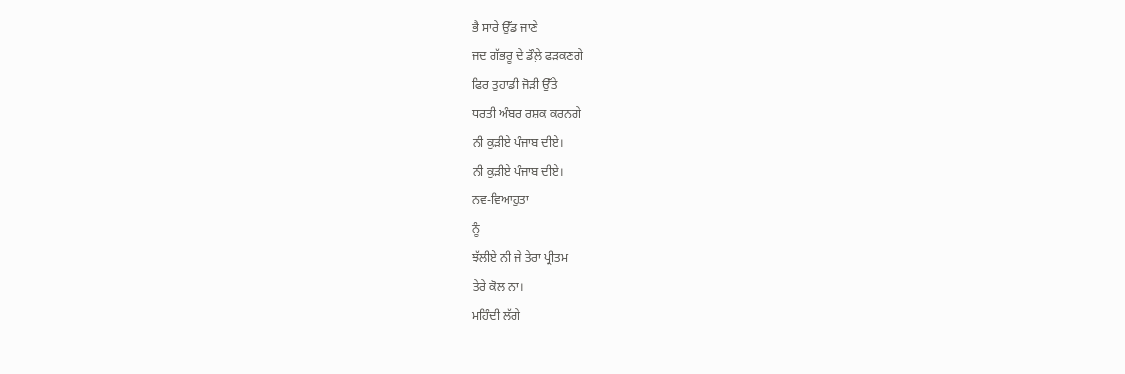ਭੈ ਸਾਰੇ ਉੱਡ ਜਾਣੇ
ਜਦ ਗੱਭਰੂ ਦੇ ਡੌਲ਼ੇ ਫੜਕਣਗੇ
ਫਿਰ ਤੁਹਾਡੀ ਜੋੜੀ ਉੱਤੇ
ਧਰਤੀ ਅੰਬਰ ਰਸ਼ਕ ਕਰਨਗੇ
ਨੀ ਕੁੜੀਏ ਪੰਜਾਬ ਦੀਏ।
ਨੀ ਕੁੜੀਏ ਪੰਜਾਬ ਦੀਏ।
ਨਵ-ਵਿਆਹੁਤਾ
ਨੂੰ
ਝੱਲੀਏ ਨੀ ਜੇ ਤੇਰਾ ਪ੍ਰੀਤਮ
ਤੇਰੇ ਕੋਲ ਨਾ।
ਮਹਿੰਦੀ ਲੱਗੇ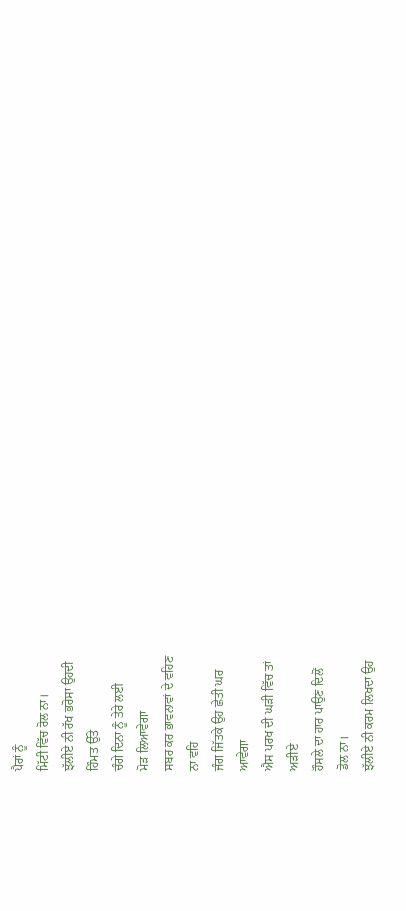ਪੈਰਾਂ ਨੂੰ
ਮਿੱਟੀ ਵਿੱਚ ਰੋਲ ਨਾ।
ਝੱਲੀਏ ਨੀ ਰੱਖ ਭਰੋਸਾ ਉਹਦੀ
ਹਿੰਮਤ ਉੱਤੇ
ਚੰਗੇ ਦਿਨਾ ਨੂੰ ਤੇਰੇ ਲਈ
ਮੋੜ ਲਿਆਵੇਗਾ
ਸਬਰ ਕਰ ਭਾਵਨਾਵਾਂ ਦੇ ਵਹਿਣ
ਨਾ ਵਹਿ
ਜੰਗ ਜਿੱਤਕੇ ਉਹ ਛੇਤੀ ਘਰ
ਆਵੇਗਾ
ਐਸ ਪਰਖ ਦੀ ਘੜੀ ਵਿੱਚ ਤਾਂ
ਅੜੀਏ
ਹੌਸਲੇ ਦਾ ਹਾਰ ਪਾਉਣ ਦਿਲੋਂ
ਡੋਲ ਨਾ।
ਝੱਲੀਏ ਨੀ ਕਰਮ ਲਿਖਦਾ ਉਹ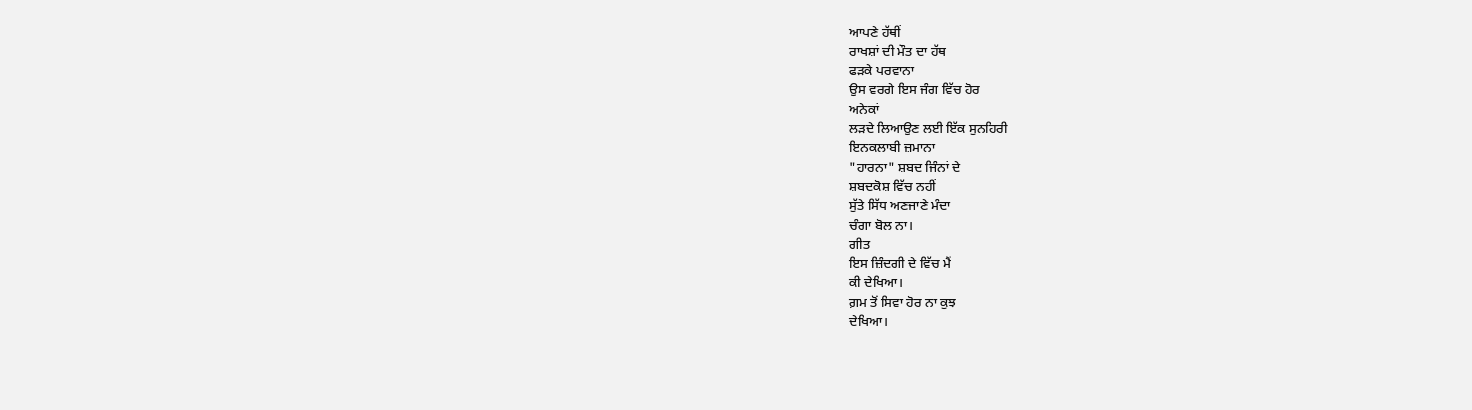ਆਪਣੇ ਹੱਥੀਂ
ਰਾਖਸ਼ਾਂ ਦੀ ਮੌਤ ਦਾ ਹੱਥ
ਫੜਕੇ ਪਰਵਾਨਾ
ਉਸ ਵਰਗੇ ਇਸ ਜੰਗ ਵਿੱਚ ਹੋਰ
ਅਨੇਕਾਂ
ਲੜਦੇ ਲਿਆਉਣ ਲਈ ਇੱਕ ਸੁਨਹਿਰੀ
ਇਨਕਲਾਬੀ ਜ਼ਮਾਨਾ
"ਹਾਰਨਾ" ਸ਼ਬਦ ਜਿੰਨਾਂ ਦੇ
ਸ਼ਬਦਕੋਸ਼ ਵਿੱਚ ਨਹੀਂ
ਸੁੱਤੇ ਸਿੱਧ ਅਣਜਾਣੇ ਮੰਦਾ
ਚੰਗਾ ਬੋਲ ਨਾ।
ਗੀਤ
ਇਸ ਜ਼ਿੰਦਗੀ ਦੇ ਵਿੱਚ ਮੈਂ
ਕੀ ਦੇਖਿਆ।
ਗ਼ਮ ਤੋਂ ਸਿਵਾ ਹੋਰ ਨਾ ਕੁਝ
ਦੇਖਿਆ।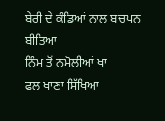ਬੇਰੀ ਦੇ ਕੰਡਿਆਂ ਨਾਲ ਬਚਪਨ
ਬੀਤਿਆ
ਨਿੰਮ ਤੋਂ ਨਮੋਲੀਆਂ ਖਾ
ਫਲ ਖਾਣਾ ਸਿੱਖਿਆ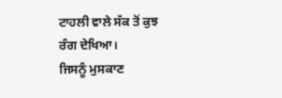ਟਾਹਲੀ ਵਾਲੇ ਸੱਕ ਤੋਂ ਕੁਝ
ਰੰਗ ਦੇਖਿਆ।
ਜਿਸਨੂੰ ਮੁਸਕਾਣ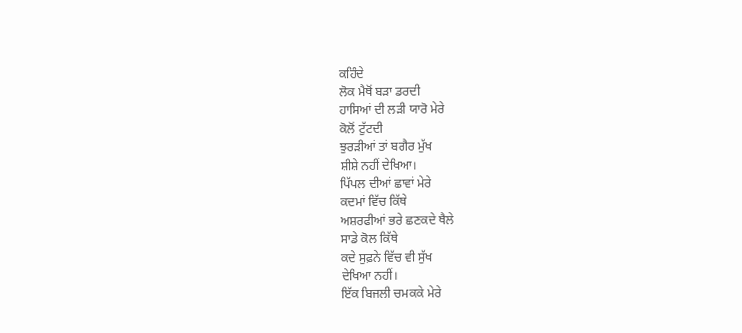ਕਹਿੰਦੇ
ਲੋਕ ਮੈਥੋਂ ਬੜਾ ਡਰਦੀ
ਹਾਸਿਆਂ ਦੀ ਲੜੀ ਯਾਰੋ ਮੇਰੇ
ਕੋਲੋਂ ਟੁੱਟਦੀ
ਝੁਰੜੀਆਂ ਤਾਂ ਬਗੈਰ ਮੁੱਖ
ਸ਼ੀਸ਼ੇ ਨਹੀਂ ਦੇਖਿਆ।
ਪਿੱਪਲ ਦੀਆਂ ਛਾਵਾਂ ਮੇਰੇ
ਕਦਮਾਂ ਵਿੱਚ ਕਿੱਥੇ
ਅਸ਼ਰਫੀਆਂ ਭਰੇ ਛਣਕਦੇ ਥੈਲੇ
ਸਾਡੇ ਕੋਲ ਕਿੱਥੇ
ਕਦੇ ਸੁਫ਼ਨੇ ਵਿੱਚ ਵੀ ਸੁੱਖ
ਦੇਖਿਆ ਨਹੀਂ।
ਇੱਕ ਬਿਜਲੀ ਚਮਕਕੇ ਮੇਰੇ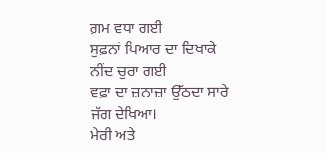ਗ਼ਮ ਵਧਾ ਗਈ
ਸੁਫ਼ਨਾਂ ਪਿਆਰ ਦਾ ਦਿਖਾਕੇ
ਨੀਂਦ ਚੁਰਾ ਗਈ
ਵਫ਼ਾ ਦਾ ਜ਼ਨਾਜ਼ਾ ਉੱਠਦਾ ਸਾਰੇ
ਜੱਗ ਦੇਖਿਆ।
ਮੇਰੀ ਅਤੇ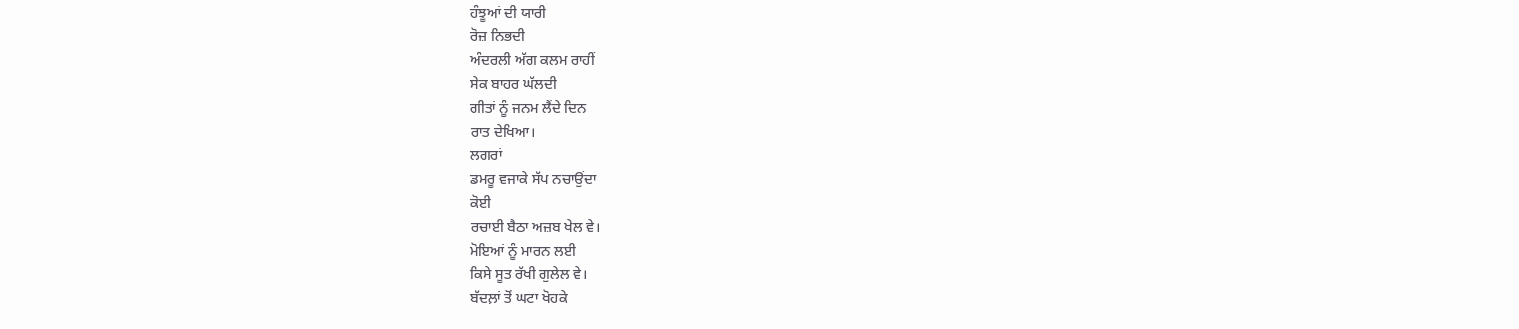ਹੰਝੂਆਂ ਦੀ ਯਾਰੀ
ਰੋਜ਼ ਨਿਭਦੀ
ਅੰਦਰਲੀ ਅੱਗ ਕਲਮ ਰਾਹੀਂ
ਸੇਕ ਬਾਹਰ ਘੱਲਦੀ
ਗੀਤਾਂ ਨੂੰ ਜਨਮ ਲੈਂਦੇ ਦਿਨ
ਰਾਤ ਦੇਖਿਆ।
ਲਗਰਾਂ
ਡਮਰੂ ਵਜਾਕੇ ਸੱਪ ਨਚਾਉਂਦਾ
ਕੋਈ
ਰਚਾਈ ਬੈਠਾ ਅਜ਼ਬ ਖੇਲ ਵੇ।
ਮੋਇਆਂ ਨੂੰ ਮਾਰਨ ਲਈ
ਕਿਸੇ ਸੂਤ ਰੱਖੀ ਗੁਲੇਲ ਵੇ।
ਬੱਦਲ਼ਾਂ ਤੋਂ ਘਟਾ ਖੋਹਕੇ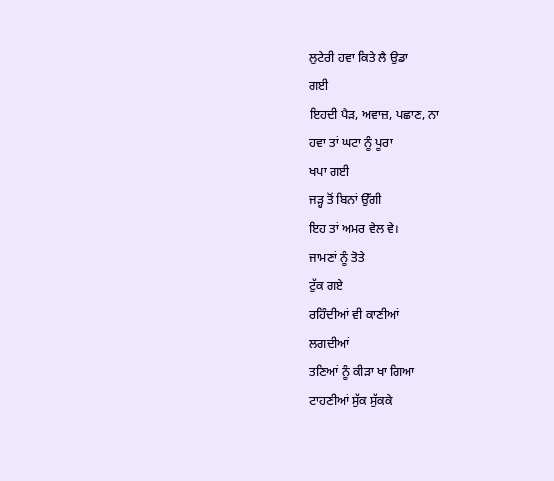ਲੁਟੇਰੀ ਹਵਾ ਕਿਤੇ ਲੈ ਉਡਾ
ਗਈ
ਇਹਦੀ ਪੈੜ, ਅਵਾਜ਼, ਪਛਾਣ, ਨਾ
ਹਵਾ ਤਾਂ ਘਟਾ ਨੂੰ ਪੂਰਾ
ਖਪਾ ਗਈ
ਜੜ੍ਹ ਤੋਂ ਬਿਨਾਂ ਉੱਗੀ
ਇਹ ਤਾਂ ਅਮਰ ਵੇਲ ਵੇ।
ਜਾਮਣਾਂ ਨੂੰ ਤੋਤੇ
ਟੁੱਕ ਗਏ
ਰਹਿੰਦੀਆਂ ਵੀ ਕਾਣੀਆਂ
ਲਗਦੀਆਂ
ਤਣਿਆਂ ਨੂੰ ਕੀੜਾ ਖਾ ਗਿਆ
ਟਾਹਣੀਆਂ ਸੁੱਕ ਸੁੱਕਕੇ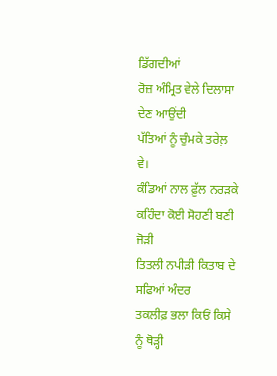ਡਿੱਗਦੀਆਂ
ਰੋਜ਼ ਅੰਮ੍ਰਿਤ ਵੇਲੇ ਦਿਲਾਸਾ
ਦੇਣ ਆਉਂਦੀ
ਪੱਤਿਆਂ ਨੂੰ ਚੁੰਮਕੇ ਤਰੇਲ਼
ਵੇ।
ਕੰਡਿਆਂ ਨਾਲ ਫ਼ੁੱਲ ਨਰੜਕੇ
ਕਹਿੰਦਾ ਕੋਈ ਸੋਹਣੀ ਬਣੀ
ਜੋੜੀ
ਤਿਤਲੀ ਨਪੀੜੀ ਕਿਤਾਬ ਦੇ
ਸਫਿਆਂ ਅੰਦਰ
ਤਕਲੀਫ਼ ਭਲਾ ਕਿਓਂ ਕਿਸੇ
ਨੂੰ ਥੋੜ੍ਹੀ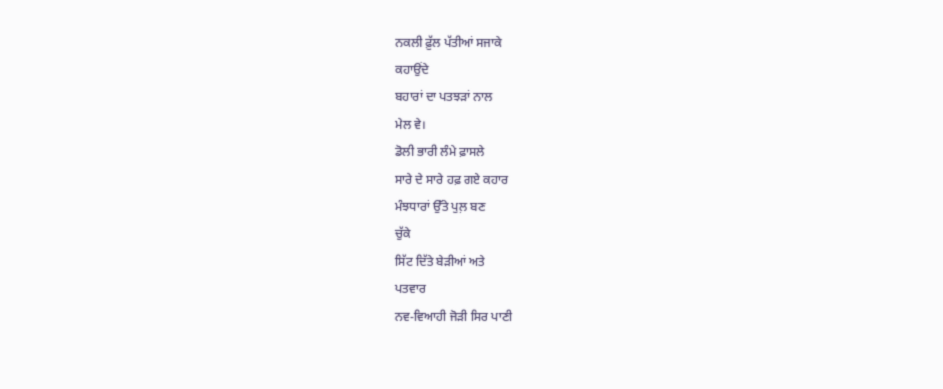ਨਕਲੀ ਫ਼ੁੱਲ ਪੱਤੀਆਂ ਸਜਾਕੇ
ਕਹਾਉਂਦੇ
ਬਹਾਰਾਂ ਦਾ ਪਤਝੜਾਂ ਨਾਲ
ਮੇਲ ਵੇ।
ਡੋਲੀ ਭਾਰੀ ਲੰਮੇ ਫ਼ਾਸਲੇ
ਸਾਰੇ ਦੇ ਸਾਰੇ ਹਫ਼ ਗਏ ਕਹਾਰ
ਮੰਝਧਾਰਾਂ ਉੱਤੇ ਪੁਲ਼ ਬਣ
ਚੁੱਕੇ
ਸਿੱਟ ਦਿੱਤੇ ਬੇੜੀਆਂ ਅਤੇ
ਪਤਵਾਰ
ਨਵ-ਵਿਆਹੀ ਜੋੜੀ ਸਿਰ ਪਾਣੀ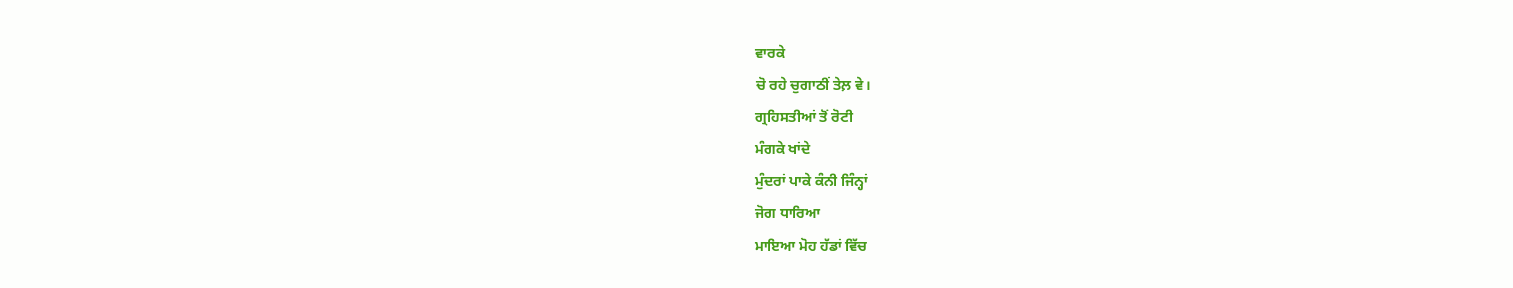ਵਾਰਕੇ
ਚੋ ਰਹੇ ਚੁਗਾਠੀਂ ਤੇਲ਼ ਵੇ।
ਗ੍ਰਹਿਸਤੀਆਂ ਤੋਂ ਰੋਟੀ
ਮੰਗਕੇ ਖਾਂਦੇ
ਮੁੰਦਰਾਂ ਪਾਕੇ ਕੰਨੀ ਜਿੰਨ੍ਹਾਂ
ਜੋਗ ਧਾਰਿਆ
ਮਾਇਆ ਮੋਹ ਹੱਡਾਂ ਵਿੱਚ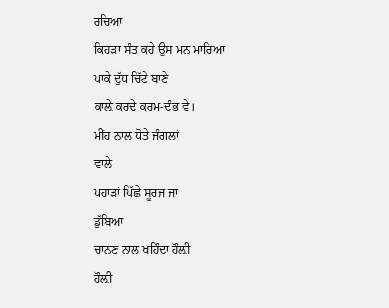ਰਚਿਆ
ਕਿਹੜਾ ਸੰਤ ਕਹੇ ਉਸ ਮਨ ਮਾਰਿਆ
ਪਾਕੇ ਦੁੱਧ ਚਿੱਟੇ ਬਾਣੇ
ਕਾਲ਼ੇ ਕਰਦੇ ਕਰਮ-ਦੰਭ ਵੇ।
ਮੀਂਹ ਨਾਲ ਧੋਤੇ ਜੰਗਲਾਂ
ਵਾਲੇ
ਪਹਾੜਾਂ ਪਿੱਛੇ ਸੂਰਜ ਜਾ
ਡੁੱਬਿਆ
ਚਾਨਣ ਨਾਲ ਖਹਿੰਦਾ ਹੌਲ਼ੀ
ਹੌਲ਼ੀ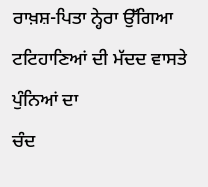ਰਾਖ਼ਸ਼-ਪਿਤਾ ਨ੍ਹੇਰਾ ਉੱਗਿਆ
ਟਟਿਹਾਣਿਆਂ ਦੀ ਮੱਦਦ ਵਾਸਤੇ
ਪੁੰਨਿਆਂ ਦਾ
ਚੰਦ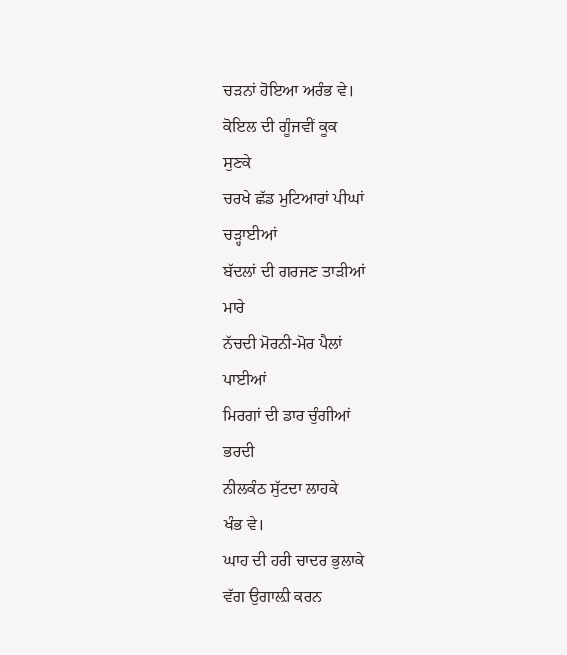ਚੜਨਾਂ ਹੋਇਆ ਅਰੰਭ ਵੇ।
ਕੋਇਲ ਦੀ ਗੂੰਜਵੀਂ ਕੂਕ
ਸੁਣਕੇ
ਚਰਖੇ ਛੱਡ ਮੁਟਿਆਰਾਂ ਪੀਘਾਂ
ਚੜ੍ਹਾਈਆਂ
ਬੱਦਲਾਂ ਦੀ ਗਰਜਣ ਤਾੜੀਆਂ
ਮਾਰੇ
ਨੱਚਦੀ ਮੋਰਨੀ-ਮੋਰ ਪੈਲਾਂ
ਪਾਈਆਂ
ਮਿਰਗਾਂ ਦੀ ਡਾਰ ਚੁੰਗੀਆਂ
ਭਰਦੀ
ਨੀਲਕੰਠ ਸੁੱਟਦਾ ਲਾਹਕੇ
ਖੰਭ ਵੇ।
ਘਾਹ ਦੀ ਹਰੀ ਚਾਦਰ ਭੁਲਾਕੇ
ਵੱਗ ਉਗਾਲ਼ੀ ਕਰਨ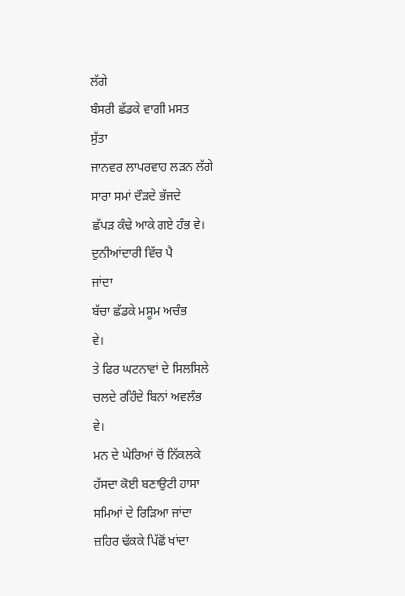ਲੱਗੇ
ਬੰਸਰੀ ਛੱਡਕੇ ਵਾਗੀ ਮਸਤ
ਸੁੱਤਾ
ਜਾਨਵਰ ਲਾਪਰਵਾਹ ਲੜਨ ਲੱਗੇ
ਸਾਰਾ ਸਮਾਂ ਦੌੜਦੇ ਭੱਜਦੇ
ਛੱਪੜ ਕੰਢੇ ਆਕੇ ਗਏ ਹੰਭ ਵੇ।
ਦੁਨੀਆਂਦਾਰੀ ਵਿੱਚ ਪੈ
ਜਾਂਦਾ
ਬੱਚਾ ਛੱਡਕੇ ਮਸੂਮ ਅਚੰਭ
ਵੇ।
ਤੇ ਫਿਰ ਘਟਨਾਵਾਂ ਦੇ ਸਿਲਸਿਲੇ
ਚਲਦੇ ਰਹਿੰਦੇ ਬਿਨਾਂ ਅਵਲੰਭ
ਵੇ।
ਮਨ ਦੇ ਘੇਰਿਆਂ ਚੋਂ ਨਿੱਕਲਕੇ
ਹੱਸਦਾ ਕੋਈ ਬਣਾਉਟੀ ਹਾਸਾ
ਸਮਿਆਂ ਦੇ ਰਿੜਿਆ ਜਾਂਦਾ
ਜ਼ਹਿਰ ਢੱਕਕੇ ਪਿੱਛੋਂ ਖਾਂਦਾ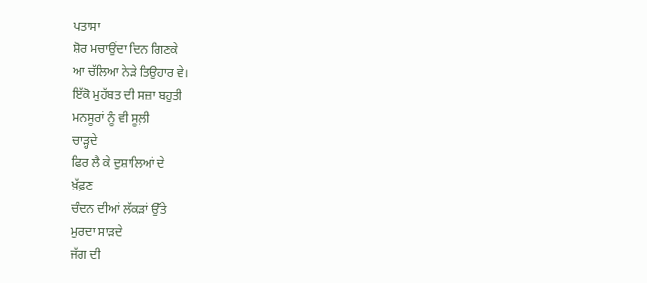ਪਤਾਸਾ
ਸ਼ੋਰ ਮਚਾਉਂਦਾ ਦਿਨ ਗਿਣਕੇ
ਆ ਚੱਲਿਆ ਨੇੜੇ ਤਿਉਹਾਰ ਵੇ।
ਇੱਕੋ ਮੁਹੱਬਤ ਦੀ ਸਜ਼ਾ ਬਹੁਤੀ
ਮਨਸੂਰਾਂ ਨੂੰ ਵੀ ਸੂਲ਼ੀ
ਚਾੜ੍ਹਦੇ
ਫਿਰ ਲੈ ਕੇ ਦੁਸ਼ਾਲਿਆਂ ਦੇ
ਖ਼ੱਫ਼ਣ
ਚੰਦਨ ਦੀਆਂ ਲੱਕੜਾਂ ਉੱਤੇ
ਮੁਰਦਾ ਸਾੜਦੇ
ਜੱਗ ਦੀ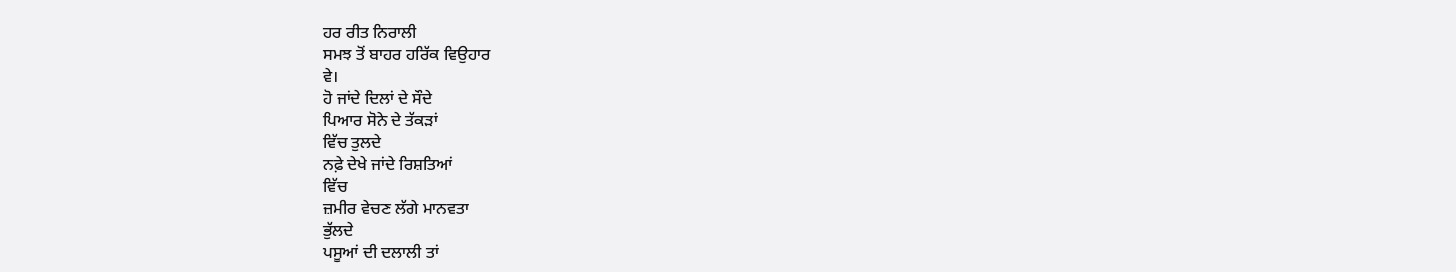ਹਰ ਰੀਤ ਨਿਰਾਲੀ
ਸਮਝ ਤੋਂ ਬਾਹਰ ਹਰਿੱਕ ਵਿਉਹਾਰ
ਵੇ।
ਹੋ ਜਾਂਦੇ ਦਿਲਾਂ ਦੇ ਸੌਦੇ
ਪਿਆਰ ਸੋਨੇ ਦੇ ਤੱਕੜਾਂ
ਵਿੱਚ ਤੁਲਦੇ
ਨਫ਼ੇ ਦੇਖੇ ਜਾਂਦੇ ਰਿਸ਼ਤਿਆਂ
ਵਿੱਚ
ਜ਼ਮੀਰ ਵੇਚਣ ਲੱਗੇ ਮਾਨਵਤਾ
ਭੁੱਲਦੇ
ਪਸੂਆਂ ਦੀ ਦਲਾਲੀ ਤਾਂ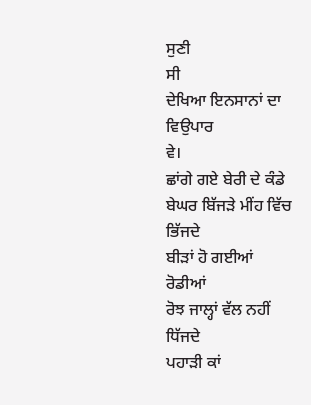ਸੁਣੀ
ਸੀ
ਦੇਖਿਆ ਇਨਸਾਨਾਂ ਦਾ ਵਿਉਪਾਰ
ਵੇ।
ਛਾਂਗੇ ਗਏ ਬੇਰੀ ਦੇ ਕੰਡੇ
ਬੇਘਰ ਬਿੱਜੜੇ ਮੀਂਹ ਵਿੱਚ
ਭਿੱਜਦੇ
ਬੀੜਾਂ ਹੋ ਗਈਆਂ ਰੋਡੀਆਂ
ਰੋਝ ਜਾਲ੍ਹਾਂ ਵੱਲ ਨਹੀਂ
ਧਿੱਜਦੇ
ਪਹਾੜੀ ਕਾਂ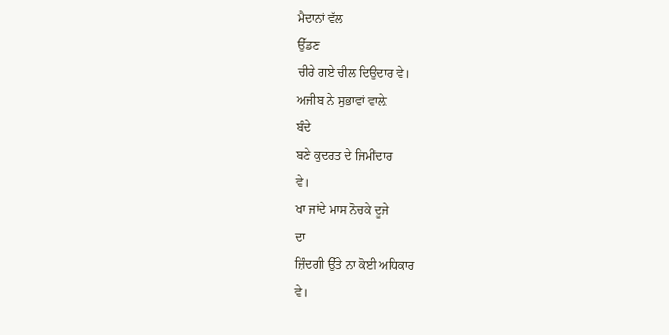ਮੈਦਾਨਾਂ ਵੱਲ
ਉੱਡਣ
ਚੀਰੇ ਗਏ ਚੀਲ ਦਿਉਦਾਰ ਵੇ।
ਅਜੀਬ ਨੇ ਸੁਭਾਵਾਂ ਵਾਲ਼ੇ
ਬੰਦੇ
ਬਣੇ ਕੁਦਰਤ ਦੇ ਜਿਮੀਂਦਾਰ
ਵੇ।
ਖਾ ਜਾਂਦੇ ਮਾਸ ਨੋਚਕੇ ਦੂਜੇ
ਦਾ
ਜ਼ਿੰਦਗੀ ਉੱਤੇ ਨਾ ਕੋਈ ਅਧਿਕਾਰ
ਵੇ।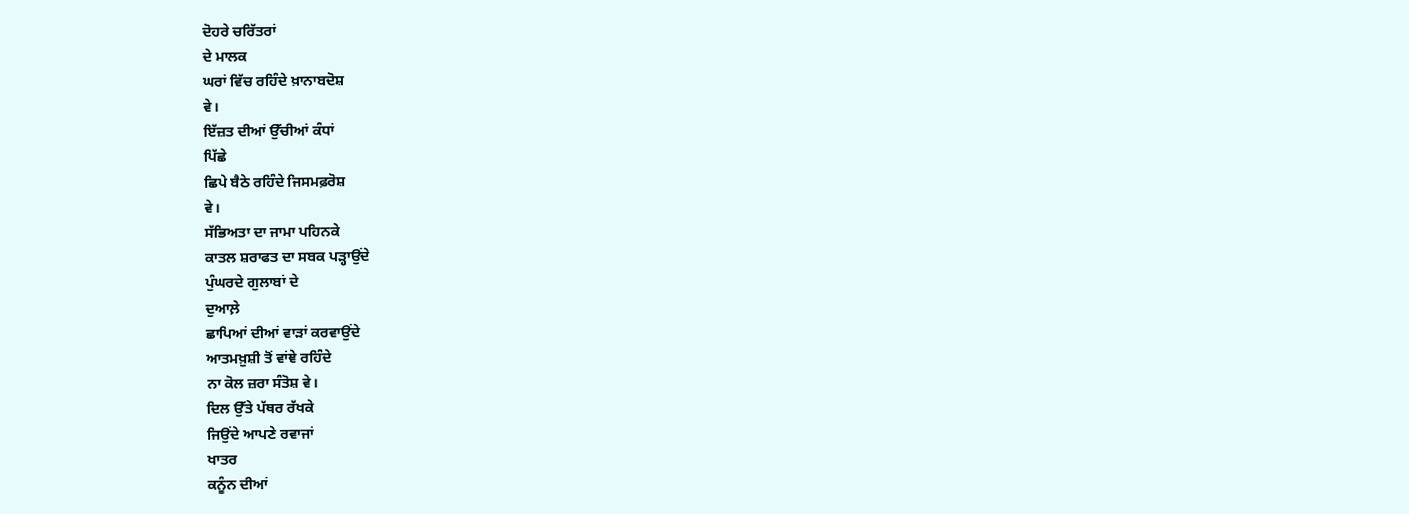ਦੋਹਰੇ ਚਰਿੱਤਰਾਂ
ਦੇ ਮਾਲਕ
ਘਰਾਂ ਵਿੱਚ ਰਹਿੰਦੇ ਖ਼ਾਨਾਬਦੋਸ਼
ਵੇ।
ਇੱਜ਼ਤ ਦੀਆਂ ਉੱਚੀਆਂ ਕੰਧਾਂ
ਪਿੱਛੇ
ਛਿਪੇ ਬੈਠੇ ਰਹਿੰਦੇ ਜਿਸਮਫ਼ਰੋਸ਼
ਵੇ।
ਸੱਭਿਅਤਾ ਦਾ ਜਾਮਾ ਪਹਿਨਕੇ
ਕਾਤਲ ਸ਼ਰਾਫਤ ਦਾ ਸਬਕ ਪੜ੍ਹਾਉਂਦੇ
ਪੁੰਘਰਦੇ ਗੁਲਾਬਾਂ ਦੇ
ਦੁਆਲ਼ੇ
ਛਾਪਿਆਂ ਦੀਆਂ ਵਾੜਾਂ ਕਰਵਾਉਂਦੇ
ਆਤਮਖ਼ੁਸ਼ੀ ਤੋਂ ਵਾਂਞੇ ਰਹਿੰਦੇ
ਨਾ ਕੋਲ ਜ਼ਰਾ ਸੰਤੋਸ਼ ਵੇ।
ਦਿਲ ਉੱਤੇ ਪੱਥਰ ਰੱਖਕੇ
ਜਿਉਂਦੇ ਆਪਣੇ ਰਵਾਜਾਂ
ਖਾਤਰ
ਕਨੂੰਨ ਦੀਆਂ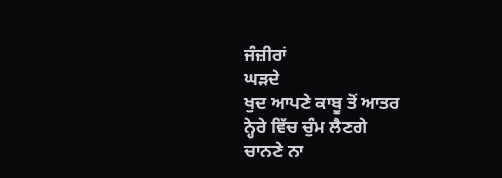ਜੰਜ਼ੀਰਾਂ
ਘੜਦੇ
ਖੁਦ ਆਪਣੇ ਕਾਬੂ ਤੋਂ ਆਤਰ
ਨ੍ਹੇਰੇ ਵਿੱਚ ਚੁੰਮ ਲੈਣਗੇ
ਚਾਨਣੇ ਨਾ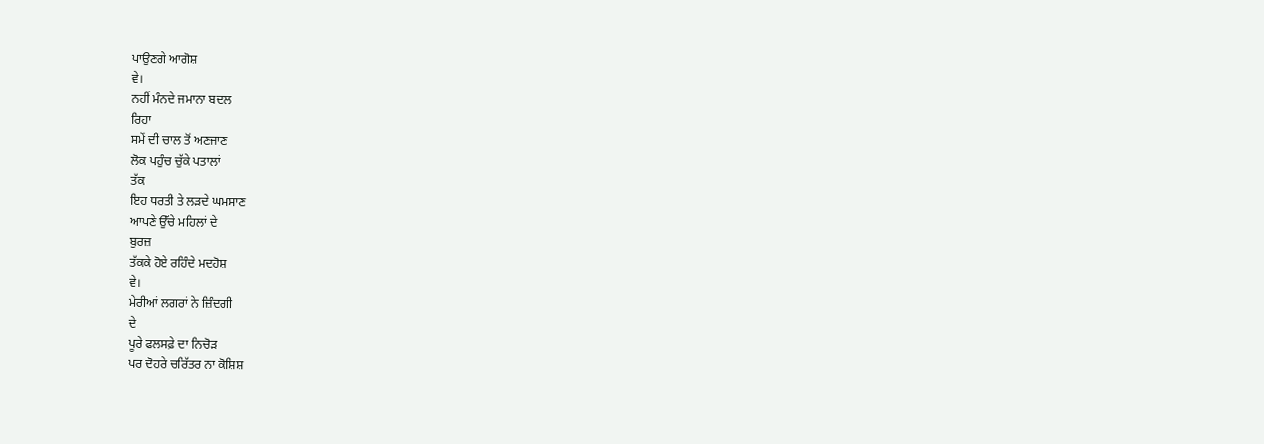ਪਾਉਣਗੇ ਆਗੋਸ਼
ਵੇ।
ਨਹੀਂ ਮੰਨਦੇ ਜਮਾਨਾ ਬਦਲ
ਰਿਹਾ
ਸਮੇਂ ਦੀ ਚਾਲ ਤੋਂ ਅਣਜਾਣ
ਲੋਕ ਪਹੁੰਚ ਚੁੱਕੇ ਪਤਾਲਾਂ
ਤੱਕ
ਇਹ ਧਰਤੀ ਤੇ ਲੜਦੇ ਘਮਸਾਣ
ਆਪਣੇ ਉੱਚੇ ਮਹਿਲਾਂ ਦੇ
ਬੁਰਜ਼
ਤੱਕਕੇ ਹੋਏ ਰਹਿੰਦੇ ਮਦਹੋਸ਼
ਵੇ।
ਮੇਰੀਆਂ ਲਗਰਾਂ ਨੇ ਜ਼ਿੰਦਗੀ
ਦੇ
ਪੂਰੇ ਫਲਸਫ਼ੇ ਦਾ ਨਿਚੋੜ
ਪਰ ਦੋਹਰੇ ਚਰਿੱਤਰ ਨਾ ਕੋਸ਼ਿਸ਼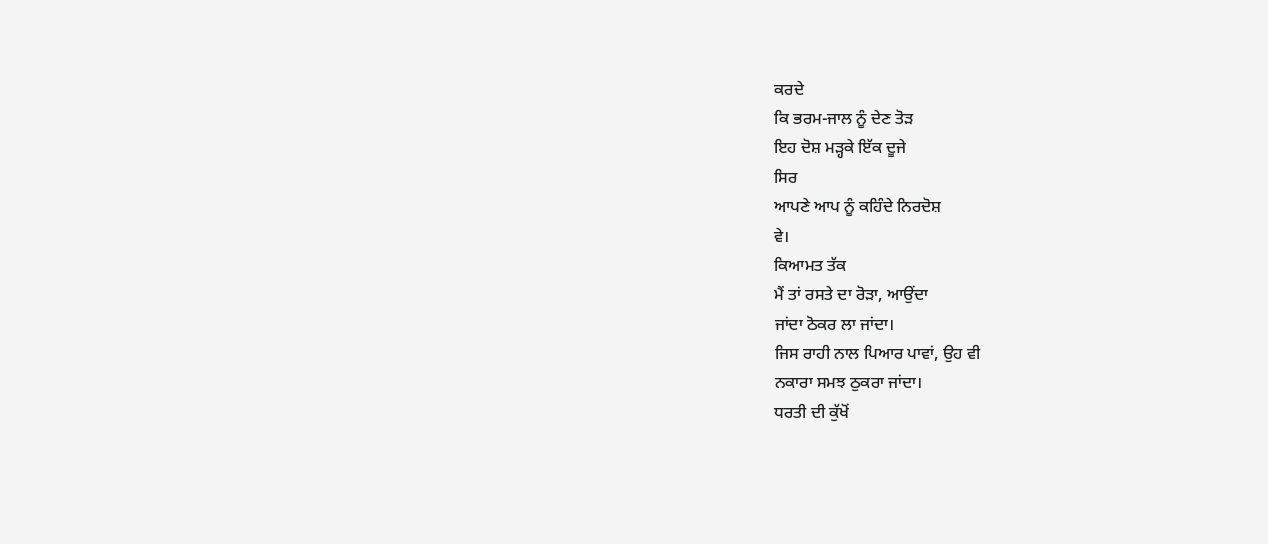ਕਰਦੇ
ਕਿ ਭਰਮ-ਜਾਲ ਨੂੰ ਦੇਣ ਤੋੜ
ਇਹ ਦੋਸ਼ ਮੜ੍ਹਕੇ ਇੱਕ ਦੂਜੇ
ਸਿਰ
ਆਪਣੇ ਆਪ ਨੂੰ ਕਹਿੰਦੇ ਨਿਰਦੋਸ਼
ਵੇ।
ਕਿਆਮਤ ਤੱਕ
ਮੈਂ ਤਾਂ ਰਸਤੇ ਦਾ ਰੋੜਾ, ਆਉਂਦਾ
ਜਾਂਦਾ ਠੋਕਰ ਲਾ ਜਾਂਦਾ।
ਜਿਸ ਰਾਹੀ ਨਾਲ ਪਿਆਰ ਪਾਵਾਂ, ਉਹ ਵੀ
ਨਕਾਰਾ ਸਮਝ ਠੁਕਰਾ ਜਾਂਦਾ।
ਧਰਤੀ ਦੀ ਕੁੱਖੋਂ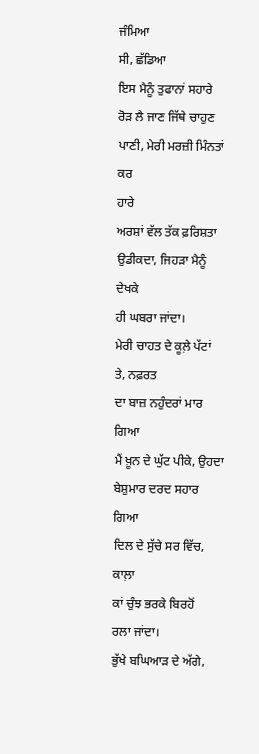ਜੰਮਿਆ
ਸੀ, ਛੱਡਿਆ
ਇਸ ਮੈਨੂੰ ਤੁਫਾਨਾਂ ਸਹਾਰੇ
ਰੋੜ ਲੈ ਜਾਣ ਜਿੱਥੇ ਚਾਹੁਣ
ਪਾਣੀ, ਮੇਰੀ ਮਰਜ਼ੀ ਮਿੰਨਤਾਂ ਕਰ
ਹਾਰੇ
ਅਰਸ਼ਾਂ ਵੱਲ ਤੱਕ ਫ਼ਰਿਸ਼ਤਾ
ਉਡੀਕਦਾ, ਜਿਹੜਾ ਮੈਨੂੰ ਦੇਖਕੇ
ਹੀ ਘਬਰਾ ਜਾਂਦਾ।
ਮੇਰੀ ਚਾਹਤ ਦੇ ਕੂਲ਼ੇ ਪੱਟਾਂ
ਤੇ, ਨਫ਼ਰਤ
ਦਾ ਬਾਜ਼ ਨਹੁੰਦਰਾਂ ਮਾਰ ਗਿਆ
ਮੈਂ ਖ਼ੂਨ ਦੇ ਘੁੱਟ ਪੀਕੇ, ਉਹਦਾ
ਬੇਸ਼ੁਮਾਰ ਦਰਦ ਸਹਾਰ ਗਿਆ
ਦਿਲ ਦੇ ਸੁੱਚੇ ਸਰ ਵਿੱਚ, ਕਾਲ਼ਾ
ਕਾਂ ਚੁੰਝ ਭਰਕੇ ਬਿਰਹੋਂ
ਰਲਾ ਜਾਂਦਾ।
ਭੁੱਖੇ ਬਘਿਆੜ ਦੇ ਅੱਗੇ,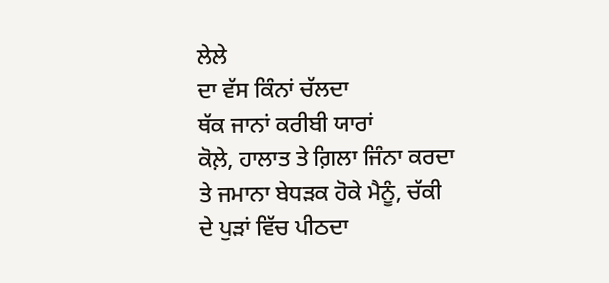ਲੇਲੇ
ਦਾ ਵੱਸ ਕਿੰਨਾਂ ਚੱਲਦਾ
ਥੱਕ ਜਾਨਾਂ ਕਰੀਬੀ ਯਾਰਾਂ
ਕੋਲ਼ੇ, ਹਾਲਾਤ ਤੇ ਗ਼ਿਲਾ ਜਿੰਨਾ ਕਰਦਾ
ਤੇ ਜਮਾਨਾ ਬੇਧੜਕ ਹੋਕੇ ਮੈਨੂੰ, ਚੱਕੀ
ਦੇ ਪੁੜਾਂ ਵਿੱਚ ਪੀਠਦਾ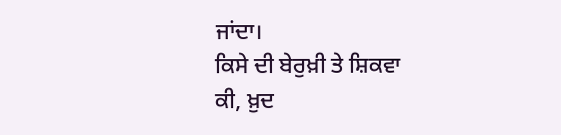ਜਾਂਦਾ।
ਕਿਸੇ ਦੀ ਬੇਰੁਖ਼ੀ ਤੇ ਸ਼ਿਕਵਾ
ਕੀ, ਖ਼ੁਦ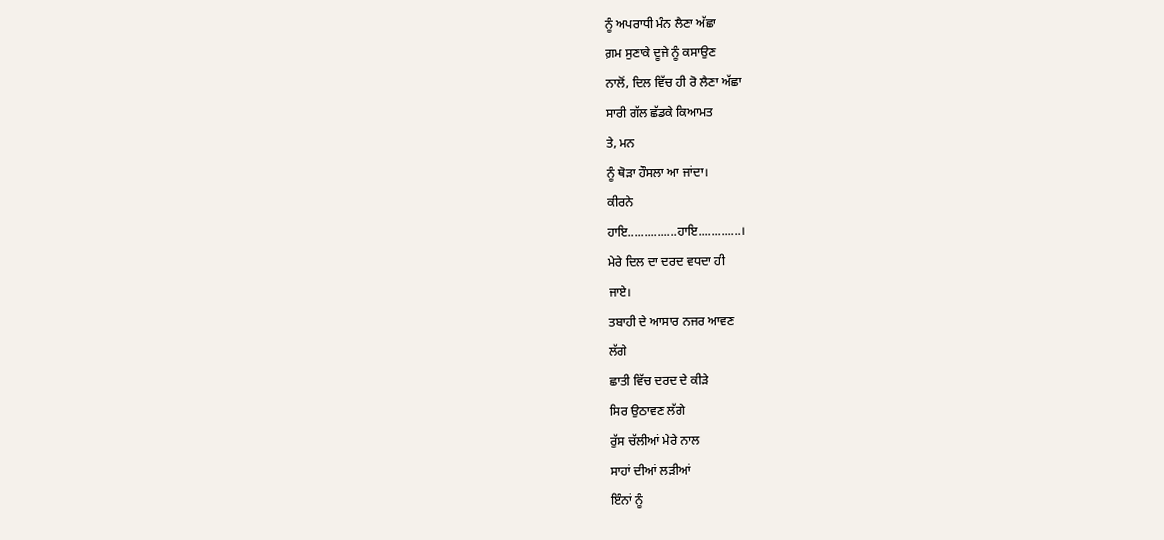ਨੂੰ ਅਪਰਾਧੀ ਮੰਨ ਲੈਣਾ ਅੱਛਾ
ਗ਼ਮ ਸੁਣਾਕੇ ਦੂਜੇ ਨੂੰ ਕਸਾਉਣ
ਨਾਲੋਂ, ਦਿਲ ਵਿੱਚ ਹੀ ਰੋ ਲੈਣਾ ਅੱਛਾ
ਸਾਰੀ ਗੱਲ ਛੱਡਕੇ ਕਿਆਮਤ
ਤੇ, ਮਨ
ਨੂੰ ਥੋੜਾ ਹੌਸਲਾ ਆ ਜਾਂਦਾ।
ਕੀਰਨੇ
ਹਾਇ...............ਹਾਇ.............।
ਮੇਰੇ ਦਿਲ ਦਾ ਦਰਦ ਵਧਦਾ ਹੀ
ਜਾਏ।
ਤਬਾਹੀ ਦੇ ਆਸਾਰ ਨਜਰ ਆਵਣ
ਲੱਗੇ
ਛਾਤੀ ਵਿੱਚ ਦਰਦ ਦੇ ਕੀੜੇ
ਸਿਰ ਉਠਾਵਣ ਲੱਗੇ
ਰੁੱਸ ਚੱਲੀਆਂ ਮੇਰੇ ਨਾਲ
ਸਾਹਾਂ ਦੀਆਂ ਲੜੀਆਂ
ਇੰਨਾਂ ਨੂੰ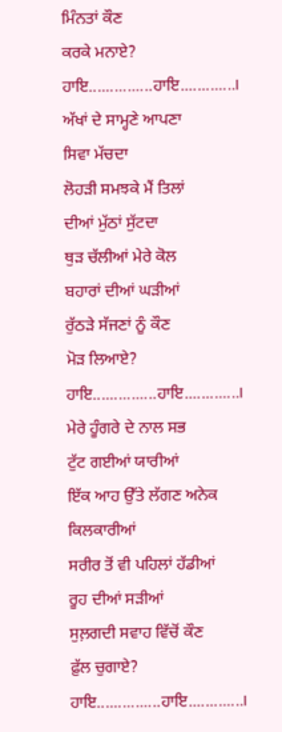ਮਿੰਨਤਾਂ ਕੌਣ
ਕਰਕੇ ਮਨਾਏ?
ਹਾਇ...............ਹਾਇ.............।
ਅੱਖਾਂ ਦੇ ਸਾਮ੍ਹਣੇ ਆਪਣਾ
ਸਿਵਾ ਮੱਚਦਾ
ਲੋਹੜੀ ਸਮਝਕੇ ਮੈਂ ਤਿਲਾਂ
ਦੀਆਂ ਮੁੱਠਾਂ ਸੁੱਟਦਾ
ਥੁੜ ਚੱਲੀਆਂ ਮੇਰੇ ਕੋਲ
ਬਹਾਰਾਂ ਦੀਆਂ ਘੜੀਆਂ
ਰੁੱਠੜੇ ਸੱਜਣਾਂ ਨੂੰ ਕੌਣ
ਮੋੜ ਲਿਆਏ?
ਹਾਇ...............ਹਾਇ.............।
ਮੇਰੇ ਹੂੰਗਰੇ ਦੇ ਨਾਲ ਸਭ
ਟੁੱਟ ਗਈਆਂ ਯਾਰੀਆਂ
ਇੱਕ ਆਹ ਉੱਤੇ ਲੱਗਣ ਅਨੇਕ
ਕਿਲਕਾਰੀਆਂ
ਸਰੀਰ ਤੋਂ ਵੀ ਪਹਿਲਾਂ ਹੱਡੀਆਂ
ਰੂਹ ਦੀਆਂ ਸੜੀਆਂ
ਸੁਲ਼ਗਦੀ ਸਵਾਹ ਵਿੱਚੋਂ ਕੌਣ
ਫ਼ੁੱਲ ਚੁਗਾਏ?
ਹਾਇ...............ਹਾਇ.............।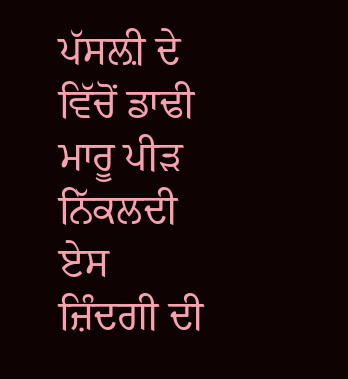ਪੱਸਲ਼ੀ ਦੇ ਵਿੱਚੋਂ ਡਾਢੀ
ਮਾਰੂ ਪੀੜ ਨਿੱਕਲਦੀ
ਏਸ ਜ਼ਿੰਦਗੀ ਦੀ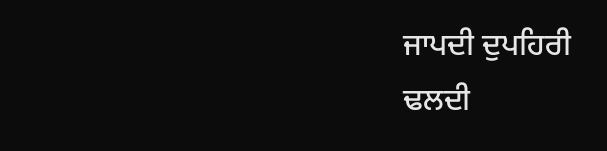ਜਾਪਦੀ ਦੁਪਹਿਰੀ
ਢਲਦੀ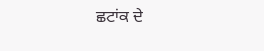ਛਟਾਂਕ ਦੇ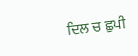ਦਿਲ ਚ ਛੁਪੀ